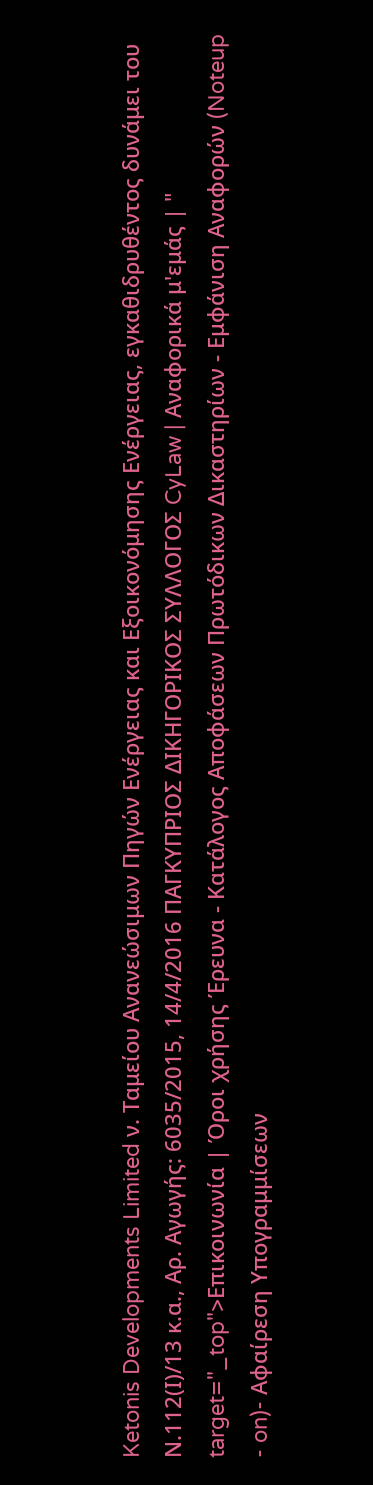Ketonis Developments Limited ν. Ταμείου Ανανεώσιμων Πηγών Ενέργειας και Εξοικονόμησης Ενέργειας, εγκαθιδρυθέντος δυνάμει του Ν.112(Ι)/13 κ.α., Αρ. Αγωγής: 6035/2015, 14/4/2016 ΠΑΓΚΥΠΡΙΟΣ ΔΙΚΗΓΟΡΙΚΟΣ ΣΥΛΛΟΓΟΣ CyLaw | Αναφορικά μ'εμάς | " target="_top">Επικοινωνία | Όροι χρήσης Έρευνα - Κατάλογος Αποφάσεων Πρωτόδικων Δικαστηρίων - Εμφάνιση Αναφορών (Noteup
- on)- Αφαίρεση Υπογραμμίσεων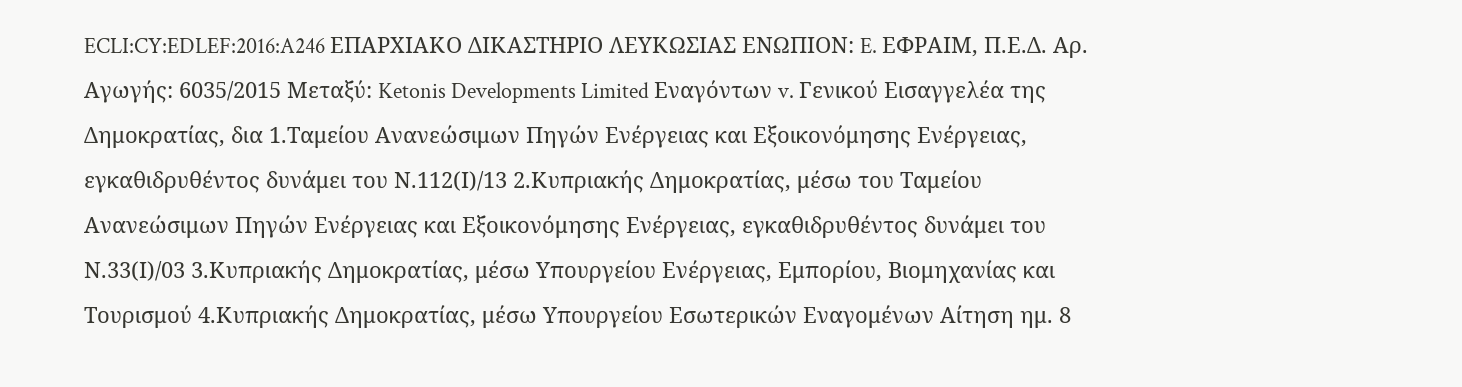ECLI:CY:EDLEF:2016:A246 ΕΠΑΡΧΙΑΚΟ ΔΙΚΑΣΤΗΡΙΟ ΛΕΥΚΩΣΙΑΣ ΕΝΩΠΙΟΝ: E. ΕΦΡΑΙΜ, Π.Ε.Δ. Αρ. Αγωγής: 6035/2015 Μεταξύ: Ketonis Developments Limited Εναγόντων v. Γενικού Εισαγγελέα της Δημοκρατίας, δια 1.Ταμείου Ανανεώσιμων Πηγών Ενέργειας και Εξοικονόμησης Ενέργειας, εγκαθιδρυθέντος δυνάμει του Ν.112(Ι)/13 2.Κυπριακής Δημοκρατίας, μέσω του Ταμείου Ανανεώσιμων Πηγών Ενέργειας και Εξοικονόμησης Ενέργειας, εγκαθιδρυθέντος δυνάμει του Ν.33(Ι)/03 3.Κυπριακής Δημοκρατίας, μέσω Υπουργείου Ενέργειας, Εμπορίου, Βιομηχανίας και Τουρισμού 4.Κυπριακής Δημοκρατίας, μέσω Υπουργείου Εσωτερικών Εναγομένων Αίτηση ημ. 8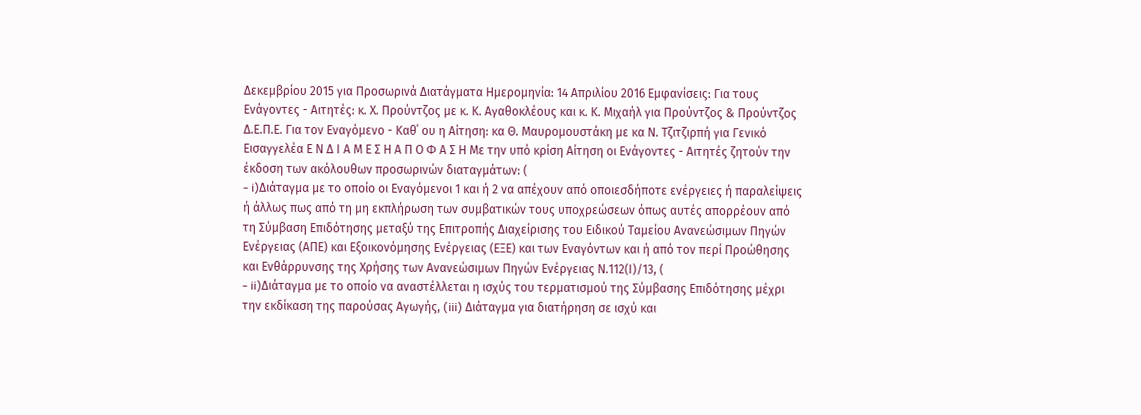Δεκεμβρίου 2015 για Προσωρινά Διατάγματα Ημερομηνία: 14 Απριλίου 2016 Εμφανίσεις: Για τους Ενάγοντες - Αιτητές: κ. Χ. Προύντζος με κ. Κ. Αγαθοκλέους και κ. Κ. Μιχαήλ για Προύντζος & Προύντζος Δ.Ε.Π.Ε. Για τον Εναγόμενο - Καθ΄ ου η Αίτηση: κα Θ. Μαυρομουστάκη με κα Ν. Τζιτζιρπή για Γενικό Εισαγγελέα Ε Ν Δ Ι Α Μ Ε Σ Η Α Π Ο Φ Α Σ Η Με την υπό κρίση Αίτηση οι Ενάγοντες - Αιτητές ζητούν την έκδοση των ακόλουθων προσωρινών διαταγμάτων: (
- i)Διάταγμα με το οποίο οι Εναγόμενοι 1 και ή 2 να απέχουν από οποιεσδήποτε ενέργειες ή παραλείψεις ή άλλως πως από τη μη εκπλήρωση των συμβατικών τους υποχρεώσεων όπως αυτές απορρέουν από τη Σύμβαση Επιδότησης μεταξύ της Επιτροπής Διαχείρισης του Ειδικού Ταμείου Ανανεώσιμων Πηγών Ενέργειας (ΑΠΕ) και Εξοικονόμησης Ενέργειας (ΕΞΕ) και των Εναγόντων και ή από τον περί Προώθησης και Ενθάρρυνσης της Χρήσης των Ανανεώσιμων Πηγών Ενέργειας Ν.112(Ι)/13, (
- ii)Διάταγμα με το οποίο να αναστέλλεται η ισχύς του τερματισμού της Σύμβασης Επιδότησης μέχρι την εκδίκαση της παρούσας Αγωγής, (iii) Διάταγμα για διατήρηση σε ισχύ και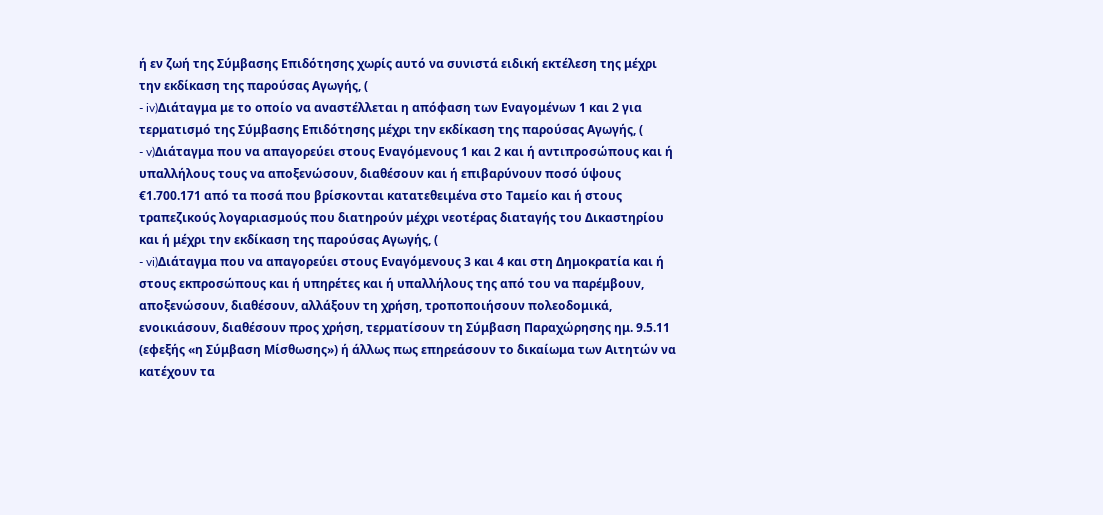ή εν ζωή της Σύμβασης Επιδότησης χωρίς αυτό να συνιστά ειδική εκτέλεση της μέχρι την εκδίκαση της παρούσας Αγωγής, (
- iv)Διάταγμα με το οποίο να αναστέλλεται η απόφαση των Εναγομένων 1 και 2 για τερματισμό της Σύμβασης Επιδότησης μέχρι την εκδίκαση της παρούσας Αγωγής, (
- v)Διάταγμα που να απαγορεύει στους Εναγόμενους 1 και 2 και ή αντιπροσώπους και ή υπαλλήλους τους να αποξενώσουν, διαθέσουν και ή επιβαρύνουν ποσό ύψους €1.700.171 από τα ποσά που βρίσκονται κατατεθειμένα στο Ταμείο και ή στους τραπεζικούς λογαριασμούς που διατηρούν μέχρι νεοτέρας διαταγής του Δικαστηρίου και ή μέχρι την εκδίκαση της παρούσας Αγωγής, (
- vi)Διάταγμα που να απαγορεύει στους Εναγόμενους 3 και 4 και στη Δημοκρατία και ή στους εκπροσώπους και ή υπηρέτες και ή υπαλλήλους της από του να παρέμβουν, αποξενώσουν, διαθέσουν, αλλάξουν τη χρήση, τροποποιήσουν πολεοδομικά, ενοικιάσουν, διαθέσουν προς χρήση, τερματίσουν τη Σύμβαση Παραχώρησης ημ. 9.5.11 (εφεξής «η Σύμβαση Μίσθωσης») ή άλλως πως επηρεάσουν το δικαίωμα των Αιτητών να κατέχουν τα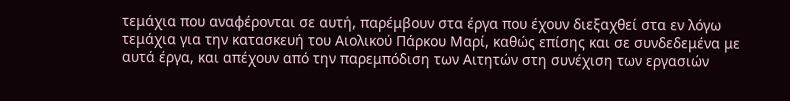τεμάχια που αναφέρονται σε αυτή, παρέμβουν στα έργα που έχουν διεξαχθεί στα εν λόγω τεμάχια για την κατασκευή του Αιολικού Πάρκου Μαρί, καθώς επίσης και σε συνδεδεμένα με αυτά έργα, και απέχουν από την παρεμπόδιση των Αιτητών στη συνέχιση των εργασιών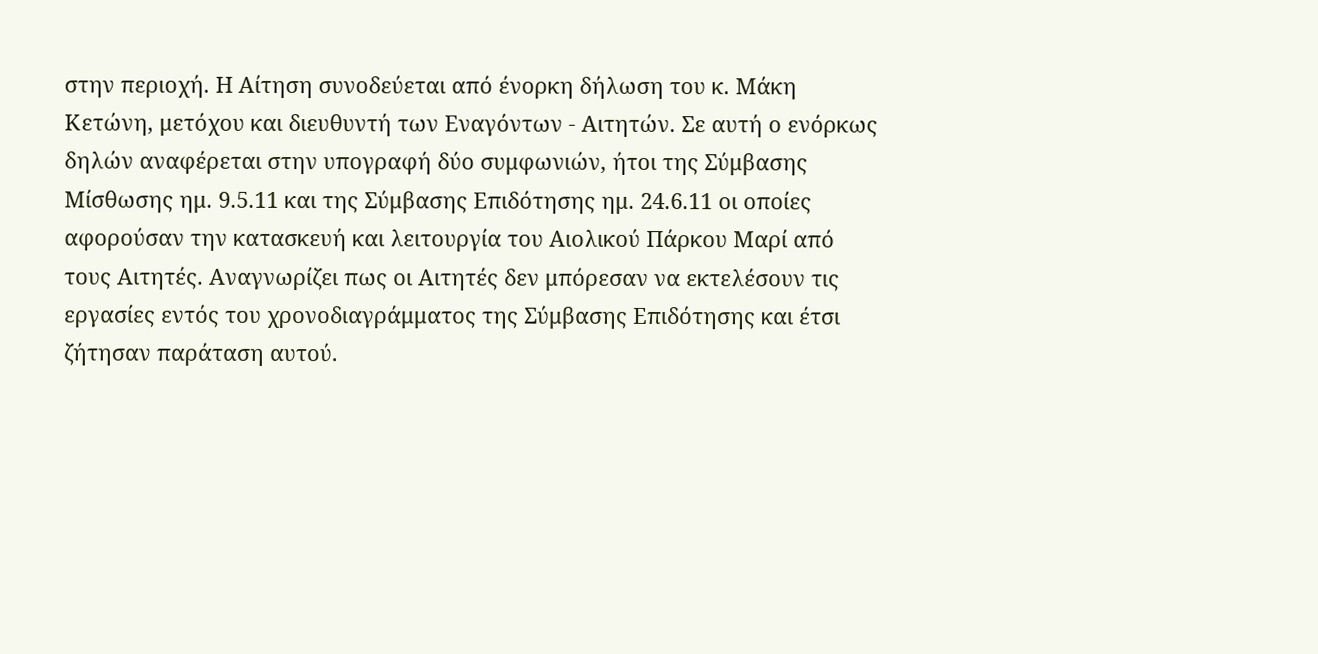στην περιοχή. Η Αίτηση συνοδεύεται από ένορκη δήλωση του κ. Μάκη Κετώνη, μετόχου και διευθυντή των Εναγόντων - Αιτητών. Σε αυτή ο ενόρκως δηλών αναφέρεται στην υπογραφή δύο συμφωνιών, ήτοι της Σύμβασης Μίσθωσης ημ. 9.5.11 και της Σύμβασης Επιδότησης ημ. 24.6.11 οι οποίες αφορούσαν την κατασκευή και λειτουργία του Αιολικού Πάρκου Μαρί από τους Αιτητές. Αναγνωρίζει πως οι Αιτητές δεν μπόρεσαν να εκτελέσουν τις εργασίες εντός του χρονοδιαγράμματος της Σύμβασης Επιδότησης και έτσι ζήτησαν παράταση αυτού.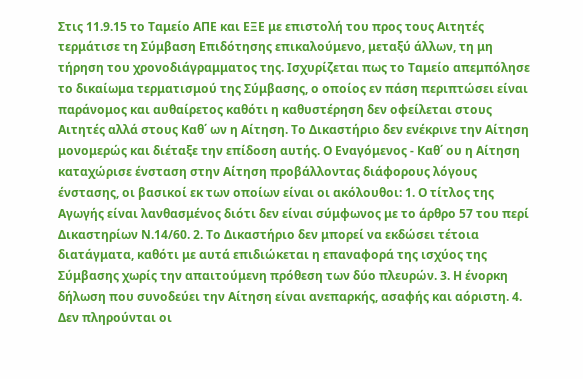Στις 11.9.15 το Ταμείο ΑΠΕ και ΕΞΕ με επιστολή του προς τους Αιτητές τερμάτισε τη Σύμβαση Επιδότησης επικαλούμενο, μεταξύ άλλων, τη μη τήρηση του χρονοδιάγραμματος της. Ισχυρίζεται πως το Ταμείο απεμπόλησε το δικαίωμα τερματισμού της Σύμβασης, ο οποίος εν πάση περιπτώσει είναι παράνομος και αυθαίρετος καθότι η καθυστέρηση δεν οφείλεται στους Αιτητές αλλά στους Καθ΄ ων η Αίτηση. Το Δικαστήριο δεν ενέκρινε την Αίτηση μονομερώς και διέταξε την επίδοση αυτής. Ο Εναγόμενος - Καθ΄ ου η Αίτηση καταχώρισε ένσταση στην Αίτηση προβάλλοντας διάφορους λόγους ένστασης, οι βασικοί εκ των οποίων είναι οι ακόλουθοι: 1. Ο τίτλος της Αγωγής είναι λανθασμένος διότι δεν είναι σύμφωνος με το άρθρο 57 του περί Δικαστηρίων Ν.14/60. 2. Το Δικαστήριο δεν μπορεί να εκδώσει τέτοια διατάγματα, καθότι με αυτά επιδιώκεται η επαναφορά της ισχύος της Σύμβασης χωρίς την απαιτούμενη πρόθεση των δύο πλευρών. 3. Η ένορκη δήλωση που συνοδεύει την Αίτηση είναι ανεπαρκής, ασαφής και αόριστη. 4. Δεν πληρούνται οι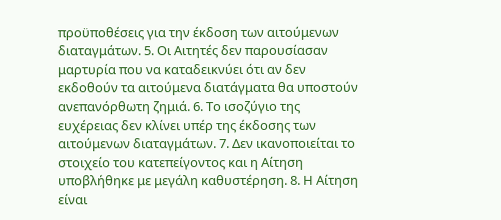προϋποθέσεις για την έκδοση των αιτούμενων διαταγμάτων. 5. Οι Αιτητές δεν παρουσίασαν μαρτυρία που να καταδεικνύει ότι αν δεν εκδοθούν τα αιτούμενα διατάγματα θα υποστούν ανεπανόρθωτη ζημιά. 6. Το ισοζύγιο της ευχέρειας δεν κλίνει υπέρ της έκδοσης των αιτούμενων διαταγμάτων. 7. Δεν ικανοποιείται το στοιχείο του κατεπείγοντος και η Αίτηση υποβλήθηκε με μεγάλη καθυστέρηση. 8. Η Αίτηση είναι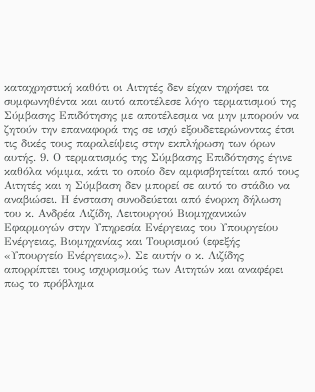καταχρηστική καθότι οι Αιτητές δεν είχαν τηρήσει τα συμφωνηθέντα και αυτό αποτέλεσε λόγο τερματισμού της Σύμβασης Επιδότησης με αποτέλεσμα να μην μπορούν να ζητούν την επαναφορά της σε ισχύ εξουδετερώνοντας έτσι τις δικές τους παραλείψεις στην εκπλήρωση των όρων αυτής. 9. Ο τερματισμός της Σύμβασης Επιδότησης έγινε καθόλα νόμιμα, κάτι το οποίο δεν αμφισβητείται από τους Αιτητές και η Σύμβαση δεν μπορεί σε αυτό το στάδιο να αναβιώσει. Η ένσταση συνοδεύεται από ένορκη δήλωση του κ. Ανδρέα Λιζίδη, Λειτουργού Βιομηχανικών Εφαρμογών στην Υπηρεσία Ενέργειας του Υπουργείου Ενέργειας, Βιομηχανίας και Τουρισμού (εφεξής «Υπουργείο Ενέργειας»). Σε αυτήν ο κ. Λιζίδης απορρίπτει τους ισχυρισμούς των Αιτητών και αναφέρει πως το πρόβλημα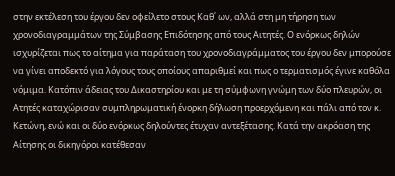στην εκτέλεση του έργου δεν οφείλετο στους Καθ΄ ων, αλλά στη μη τήρηση των χρονοδιαγραμμάτων της Σύμβασης Επιδότησης από τους Αιτητές. Ο ενόρκως δηλών ισχυρίζεται πως το αίτημα για παράταση του χρονοδιαγράμματος του έργου δεν μπορούσε να γίνει αποδεκτό για λόγους τους οποίους απαριθμεί και πως ο τερματισμός έγινε καθόλα νόμιμα. Κατόπιν άδειας του Δικαστηρίου και με τη σύμφωνη γνώμη των δύο πλευρών, οι Ατητές καταχώρισαν συμπληρωματική ένορκη δήλωση προερχόμενη και πάλι από τον κ. Κετώνη, ενώ και οι δύο ενόρκως δηλούντες έτυχαν αντεξέτασης. Κατά την ακρόαση της Αίτησης οι δικηγόροι κατέθεσαν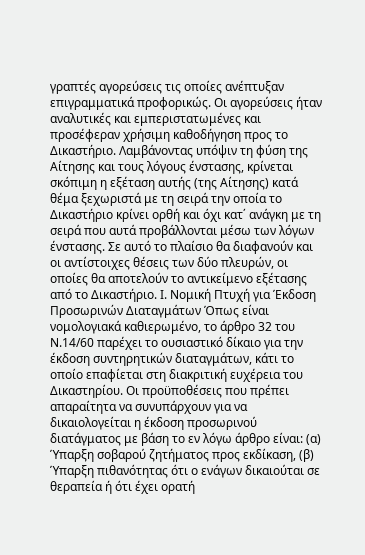γραπτές αγορεύσεις τις οποίες ανέπτυξαν επιγραμματικά προφορικώς. Οι αγορεύσεις ήταν αναλυτικές και εμπεριστατωμένες και προσέφεραν χρήσιμη καθοδήγηση προς το Δικαστήριο. Λαμβάνοντας υπόψιν τη φύση της Αίτησης και τους λόγους ένστασης, κρίνεται σκόπιμη η εξέταση αυτής (της Αίτησης) κατά θέμα ξεχωριστά με τη σειρά την οποία το Δικαστήριο κρίνει ορθή και όχι κατ΄ ανάγκη με τη σειρά που αυτά προβάλλονται μέσω των λόγων ένστασης. Σε αυτό το πλαίσιο θα διαφανούν και οι αντίστοιχες θέσεις των δύο πλευρών, οι οποίες θα αποτελούν το αντικείμενο εξέτασης από το Δικαστήριο. Ι. Νομική Πτυχή για Έκδοση Προσωρινών Διαταγμάτων Όπως είναι νομολογιακά καθιερωμένο, το άρθρο 32 του Ν.14/60 παρέχει το ουσιαστικό δίκαιο για την έκδοση συντηρητικών διαταγμάτων, κάτι το οποίο επαφίεται στη διακριτική ευχέρεια του Δικαστηρίου. Οι προϋποθέσεις που πρέπει απαραίτητα να συνυπάρχουν για να δικαιολογείται η έκδοση προσωρινού διατάγματος με βάση το εν λόγω άρθρο είναι: (α) Ύπαρξη σοβαρού ζητήματος προς εκδίκαση, (β) Ύπαρξη πιθανότητας ότι ο ενάγων δικαιούται σε θεραπεία ή ότι έχει ορατή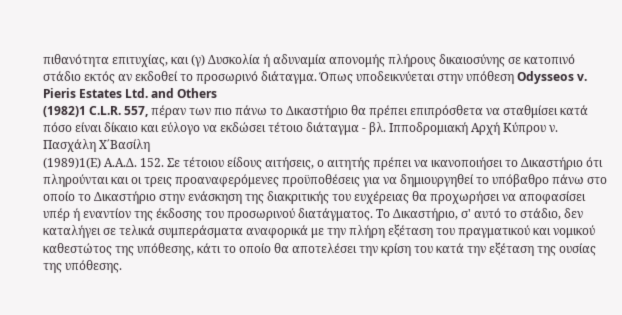πιθανότητα επιτυχίας, και (γ) Δυσκολία ή αδυναμία απονομής πλήρους δικαιοσύνης σε κατοπινό στάδιο εκτός αν εκδοθεί το προσωρινό διάταγμα. Όπως υποδεικνύεται στην υπόθεση Odysseos v. Pieris Estates Ltd. and Others
(1982)1 C.L.R. 557, πέραν των πιο πάνω το Δικαστήριο θα πρέπει επιπρόσθετα να σταθμίσει κατά πόσο είναι δίκαιο και εύλογο να εκδώσει τέτοιο διάταγμα - βλ. Ιπποδρομιακή Αρχή Κύπρου ν. Πασχάλη Χ΄Βασίλη
(1989)1(Ε) Α.Α.Δ. 152. Σε τέτοιου είδους αιτήσεις, ο αιτητής πρέπει να ικανοποιήσει το Δικαστήριο ότι πληρούνται και οι τρεις προαναφερόμενες προϋποθέσεις για να δημιουργηθεί το υπόβαθρο πάνω στο οποίο το Δικαστήριο στην ενάσκηση της διακριτικής του ευχέρειας θα προχωρήσει να αποφασίσει υπέρ ή εναντίον της έκδοσης του προσωρινού διατάγματος. Το Δικαστήριο, σ' αυτό το στάδιο, δεν καταλήγει σε τελικά συμπεράσματα αναφορικά με την πλήρη εξέταση του πραγματικού και νομικού καθεστώτος της υπόθεσης, κάτι το οποίο θα αποτελέσει την κρίση του κατά την εξέταση της ουσίας της υπόθεσης.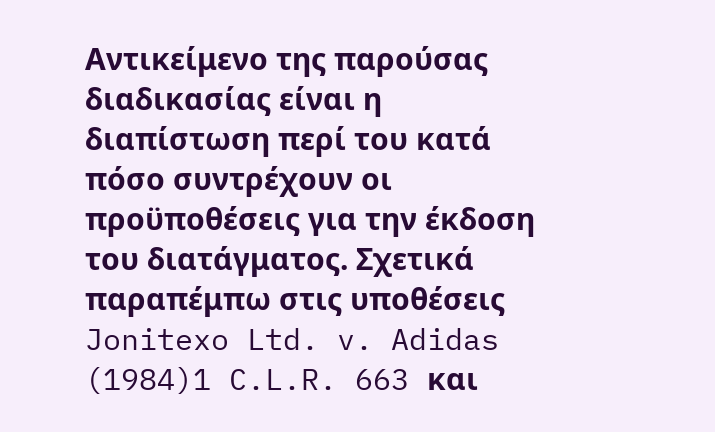Αντικείμενο της παρούσας διαδικασίας είναι η διαπίστωση περί του κατά πόσο συντρέχουν οι προϋποθέσεις για την έκδοση του διατάγματος. Σχετικά παραπέμπω στις υποθέσεις Jonitexo Ltd. v. Adidas
(1984)1 C.L.R. 663 και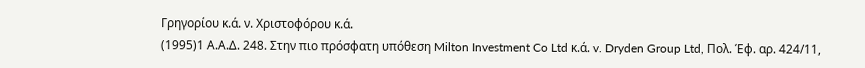Γρηγορίου κ.ά. ν. Χριστοφόρου κ.ά.
(1995)1 Α.Α.Δ. 248. Στην πιο πρόσφατη υπόθεση Milton Investment Co Ltd κ.ά. v. Dryden Group Ltd, Πολ. Έφ. αρ. 424/11,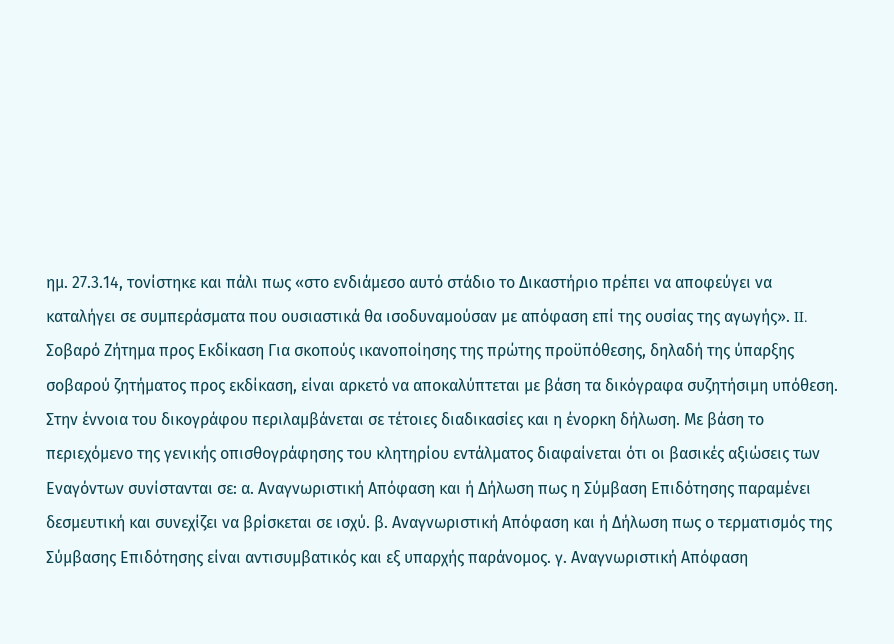ημ. 27.3.14, τονίστηκε και πάλι πως «στο ενδιάμεσο αυτό στάδιο το Δικαστήριο πρέπει να αποφεύγει να καταλήγει σε συμπεράσματα που ουσιαστικά θα ισοδυναμούσαν με απόφαση επί της ουσίας της αγωγής». II. Σοβαρό Ζήτημα προς Εκδίκαση Για σκοπούς ικανοποίησης της πρώτης προϋπόθεσης, δηλαδή της ύπαρξης σοβαρού ζητήματος προς εκδίκαση, είναι αρκετό να αποκαλύπτεται με βάση τα δικόγραφα συζητήσιμη υπόθεση. Στην έννοια του δικογράφου περιλαμβάνεται σε τέτοιες διαδικασίες και η ένορκη δήλωση. Με βάση το περιεχόμενο της γενικής οπισθογράφησης του κλητηρίου εντάλματος διαφαίνεται ότι οι βασικές αξιώσεις των Εναγόντων συνίστανται σε: α. Αναγνωριστική Απόφαση και ή Δήλωση πως η Σύμβαση Επιδότησης παραμένει δεσμευτική και συνεχίζει να βρίσκεται σε ισχύ. β. Αναγνωριστική Απόφαση και ή Δήλωση πως ο τερματισμός της Σύμβασης Επιδότησης είναι αντισυμβατικός και εξ υπαρχής παράνομος. γ. Αναγνωριστική Απόφαση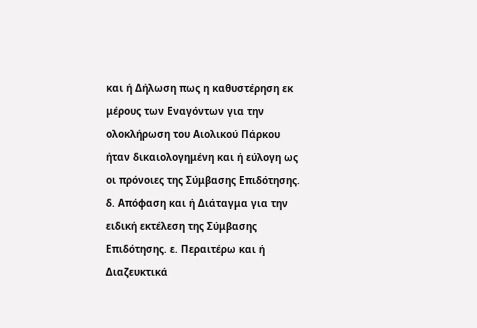και ή Δήλωση πως η καθυστέρηση εκ μέρους των Εναγόντων για την ολοκλήρωση του Αιολικού Πάρκου ήταν δικαιολογημένη και ή εύλογη ως οι πρόνοιες της Σύμβασης Επιδότησης. δ. Απόφαση και ή Διάταγμα για την ειδική εκτέλεση της Σύμβασης Επιδότησης. ε. Περαιτέρω και ή Διαζευκτικά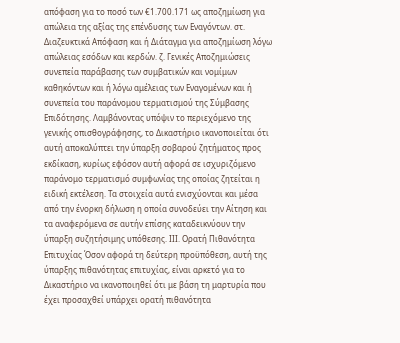απόφαση για το ποσό των €1.700.171 ως αποζημίωση για απώλεια της αξίας της επένδυσης των Εναγόντων. στ. Διαζευκτικά Απόφαση και ή Διάταγμα για αποζημίωση λόγω απώλειας εσόδων και κερδών. ζ. Γενικές Αποζημιώσεις συνεπεία παράβασης των συμβατικών και νομίμων καθηκόντων και ή λόγω αμέλειας των Εναγομένων και ή συνεπεία του παράνομου τερματισμού της Σύμβασης Επιδότησης. Λαμβάνοντας υπόψιν το περιεχόμενο της γενικής οπισθογράφησης, το Δικαστήριο ικανοποιείται ότι αυτή αποκαλύπτει την ύπαρξη σοβαρού ζητήματος προς εκδίκαση, κυρίως εφόσον αυτή αφορά σε ισχυριζόμενο παράνομο τερματισμό συμφωνίας της οποίας ζητείται η ειδική εκτέλεση. Τα στοιχεία αυτά ενισχύονται και μέσα από την ένορκη δήλωση η οποία συνοδεύει την Αίτηση και τα αναφερόμενα σε αυτήν επίσης καταδεικνύουν την ύπαρξη συζητήσιμης υπόθεσης. ΙΙΙ. Ορατή Πιθανότητα Επιτυχίας Όσον αφορά τη δεύτερη προϋπόθεση, αυτή της ύπαρξης πιθανότητας επιτυχίας, είναι αρκετό για το Δικαστήριο να ικανοποιηθεί ότι με βάση τη μαρτυρία που έχει προσαχθεί υπάρχει ορατή πιθανότητα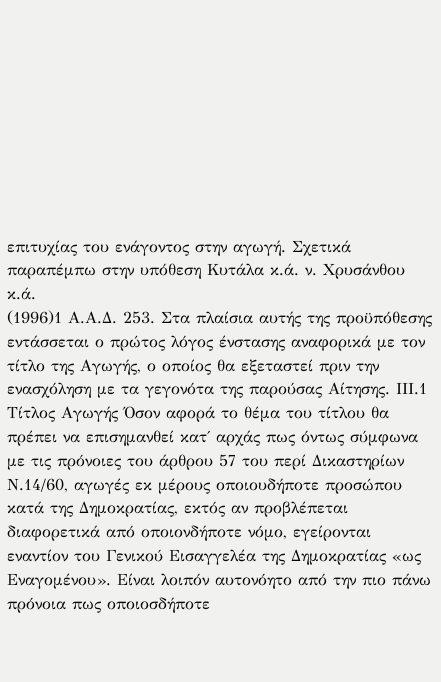επιτυχίας του ενάγοντος στην αγωγή. Σχετικά παραπέμπω στην υπόθεση Κυτάλα κ.ά. ν. Χρυσάνθου κ.ά.
(1996)1 Α.Α.Δ. 253. Στα πλαίσια αυτής της προϋπόθεσης εντάσσεται ο πρώτος λόγος ένστασης αναφορικά με τον τίτλο της Αγωγής, ο οποίος θα εξεταστεί πριν την ενασχόληση με τα γεγονότα της παρούσας Αίτησης. ΙΙΙ.1 Τίτλος Αγωγής Όσον αφορά το θέμα του τίτλου θα πρέπει να επισημανθεί κατ΄ αρχάς πως όντως σύμφωνα με τις πρόνοιες του άρθρου 57 του περί Δικαστηρίων Ν.14/60, αγωγές εκ μέρους οποιουδήποτε προσώπου κατά της Δημοκρατίας, εκτός αν προβλέπεται διαφορετικά από οποιονδήποτε νόμο, εγείρονται εναντίον του Γενικού Εισαγγελέα της Δημοκρατίας «ως Εναγομένου». Είναι λοιπόν αυτονόητο από την πιο πάνω πρόνοια πως οποιοσδήποτε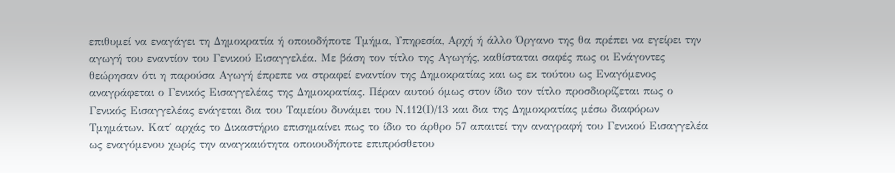επιθυμεί να εναγάγει τη Δημοκρατία ή οποιοδήποτε Τμήμα, Υπηρεσία, Αρχή ή άλλο Όργανο της θα πρέπει να εγείρει την αγωγή του εναντίον του Γενικού Εισαγγελέα. Με βάση τον τίτλο της Αγωγής, καθίσταται σαφές πως οι Ενάγοντες θεώρησαν ότι η παρούσα Αγωγή έπρεπε να στραφεί εναντίον της Δημοκρατίας και ως εκ τούτου ως Εναγόμενος αναγράφεται ο Γενικός Εισαγγελέας της Δημοκρατίας. Πέραν αυτού όμως στον ίδιο τον τίτλο προσδιορίζεται πως ο Γενικός Εισαγγελέας ενάγεται δια του Ταμείου δυνάμει του Ν.112(Ι)/13 και δια της Δημοκρατίας μέσω διαφόρων Τμημάτων. Κατ΄ αρχάς το Δικαστήριο επισημαίνει πως το ίδιο το άρθρο 57 απαιτεί την αναγραφή του Γενικού Εισαγγελέα ως εναγόμενου χωρίς την αναγκαιότητα οποιουδήποτε επιπρόσθετου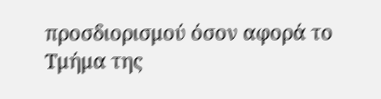προσδιορισμού όσον αφορά το Τμήμα της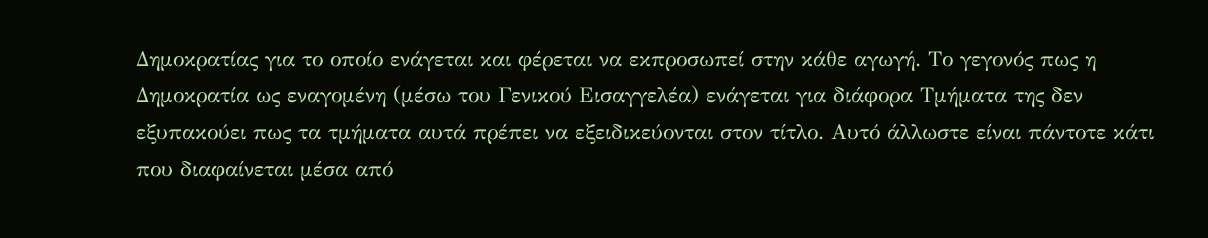Δημοκρατίας για το οποίο ενάγεται και φέρεται να εκπροσωπεί στην κάθε αγωγή. Το γεγονός πως η Δημοκρατία ως εναγομένη (μέσω του Γενικού Εισαγγελέα) ενάγεται για διάφορα Τμήματα της δεν εξυπακούει πως τα τμήματα αυτά πρέπει να εξειδικεύονται στον τίτλο. Αυτό άλλωστε είναι πάντοτε κάτι που διαφαίνεται μέσα από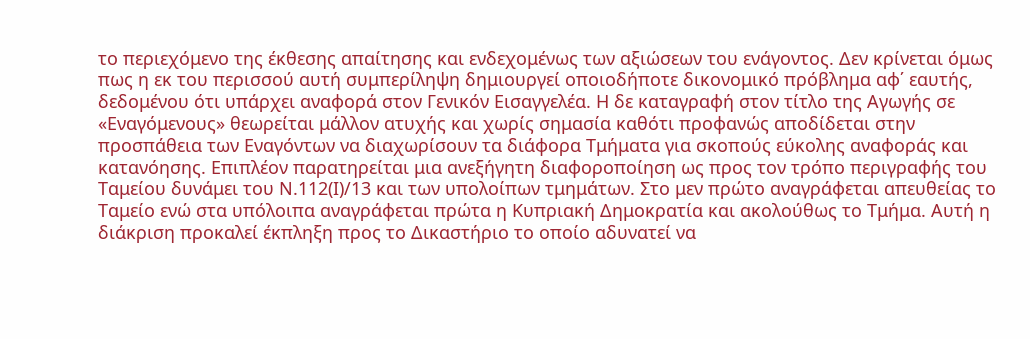το περιεχόμενο της έκθεσης απαίτησης και ενδεχομένως των αξιώσεων του ενάγοντος. Δεν κρίνεται όμως πως η εκ του περισσού αυτή συμπερίληψη δημιουργεί οποιοδήποτε δικονομικό πρόβλημα αφ΄ εαυτής, δεδομένου ότι υπάρχει αναφορά στον Γενικόν Εισαγγελέα. Η δε καταγραφή στον τίτλο της Αγωγής σε «Εναγόμενους» θεωρείται μάλλον ατυχής και χωρίς σημασία καθότι προφανώς αποδίδεται στην προσπάθεια των Εναγόντων να διαχωρίσουν τα διάφορα Τμήματα για σκοπούς εύκολης αναφοράς και κατανόησης. Επιπλέον παρατηρείται μια ανεξήγητη διαφοροποίηση ως προς τον τρόπο περιγραφής του Ταμείου δυνάμει του Ν.112(Ι)/13 και των υπολοίπων τμημάτων. Στο μεν πρώτο αναγράφεται απευθείας το Ταμείο ενώ στα υπόλοιπα αναγράφεται πρώτα η Κυπριακή Δημοκρατία και ακολούθως το Τμήμα. Αυτή η διάκριση προκαλεί έκπληξη προς το Δικαστήριο το οποίο αδυνατεί να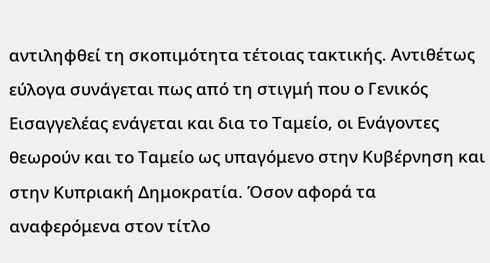αντιληφθεί τη σκοπιμότητα τέτοιας τακτικής. Αντιθέτως εύλογα συνάγεται πως από τη στιγμή που ο Γενικός Εισαγγελέας ενάγεται και δια το Ταμείο, οι Ενάγοντες θεωρούν και το Ταμείο ως υπαγόμενο στην Κυβέρνηση και στην Κυπριακή Δημοκρατία. Όσον αφορά τα αναφερόμενα στον τίτλο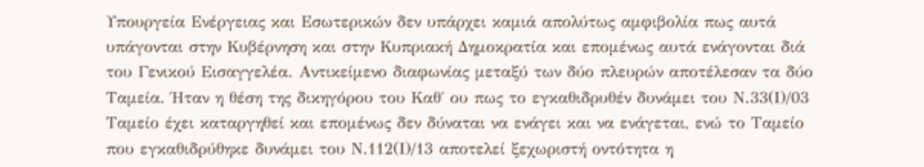Υπουργεία Ενέργειας και Εσωτερικών δεν υπάρχει καμιά απολύτως αμφιβολία πως αυτά υπάγονται στην Κυβέρνηση και στην Κυπριακή Δημοκρατία και επομένως αυτά ενάγονται διά του Γενικού Εισαγγελέα. Αντικείμενο διαφωνίας μεταξύ των δύο πλευρών αποτέλεσαν τα δύο Ταμεία. Ήταν η θέση της δικηγόρου του Καθ΄ ου πως το εγκαθιδρυθέν δυνάμει του Ν.33(Ι)/03 Ταμείο έχει καταργηθεί και επομένως δεν δύναται να ενάγει και να ενάγεται, ενώ το Ταμείο που εγκαθιδρύθηκε δυνάμει του Ν.112(Ι)/13 αποτελεί ξεχωριστή οντότητα η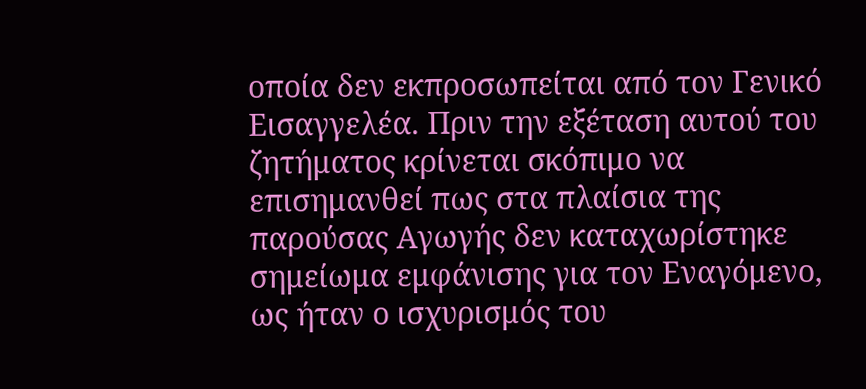οποία δεν εκπροσωπείται από τον Γενικό Εισαγγελέα. Πριν την εξέταση αυτού του ζητήματος κρίνεται σκόπιμο να επισημανθεί πως στα πλαίσια της παρούσας Αγωγής δεν καταχωρίστηκε σημείωμα εμφάνισης για τον Εναγόμενο, ως ήταν ο ισχυρισμός του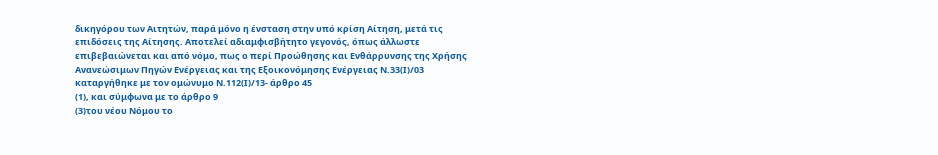δικηγόρου των Αιτητών, παρά μόνο η ένσταση στην υπό κρίση Αίτηση, μετά τις επιδόσεις της Αίτησης. Αποτελεί αδιαμφισβήτητο γεγονός, όπως άλλωστε επιβεβαιώνεται και από νόμο, πως ο περί Προώθησης και Ενθάρρυνσης της Χρήσης Ανανεώσιμων Πηγών Ενέργειας και της Εξοικονόμησης Ενέργειας Ν.33(Ι)/03 καταργήθηκε με τον ομώνυμο Ν.112(Ι)/13- άρθρο 45
(1), και σύμφωνα με το άρθρο 9
(3)του νέου Νόμου το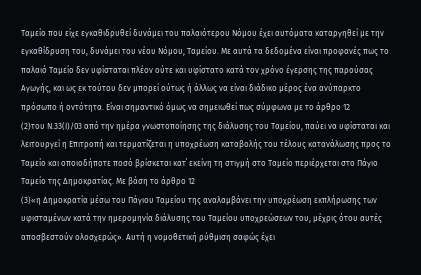Ταμείο που είχε εγκαθιδρυθεί δυνάμει του παλαιότερου Νόμου έχει αυτόματα καταργηθεί με την εγκαθίδρυση του, δυνάμει του νέου Νόμου, Ταμείου. Με αυτά τα δεδομένα είναι προφανές πως το παλαιό Ταμείο δεν υφίσταται πλέον ούτε και υφίστατο κατά τον χρόνο έγερσης της παρούσας Αγωγής, και ως εκ τούτου δεν μπορεί ούτως ή άλλως να είναι διάδικο μέρος ένα ανύπαρκτο πρόσωπο ή οντότητα. Είναι σημαντικό όμως να σημειωθεί πως σύμφωνα με το άρθρο 12
(2)του Ν.33(Ι)/03 από την ημέρα γνωστοποίησης της διάλυσης του Ταμείου, παύει να υφίσταται και λειτουργεί η Επιτροπή και τερματίζεται η υποχρέωση καταβολής του τέλους κατανάλωσης προς το Ταμείο και οποιοδήποτε ποσό βρίσκεται κατ΄ εκείνη τη στιγμή στο Ταμείο περιέρχεται στο Πάγιο Ταμείο της Δημοκρατίας. Με βάση το άρθρο 12
(3)«η Δημοκρατία μέσω του Πάγιου Ταμείου της αναλαμβάνει την υποχρέωση εκπλήρωσης των υφισταμένων κατά την ημερομηνία διάλυσης του Ταμείου υποχρεώσεων του, μέχρις ότου αυτές αποσβεστούν ολοσχερώς». Αυτή η νομοθετική ρύθμιση σαφώς έχει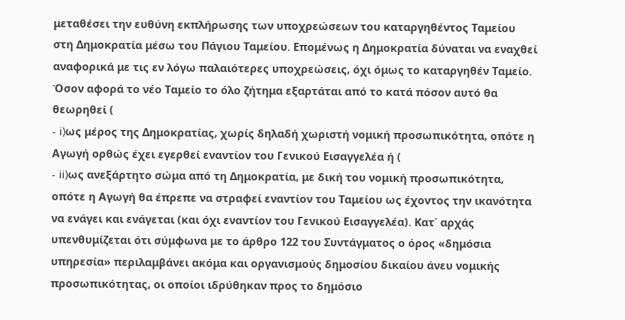μεταθέσει την ευθύνη εκπλήρωσης των υποχρεώσεων του καταργηθέντος Ταμείου στη Δημοκρατία μέσω του Πάγιου Ταμείου. Επομένως η Δημοκρατία δύναται να εναχθεί αναφορικά με τις εν λόγω παλαιότερες υποχρεώσεις, όχι όμως το καταργηθέν Ταμείο. Όσον αφορά το νέο Ταμείο το όλο ζήτημα εξαρτάται από το κατά πόσον αυτό θα θεωρηθεί (
- i)ως μέρος της Δημοκρατίας, χωρίς δηλαδή χωριστή νομική προσωπικότητα, οπότε η Αγωγή ορθώς έχει εγερθεί εναντίον του Γενικού Εισαγγελέα ή (
- ii)ως ανεξάρτητο σώμα από τη Δημοκρατία, με δική του νομική προσωπικότητα, οπότε η Αγωγή θα έπρεπε να στραφεί εναντίον του Ταμείου ως έχοντος την ικανότητα να ενάγει και ενάγεται (και όχι εναντίον του Γενικού Εισαγγελέα). Κατ΄ αρχάς υπενθυμίζεται ότι σύμφωνα με το άρθρο 122 του Συντάγματος ο όρος «δημόσια υπηρεσία» περιλαμβάνει ακόμα και οργανισμούς δημοσίου δικαίου άνευ νομικής προσωπικότητας, οι οποίοι ιδρύθηκαν προς το δημόσιο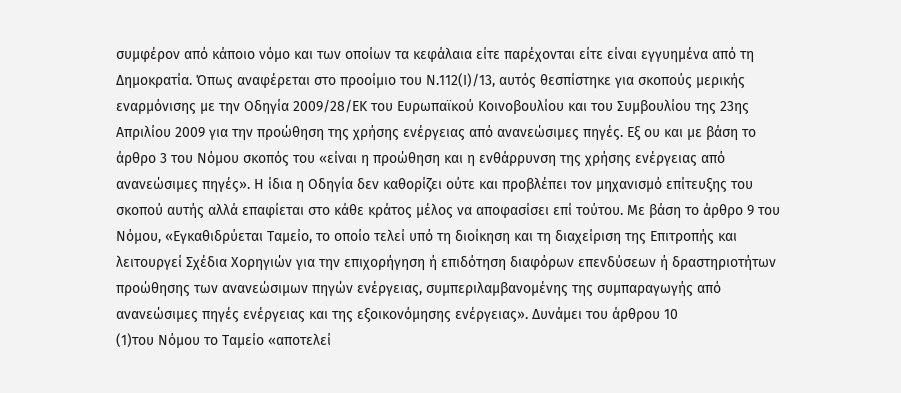συμφέρον από κάποιο νόμο και των οποίων τα κεφάλαια είτε παρέχονται είτε είναι εγγυημένα από τη Δημοκρατία. Όπως αναφέρεται στο προοίμιο του Ν.112(Ι)/13, αυτός θεσπίστηκε για σκοπούς μερικής εναρμόνισης με την Οδηγία 2009/28/ΕΚ του Ευρωπαϊκού Κοινοβουλίου και του Συμβουλίου της 23ης Απριλίου 2009 για την προώθηση της χρήσης ενέργειας από ανανεώσιμες πηγές. Εξ ου και με βάση το άρθρο 3 του Νόμου σκοπός του «είναι η προώθηση και η ενθάρρυνση της χρήσης ενέργειας από ανανεώσιμες πηγές». Η ίδια η Οδηγία δεν καθορίζει ούτε και προβλέπει τον μηχανισμό επίτευξης του σκοπού αυτής αλλά επαφίεται στο κάθε κράτος μέλος να αποφασίσει επί τούτου. Με βάση το άρθρο 9 του Νόμου, «Εγκαθιδρύεται Ταμείο, το οποίο τελεί υπό τη διοίκηση και τη διαχείριση της Επιτροπής και λειτουργεί Σχέδια Χορηγιών για την επιχορήγηση ή επιδότηση διαφόρων επενδύσεων ή δραστηριοτήτων προώθησης των ανανεώσιμων πηγών ενέργειας, συμπεριλαμβανομένης της συμπαραγωγής από ανανεώσιμες πηγές ενέργειας και της εξοικονόμησης ενέργειας». Δυνάμει του άρθρου 10
(1)του Νόμου το Ταμείο «αποτελεί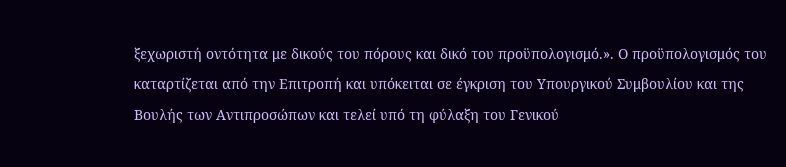ξεχωριστή οντότητα με δικούς του πόρους και δικό του προϋπολογισμό.». Ο προϋπολογισμός του καταρτίζεται από την Επιτροπή και υπόκειται σε έγκριση του Υπουργικού Συμβουλίου και της Βουλής των Αντιπροσώπων και τελεί υπό τη φύλαξη του Γενικού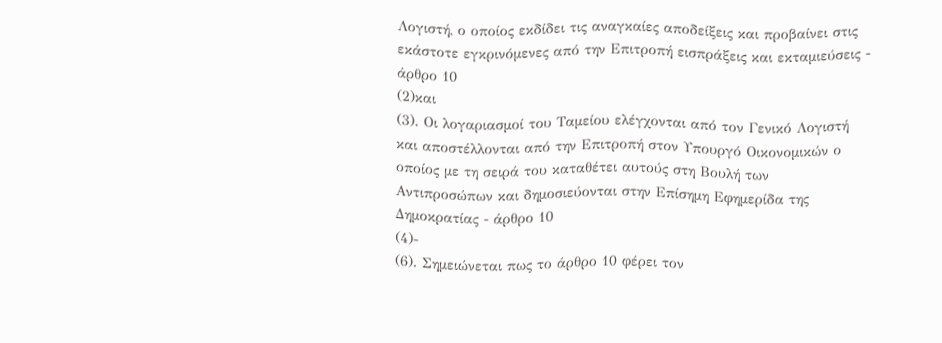Λογιστή, ο οποίος εκδίδει τις αναγκαίες αποδείξεις και προβαίνει στις εκάστοτε εγκρινόμενες από την Επιτροπή εισπράξεις και εκταμιεύσεις - άρθρο 10
(2)και
(3). Οι λογαριασμοί του Ταμείου ελέγχονται από τον Γενικό Λογιστή και αποστέλλονται από την Επιτροπή στον Υπουργό Οικονομικών ο οποίος με τη σειρά του καταθέτει αυτούς στη Βουλή των Αντιπροσώπων και δημοσιεύονται στην Επίσημη Εφημερίδα της Δημοκρατίας - άρθρο 10
(4)-
(6). Σημειώνεται πως το άρθρο 10 φέρει τον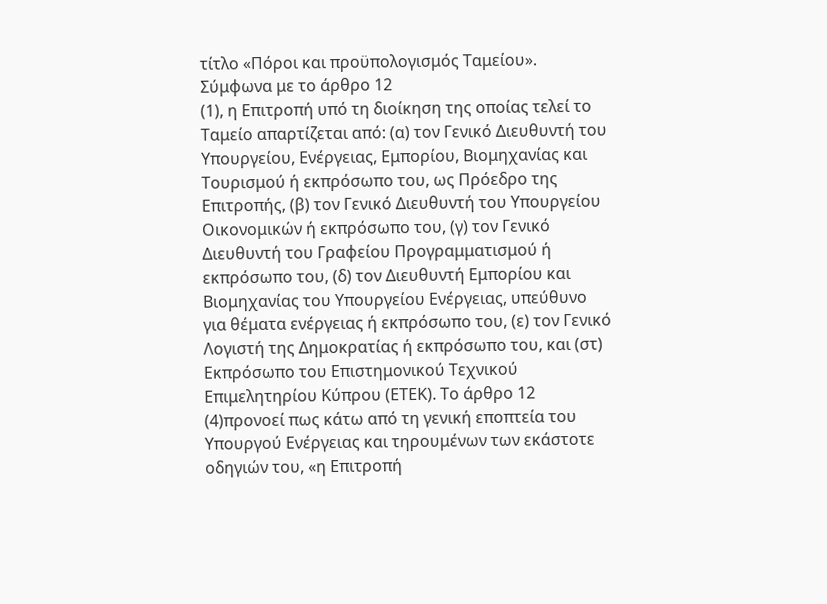τίτλο «Πόροι και προϋπολογισμός Ταμείου». Σύμφωνα με το άρθρο 12
(1), η Επιτροπή υπό τη διοίκηση της οποίας τελεί το Ταμείο απαρτίζεται από: (α) τον Γενικό Διευθυντή του Υπουργείου, Ενέργειας, Εμπορίου, Βιομηχανίας και Τουρισμού ή εκπρόσωπο του, ως Πρόεδρο της Επιτροπής, (β) τον Γενικό Διευθυντή του Υπουργείου Οικονομικών ή εκπρόσωπο του, (γ) τον Γενικό Διευθυντή του Γραφείου Προγραμματισμού ή εκπρόσωπο του, (δ) τον Διευθυντή Εμπορίου και Βιομηχανίας του Υπουργείου Ενέργειας, υπεύθυνο για θέματα ενέργειας ή εκπρόσωπο του, (ε) τον Γενικό Λογιστή της Δημοκρατίας ή εκπρόσωπο του, και (στ) Εκπρόσωπο του Επιστημονικού Τεχνικού Επιμελητηρίου Κύπρου (ΕΤΕΚ). Το άρθρο 12
(4)προνοεί πως κάτω από τη γενική εποπτεία του Υπουργού Ενέργειας και τηρουμένων των εκάστοτε οδηγιών του, «η Επιτροπή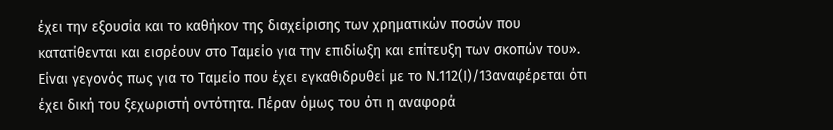έχει την εξουσία και το καθήκον της διαχείρισης των χρηματικών ποσών που κατατίθενται και εισρέουν στο Ταμείο για την επιδίωξη και επίτευξη των σκοπών του». Είναι γεγονός πως για το Ταμείο που έχει εγκαθιδρυθεί με το Ν.112(Ι)/13αναφέρεται ότι έχει δική του ξεχωριστή οντότητα. Πέραν όμως του ότι η αναφορά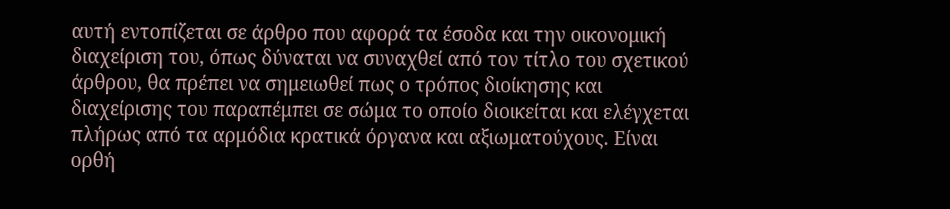αυτή εντοπίζεται σε άρθρο που αφορά τα έσοδα και την οικονομική διαχείριση του, όπως δύναται να συναχθεί από τον τίτλο του σχετικού άρθρου, θα πρέπει να σημειωθεί πως ο τρόπος διοίκησης και διαχείρισης του παραπέμπει σε σώμα το οποίο διοικείται και ελέγχεται πλήρως από τα αρμόδια κρατικά όργανα και αξιωματούχους. Είναι ορθή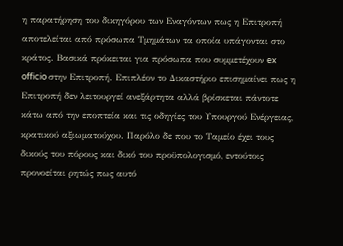η παρατήρηση του δικηγόρου των Εναγόντων πως η Επιτροπή αποτελείται από πρόσωπα Τμημάτων τα οποία υπάγονται στο κράτος. Βασικά πρόκειται για πρόσωπα που συμμετέχουν ex officio στην Επιτροπή. Επιπλέον το Δικαστήριο επισημαίνει πως η Επιτροπή δεν λειτουργεί ανεξάρτητα αλλά βρίσκεται πάντοτε κάτω από την εποπτεία και τις οδηγίες του Υπουργού Ενέργειας, κρατικού αξιωματούχου. Παρόλο δε που το Ταμείο έχει τους δικούς του πόρους και δικό του προϋπολογισμό, εντούτοις προνοείται ρητώς πως αυτό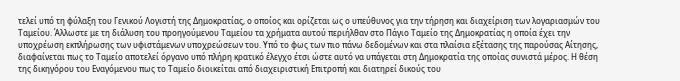τελεί υπό τη φύλαξη του Γενικού Λογιστή της Δημοκρατίας, ο οποίος και ορίζεται ως ο υπεύθυνος για την τήρηση και διαχείριση των λογαριασμών του Ταμείου. Άλλωστε με τη διάλυση του προηγούμενου Ταμείου τα χρήματα αυτού περιήλθαν στο Πάγιο Ταμείο της Δημοκρατίας η οποία έχει την υποχρέωση εκπλήρωσης των υφιστάμενων υποχρεώσεων του. Υπό το φως των πιο πάνω δεδομένων και στα πλαίσια εξέτασης της παρούσας Αίτησης, διαφαίνεται πως το Ταμείο αποτελεί όργανο υπό πλήρη κρατικό έλεγχο έτσι ώστε αυτό να υπάγεται στη Δημοκρατία της οποίας συνιστά μέρος. Η θέση της δικηγόρου του Εναγόμενου πως το Ταμείο διοικείται από διαχειριστική Επιτροπή και διατηρεί δικούς του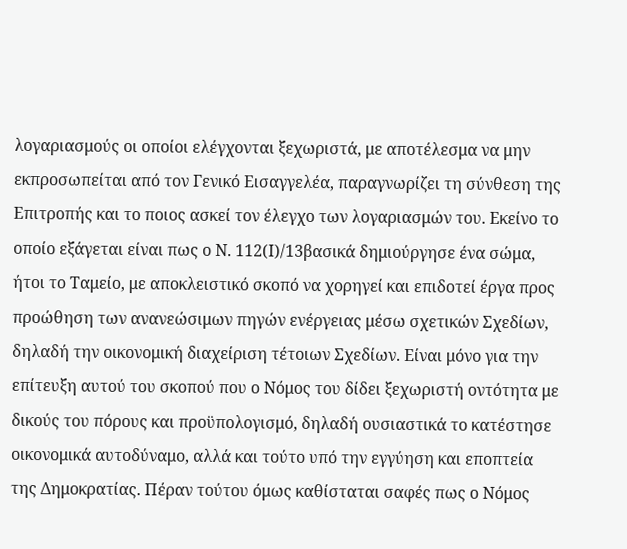λογαριασμούς οι οποίοι ελέγχονται ξεχωριστά, με αποτέλεσμα να μην εκπροσωπείται από τον Γενικό Εισαγγελέα, παραγνωρίζει τη σύνθεση της Επιτροπής και το ποιος ασκεί τον έλεγχο των λογαριασμών του. Εκείνο το οποίο εξάγεται είναι πως ο Ν. 112(Ι)/13βασικά δημιούργησε ένα σώμα, ήτοι το Ταμείο, με αποκλειστικό σκοπό να χορηγεί και επιδοτεί έργα προς προώθηση των ανανεώσιμων πηγών ενέργειας μέσω σχετικών Σχεδίων, δηλαδή την οικονομική διαχείριση τέτοιων Σχεδίων. Είναι μόνο για την επίτευξη αυτού του σκοπού που ο Νόμος του δίδει ξεχωριστή οντότητα με δικούς του πόρους και προϋπολογισμό, δηλαδή ουσιαστικά το κατέστησε οικονομικά αυτοδύναμο, αλλά και τούτο υπό την εγγύηση και εποπτεία της Δημοκρατίας. Πέραν τούτου όμως καθίσταται σαφές πως ο Νόμος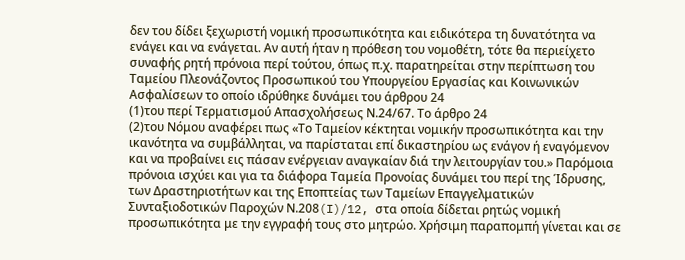δεν του δίδει ξεχωριστή νομική προσωπικότητα και ειδικότερα τη δυνατότητα να ενάγει και να ενάγεται. Αν αυτή ήταν η πρόθεση του νομοθέτη, τότε θα περιείχετο συναφής ρητή πρόνοια περί τούτου, όπως π.χ. παρατηρείται στην περίπτωση του Ταμείου Πλεονάζοντος Προσωπικού του Υπουργείου Εργασίας και Κοινωνικών Ασφαλίσεων το οποίο ιδρύθηκε δυνάμει του άρθρου 24
(1)του περί Τερματισμού Απασχολήσεως Ν.24/67. Το άρθρο 24
(2)του Νόμου αναφέρει πως «Το Ταμείον κέκτηται νομικήν προσωπικότητα και την ικανότητα να συμβάλληται, να παρίσταται επί δικαστηρίου ως ενάγον ή εναγόμενον και να προβαίνει εις πάσαν ενέργειαν αναγκαίαν διά την λειτουργίαν του.» Παρόμοια πρόνοια ισχύει και για τα διάφορα Ταμεία Προνοίας δυνάμει του περί της Ίδρυσης, των Δραστηριοτήτων και της Εποπτείας των Ταμείων Επαγγελματικών Συνταξιοδοτικών Παροχών Ν.208(I)/12, στα οποία δίδεται ρητώς νομική προσωπικότητα με την εγγραφή τους στο μητρώο. Χρήσιμη παραπομπή γίνεται και σε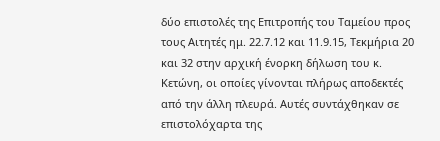δύο επιστολές της Επιτροπής του Ταμείου προς τους Αιτητές ημ. 22.7.12 και 11.9.15, Τεκμήρια 20 και 32 στην αρχική ένορκη δήλωση του κ. Κετώνη, οι οποίες γίνονται πλήρως αποδεκτές από την άλλη πλευρά. Αυτές συντάχθηκαν σε επιστολόχαρτα της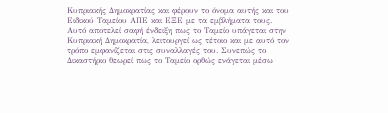Κυπριακής Δημοκρατίας και φέρουν το όνομα αυτής και του Ειδικού Ταμείου ΑΠΕ και ΕΞΕ με τα εμβλήματα τους. Αυτό αποτελεί σαφή ένδειξη πως το Ταμείο υπάγεται στην Κυπριακή Δημοκρατία, λειτουργεί ως τέτοιο και με αυτό τον τρόπο εμφανίζεται στις συναλλαγές του. Συνεπώς το Δικαστήριο θεωρεί πως το Ταμείο ορθώς ενάγεται μέσω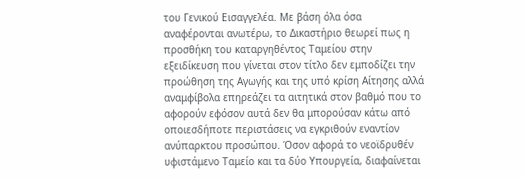του Γενικού Εισαγγελέα. Με βάση όλα όσα αναφέρονται ανωτέρω, το Δικαστήριο θεωρεί πως η προσθήκη του καταργηθέντος Ταμείου στην εξειδίκευση που γίνεται στον τίτλο δεν εμποδίζει την προώθηση της Αγωγής και της υπό κρίση Αίτησης αλλά αναμφίβολα επηρεάζει τα αιτητικά στον βαθμό που το αφορούν εφόσον αυτά δεν θα μπορούσαν κάτω από οποιεσδήποτε περιστάσεις να εγκριθούν εναντίον ανύπαρκτου προσώπου. Όσον αφορά το νεοϊδρυθέν υφιστάμενο Ταμείο και τα δύο Υπουργεία, διαφαίνεται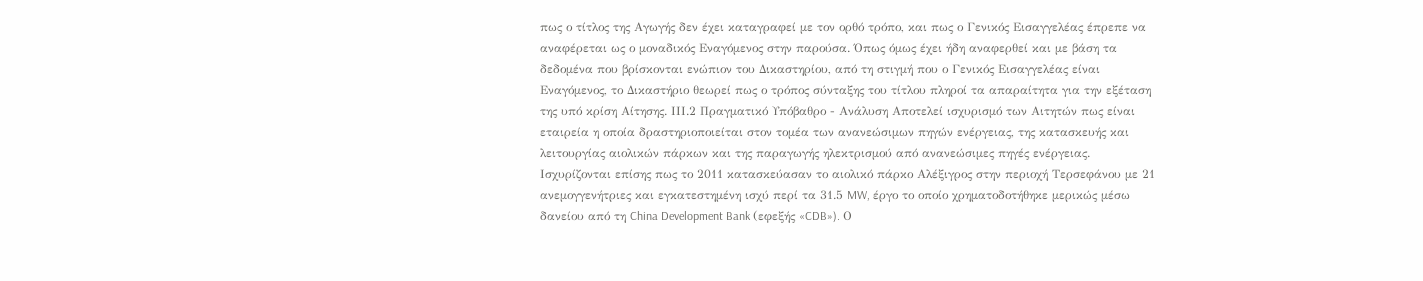πως ο τίτλος της Αγωγής δεν έχει καταγραφεί με τον ορθό τρόπο, και πως ο Γενικός Εισαγγελέας έπρεπε να αναφέρεται ως ο μοναδικός Εναγόμενος στην παρούσα. Όπως όμως έχει ήδη αναφερθεί και με βάση τα δεδομένα που βρίσκονται ενώπιον του Δικαστηρίου, από τη στιγμή που ο Γενικός Εισαγγελέας είναι Εναγόμενος, το Δικαστήριο θεωρεί πως ο τρόπος σύνταξης του τίτλου πληροί τα απαραίτητα για την εξέταση της υπό κρίση Αίτησης. ΙΙΙ.2 Πραγματικό Υπόβαθρο - Ανάλυση Αποτελεί ισχυρισμό των Αιτητών πως είναι εταιρεία η οποία δραστηριοποιείται στον τομέα των ανανεώσιμων πηγών ενέργειας, της κατασκευής και λειτουργίας αιολικών πάρκων και της παραγωγής ηλεκτρισμού από ανανεώσιμες πηγές ενέργειας. Ισχυρίζονται επίσης πως το 2011 κατασκεύασαν το αιολικό πάρκο Αλέξιγρος στην περιοχή Τερσεφάνου με 21 ανεμογγενήτριες και εγκατεστημένη ισχύ περί τα 31.5 MW, έργο το οποίο χρηματοδοτήθηκε μερικώς μέσω δανείου από τη China Development Bank (εφεξής «CDB»). Ο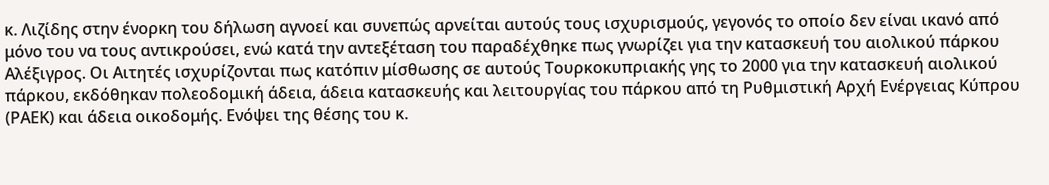κ. Λιζίδης στην ένορκη του δήλωση αγνοεί και συνεπώς αρνείται αυτούς τους ισχυρισμούς, γεγονός το οποίο δεν είναι ικανό από μόνο του να τους αντικρούσει, ενώ κατά την αντεξέταση του παραδέχθηκε πως γνωρίζει για την κατασκευή του αιολικού πάρκου Αλέξιγρος. Οι Αιτητές ισχυρίζονται πως κατόπιν μίσθωσης σε αυτούς Τουρκοκυπριακής γης το 2000 για την κατασκευή αιολικού πάρκου, εκδόθηκαν πολεοδομική άδεια, άδεια κατασκευής και λειτουργίας του πάρκου από τη Ρυθμιστική Αρχή Ενέργειας Κύπρου (ΡΑΕΚ) και άδεια οικοδομής. Ενόψει της θέσης του κ.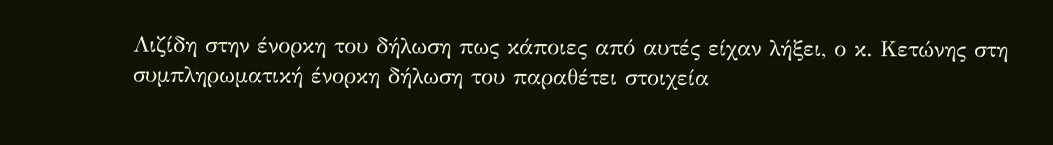Λιζίδη στην ένορκη του δήλωση πως κάποιες από αυτές είχαν λήξει, ο κ. Κετώνης στη συμπληρωματική ένορκη δήλωση του παραθέτει στοιχεία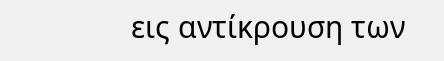εις αντίκρουση των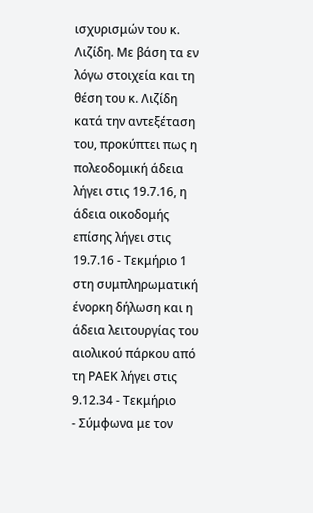ισχυρισμών του κ. Λιζίδη. Με βάση τα εν λόγω στοιχεία και τη θέση του κ. Λιζίδη κατά την αντεξέταση του, προκύπτει πως η πολεοδομική άδεια λήγει στις 19.7.16, η άδεια οικοδομής επίσης λήγει στις 19.7.16 - Τεκμήριο 1 στη συμπληρωματική ένορκη δήλωση και η άδεια λειτουργίας του αιολικού πάρκου από τη ΡΑΕΚ λήγει στις 9.12.34 - Τεκμήριο
- Σύμφωνα με τον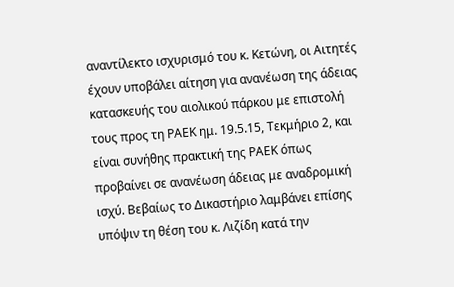αναντίλεκτο ισχυρισμό του κ. Κετώνη, οι Αιτητές έχουν υποβάλει αίτηση για ανανέωση της άδειας κατασκευής του αιολικού πάρκου με επιστολή τους προς τη ΡΑΕΚ ημ. 19.5.15, Τεκμήριο 2, και είναι συνήθης πρακτική της ΡΑΕΚ όπως προβαίνει σε ανανέωση άδειας με αναδρομική ισχύ. Βεβαίως το Δικαστήριο λαμβάνει επίσης υπόψιν τη θέση του κ. Λιζίδη κατά την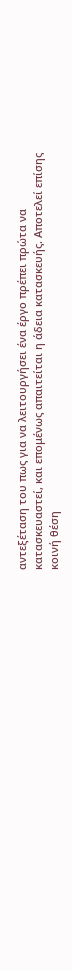αντεξέταση του πως για να λειτουργήσει ένα έργο πρέπει πρώτα να κατασκευαστεί, και επομένως απαιτείται η άδεια κατασκευής. Αποτελεί επίσης κοινή θέση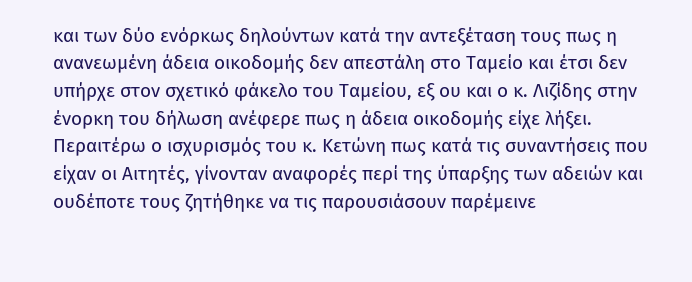και των δύο ενόρκως δηλούντων κατά την αντεξέταση τους πως η ανανεωμένη άδεια οικοδομής δεν απεστάλη στο Ταμείο και έτσι δεν υπήρχε στον σχετικό φάκελο του Ταμείου, εξ ου και ο κ. Λιζίδης στην ένορκη του δήλωση ανέφερε πως η άδεια οικοδομής είχε λήξει. Περαιτέρω ο ισχυρισμός του κ. Κετώνη πως κατά τις συναντήσεις που είχαν οι Αιτητές, γίνονταν αναφορές περί της ύπαρξης των αδειών και ουδέποτε τους ζητήθηκε να τις παρουσιάσουν παρέμεινε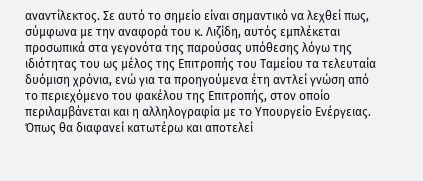αναντίλεκτος. Σε αυτό το σημείο είναι σημαντικό να λεχθεί πως, σύμφωνα με την αναφορά του κ. Λιζίδη, αυτός εμπλέκεται προσωπικά στα γεγονότα της παρούσας υπόθεσης λόγω της ιδιότητας του ως μέλος της Επιτροπής του Ταμείου τα τελευταία δυόμιση χρόνια, ενώ για τα προηγούμενα έτη αντλεί γνώση από το περιεχόμενο του φακέλου της Επιτροπής, στον οποίο περιλαμβάνεται και η αλληλογραφία με το Υπουργείο Ενέργειας. Όπως θα διαφανεί κατωτέρω και αποτελεί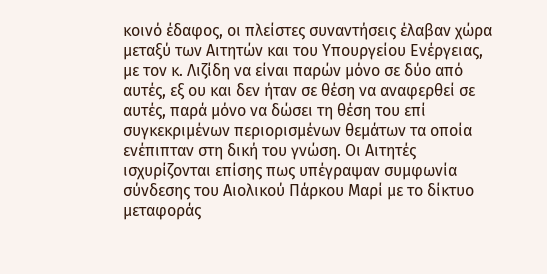κοινό έδαφος, οι πλείστες συναντήσεις έλαβαν χώρα μεταξύ των Αιτητών και του Υπουργείου Ενέργειας, με τον κ. Λιζίδη να είναι παρών μόνο σε δύο από αυτές, εξ ου και δεν ήταν σε θέση να αναφερθεί σε αυτές, παρά μόνο να δώσει τη θέση του επί συγκεκριμένων περιορισμένων θεμάτων τα οποία ενέπιπταν στη δική του γνώση. Οι Αιτητές ισχυρίζονται επίσης πως υπέγραψαν συμφωνία σύνδεσης του Αιολικού Πάρκου Μαρί με το δίκτυο μεταφοράς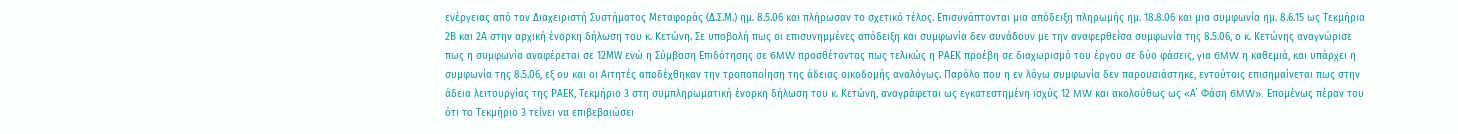ενέργειας από τον Διαχειριστή Συστήματος Μεταφοράς (Δ.Σ.Μ.) ημ. 8.5.06 και πλήρωσαν το σχετικό τέλος. Επισυνάπτονται μια απόδειξη πληρωμής ημ. 18.8.06 και μια συμφωνία ημ. 8.6.15 ως Τεκμήρια 2Β και 2Α στην αρχική ένορκη δήλωση του κ. Κετώνη. Σε υποβολή πως οι επισυνημμένες απόδειξη και συμφωνία δεν συνάδουν με την αναφερθείσα συμφωνία της 8.5.06, ο κ. Κετώνης αναγνώρισε πως η συμφωνία αναφέρεται σε 12ΜW ενώ η Σύμβαση Επιδότησης σε 6MW προσθέτοντας πως τελικώς η ΡΑΕΚ προέβη σε διαχωρισμό του έργου σε δύο φάσεις, για 6MW η καθεμιά, και υπάρχει η συμφωνία της 8.5.06, εξ ου και οι Αιτητές αποδέχθηκαν την τροποποίηση της άδειας οικοδομής αναλόγως. Παρόλο που η εν λόγω συμφωνία δεν παρουσιάστηκε, εντούτοις επισημαίνεται πως στην άδεια λειτουργίας της ΡΑΕΚ, Τεκμήριο 3 στη συμπληρωματική ένορκη δήλωση του κ. Κετώνη, αναγράφεται ως εγκατεστημένη ισχύς 12 MW και ακολούθως ως «Α΄ Φάση 6MW». Επομένως πέραν του ότι το Τεκμήριο 3 τείνει να επιβεβαιώσει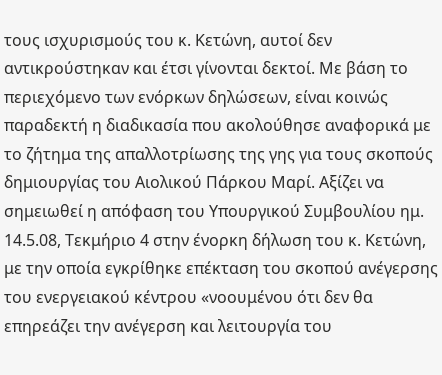τους ισχυρισμούς του κ. Κετώνη, αυτοί δεν αντικρούστηκαν και έτσι γίνονται δεκτοί. Με βάση το περιεχόμενο των ενόρκων δηλώσεων, είναι κοινώς παραδεκτή η διαδικασία που ακολούθησε αναφορικά με το ζήτημα της απαλλοτρίωσης της γης για τους σκοπούς δημιουργίας του Αιολικού Πάρκου Μαρί. Αξίζει να σημειωθεί η απόφαση του Υπουργικού Συμβουλίου ημ. 14.5.08, Τεκμήριο 4 στην ένορκη δήλωση του κ. Κετώνη, με την οποία εγκρίθηκε επέκταση του σκοπού ανέγερσης του ενεργειακού κέντρου «νοουμένου ότι δεν θα επηρεάζει την ανέγερση και λειτουργία του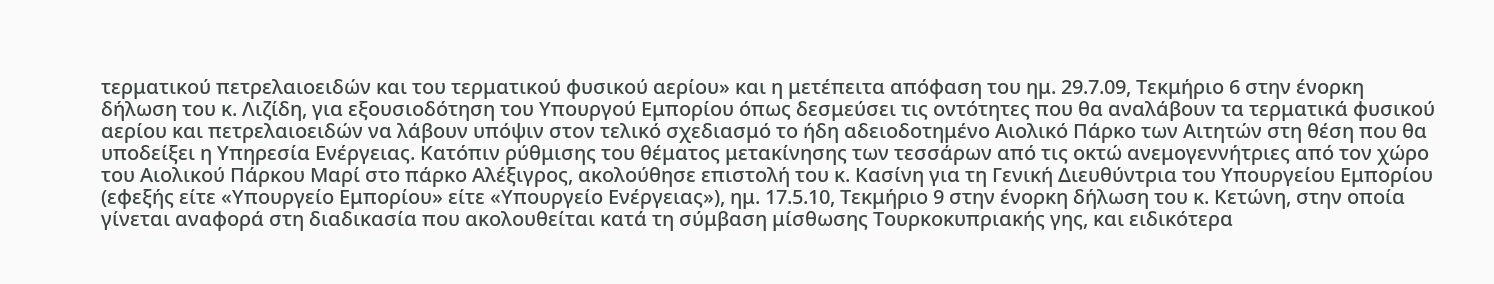τερματικού πετρελαιοειδών και του τερματικού φυσικού αερίου» και η μετέπειτα απόφαση του ημ. 29.7.09, Τεκμήριο 6 στην ένορκη δήλωση του κ. Λιζίδη, για εξουσιοδότηση του Υπουργού Εμπορίου όπως δεσμεύσει τις οντότητες που θα αναλάβουν τα τερματικά φυσικού αερίου και πετρελαιοειδών να λάβουν υπόψιν στον τελικό σχεδιασμό το ήδη αδειοδοτημένο Αιολικό Πάρκο των Αιτητών στη θέση που θα υποδείξει η Υπηρεσία Ενέργειας. Κατόπιν ρύθμισης του θέματος μετακίνησης των τεσσάρων από τις οκτώ ανεμογεννήτριες από τον χώρο του Αιολικού Πάρκου Μαρί στο πάρκο Αλέξιγρος, ακολούθησε επιστολή του κ. Κασίνη για τη Γενική Διευθύντρια του Υπουργείου Εμπορίου (εφεξής είτε «Υπουργείο Εμπορίου» είτε «Υπουργείο Ενέργειας»), ημ. 17.5.10, Τεκμήριο 9 στην ένορκη δήλωση του κ. Κετώνη, στην οποία γίνεται αναφορά στη διαδικασία που ακολουθείται κατά τη σύμβαση μίσθωσης Τουρκοκυπριακής γης, και ειδικότερα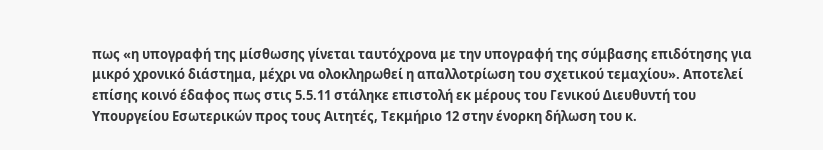πως «η υπογραφή της μίσθωσης γίνεται ταυτόχρονα με την υπογραφή της σύμβασης επιδότησης για μικρό χρονικό διάστημα, μέχρι να ολοκληρωθεί η απαλλοτρίωση του σχετικού τεμαχίου». Αποτελεί επίσης κοινό έδαφος πως στις 5.5.11 στάληκε επιστολή εκ μέρους του Γενικού Διευθυντή του Υπουργείου Εσωτερικών προς τους Αιτητές, Τεκμήριο 12 στην ένορκη δήλωση του κ.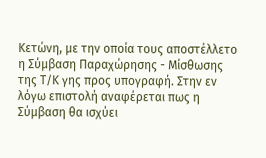Κετώνη, με την οποία τους αποστέλλετο η Σύμβαση Παραχώρησης - Μίσθωσης της Τ/Κ γης προς υπογραφή. Στην εν λόγω επιστολή αναφέρεται πως η Σύμβαση θα ισχύει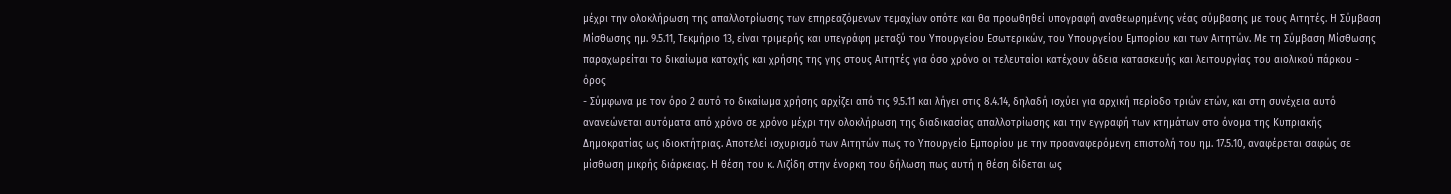μέχρι την ολοκλήρωση της απαλλοτρίωσης των επηρεαζόμενων τεμαχίων οπότε και θα προωθηθεί υπογραφή αναθεωρημένης νέας σύμβασης με τους Αιτητές. Η Σύμβαση Μίσθωσης ημ. 9.5.11, Τεκμήριο 13, είναι τριμερής και υπεγράφη μεταξύ του Υπουργείου Εσωτερικών, του Υπουργείου Εμπορίου και των Αιτητών. Με τη Σύμβαση Μίσθωσης παραχωρείται το δικαίωμα κατοχής και χρήσης της γης στους Αιτητές για όσο χρόνο οι τελευταίοι κατέχουν άδεια κατασκευής και λειτουργίας του αιολικού πάρκου - όρος
- Σύμφωνα με τον όρο 2 αυτό το δικαίωμα χρήσης αρχίζει από τις 9.5.11 και λήγει στις 8.4.14, δηλαδή ισχύει για αρχική περίοδο τριών ετών, και στη συνέχεια αυτό ανανεώνεται αυτόματα από χρόνο σε χρόνο μέχρι την ολοκλήρωση της διαδικασίας απαλλοτρίωσης και την εγγραφή των κτημάτων στο όνομα της Κυπριακής Δημοκρατίας ως ιδιοκτήτριας. Αποτελεί ισχυρισμό των Αιτητών πως το Υπουργείο Εμπορίου με την προαναφερόμενη επιστολή του ημ. 17.5.10, αναφέρεται σαφώς σε μίσθωση μικρής διάρκειας. Η θέση του κ. Λιζίδη στην ένορκη του δήλωση πως αυτή η θέση δίδεται ως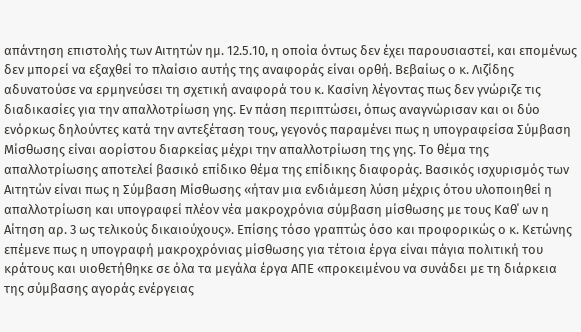απάντηση επιστολής των Αιτητών ημ. 12.5.10, η οποία όντως δεν έχει παρουσιαστεί, και επομένως δεν μπορεί να εξαχθεί το πλαίσιο αυτής της αναφοράς είναι ορθή. Βεβαίως ο κ. Λιζίδης αδυνατούσε να ερμηνεύσει τη σχετική αναφορά του κ. Κασίνη λέγοντας πως δεν γνώριζε τις διαδικασίες για την απαλλοτρίωση γης. Εν πάση περιπτώσει, όπως αναγνώρισαν και οι δύο ενόρκως δηλούντες κατά την αντεξέταση τους, γεγονός παραμένει πως η υπογραφείσα Σύμβαση Μίσθωσης είναι αορίστου διαρκείας μέχρι την απαλλοτρίωση της γης. Το θέμα της απαλλοτρίωσης αποτελεί βασικό επίδικο θέμα της επίδικης διαφοράς. Βασικός ισχυρισμός των Αιτητών είναι πως η Σύμβαση Μίσθωσης «ήταν μια ενδιάμεση λύση μέχρις ότου υλοποιηθεί η απαλλοτρίωση και υπογραφεί πλέον νέα μακροχρόνια σύμβαση μίσθωσης με τους Καθ΄ ων η Αίτηση αρ. 3 ως τελικούς δικαιούχους». Επίσης τόσο γραπτώς όσο και προφορικώς ο κ. Κετώνης επέμενε πως η υπογραφή μακροχρόνιας μίσθωσης για τέτοια έργα είναι πάγια πολιτική του κράτους και υιοθετήθηκε σε όλα τα μεγάλα έργα ΑΠΕ «προκειμένου να συνάδει με τη διάρκεια της σύμβασης αγοράς ενέργειας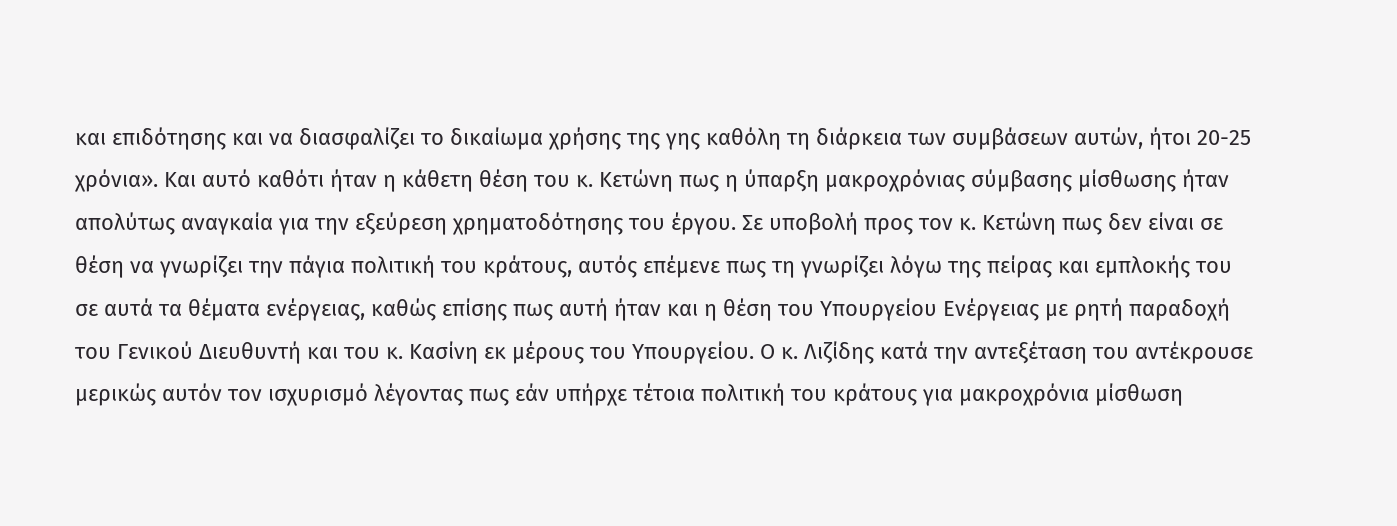και επιδότησης και να διασφαλίζει το δικαίωμα χρήσης της γης καθόλη τη διάρκεια των συμβάσεων αυτών, ήτοι 20-25 χρόνια». Και αυτό καθότι ήταν η κάθετη θέση του κ. Κετώνη πως η ύπαρξη μακροχρόνιας σύμβασης μίσθωσης ήταν απολύτως αναγκαία για την εξεύρεση χρηματοδότησης του έργου. Σε υποβολή προς τον κ. Κετώνη πως δεν είναι σε θέση να γνωρίζει την πάγια πολιτική του κράτους, αυτός επέμενε πως τη γνωρίζει λόγω της πείρας και εμπλοκής του σε αυτά τα θέματα ενέργειας, καθώς επίσης πως αυτή ήταν και η θέση του Υπουργείου Ενέργειας με ρητή παραδοχή του Γενικού Διευθυντή και του κ. Κασίνη εκ μέρους του Υπουργείου. Ο κ. Λιζίδης κατά την αντεξέταση του αντέκρουσε μερικώς αυτόν τον ισχυρισμό λέγοντας πως εάν υπήρχε τέτοια πολιτική του κράτους για μακροχρόνια μίσθωση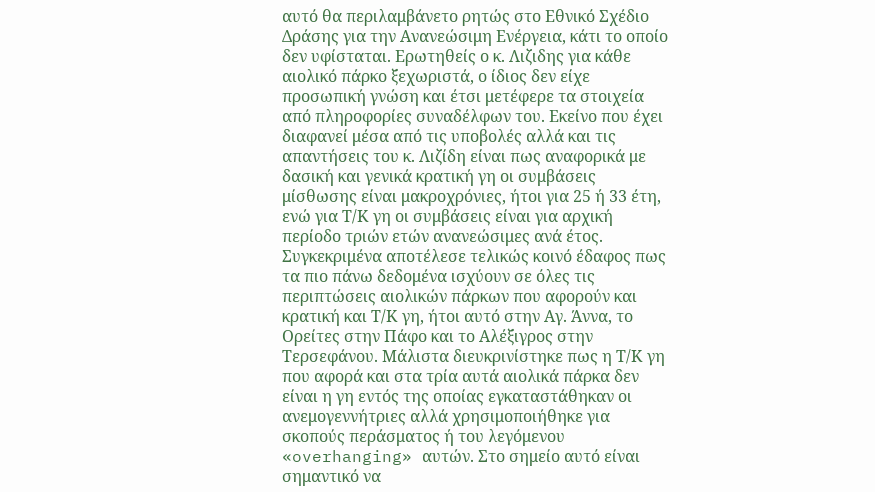αυτό θα περιλαμβάνετο ρητώς στο Εθνικό Σχέδιο Δράσης για την Ανανεώσιμη Ενέργεια, κάτι το οποίο δεν υφίσταται. Ερωτηθείς ο κ. Λιζιδης για κάθε αιολικό πάρκο ξεχωριστά, ο ίδιος δεν είχε προσωπική γνώση και έτσι μετέφερε τα στοιχεία από πληροφορίες συναδέλφων του. Εκείνο που έχει διαφανεί μέσα από τις υποβολές αλλά και τις απαντήσεις του κ. Λιζίδη είναι πως αναφορικά με δασική και γενικά κρατική γη οι συμβάσεις μίσθωσης είναι μακροχρόνιες, ήτοι για 25 ή 33 έτη, ενώ για Τ/Κ γη οι συμβάσεις είναι για αρχική περίοδο τριών ετών ανανεώσιμες ανά έτος. Συγκεκριμένα αποτέλεσε τελικώς κοινό έδαφος πως τα πιο πάνω δεδομένα ισχύουν σε όλες τις περιπτώσεις αιολικών πάρκων που αφορούν και κρατική και Τ/Κ γη, ήτοι αυτό στην Αγ. Άννα, το Ορείτες στην Πάφο και το Αλέξιγρος στην Τερσεφάνου. Μάλιστα διευκρινίστηκε πως η Τ/Κ γη που αφορά και στα τρία αυτά αιολικά πάρκα δεν είναι η γη εντός της οποίας εγκαταστάθηκαν οι ανεμογεννήτριες αλλά χρησιμοποιήθηκε για σκοπούς περάσματος ή του λεγόμενου «overhanging» αυτών. Στο σημείο αυτό είναι σημαντικό να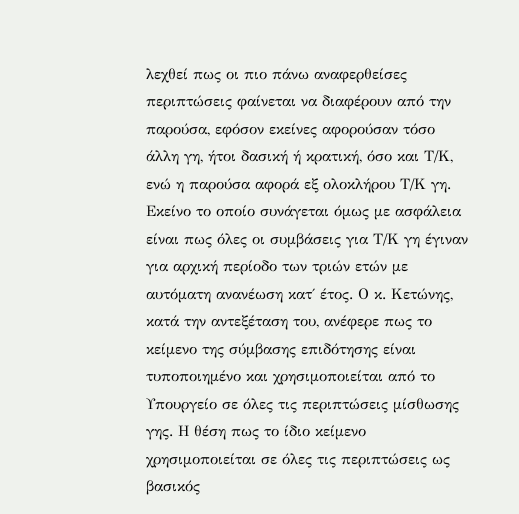λεχθεί πως οι πιο πάνω αναφερθείσες περιπτώσεις φαίνεται να διαφέρουν από την παρούσα, εφόσον εκείνες αφορούσαν τόσο άλλη γη, ήτοι δασική ή κρατική, όσο και Τ/Κ, ενώ η παρούσα αφορά εξ ολοκλήρου Τ/Κ γη. Εκείνο το οποίο συνάγεται όμως με ασφάλεια είναι πως όλες οι συμβάσεις για Τ/Κ γη έγιναν για αρχική περίοδο των τριών ετών με αυτόματη ανανέωση κατ΄ έτος. Ο κ. Κετώνης, κατά την αντεξέταση του, ανέφερε πως το κείμενο της σύμβασης επιδότησης είναι τυποποιημένο και χρησιμοποιείται από το Υπουργείο σε όλες τις περιπτώσεις μίσθωσης γης. Η θέση πως το ίδιο κείμενο χρησιμοποιείται σε όλες τις περιπτώσεις ως βασικός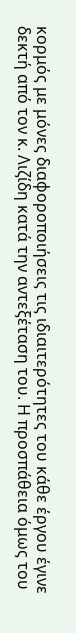κορμός με μόνες διαφοροποιήσεις τις ιδιαιτερότητες του κάθε έργου έγινε δεκτή από τον κ. Λιζίδη κατά την αντεξέταση του. Η προσπάθεια όμως του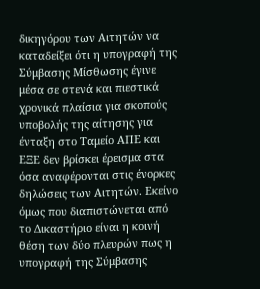δικηγόρου των Αιτητών να καταδείξει ότι η υπογραφή της Σύμβασης Μίσθωσης έγινε μέσα σε στενά και πιεστικά χρονικά πλαίσια για σκοπούς υποβολής της αίτησης για ένταξη στο Ταμείο ΑΠΕ και ΕΞΕ δεν βρίσκει έρεισμα στα όσα αναφέρονται στις ένορκες δηλώσεις των Αιτητών. Εκείνο όμως που διαπιστώνεται από το Δικαστήριο είναι η κοινή θέση των δύο πλευρών πως η υπογραφή της Σύμβασης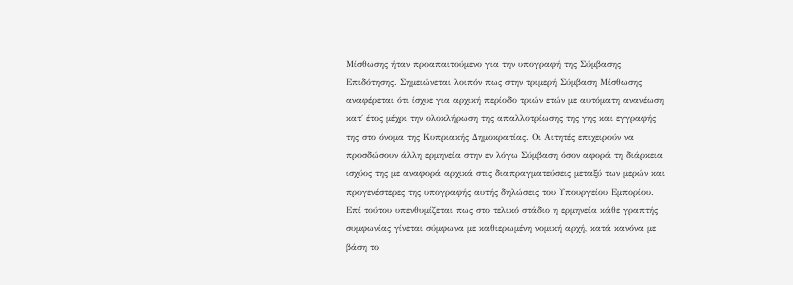Μίσθωσης ήταν προαπαιτούμενο για την υπογραφή της Σύμβασης Επιδότησης. Σημειώνεται λοιπόν πως στην τριμερή Σύμβαση Μίσθωσης αναφέρεται ότι ίσχυε για αρχική περίοδο τριών ετών με αυτόματη ανανέωση κατ΄ έτος μέχρι την ολοκλήρωση της απαλλοτρίωσης της γης και εγγραφής της στο όνομα της Κυπριακής Δημοκρατίας. Οι Αιτητές επιχειρούν να προσδώσουν άλλη ερμηνεία στην εν λόγω Σύμβαση όσον αφορά τη διάρκεια ισχύος της με αναφορά αρχικά στις διαπραγματεύσεις μεταξύ των μερών και προγενέστερες της υπογραφής αυτής δηλώσεις του Υπουργείου Εμπορίου. Επί τούτου υπενθυμίζεται πως στο τελικό στάδιο η ερμηνεία κάθε γραπτής συμφωνίας γίνεται σύμφωνα με καθιερωμένη νομική αρχή, κατά κανόνα με βάση το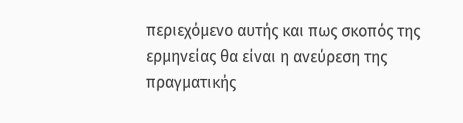περιεχόμενο αυτής και πως σκοπός της ερμηνείας θα είναι η ανεύρεση της πραγματικής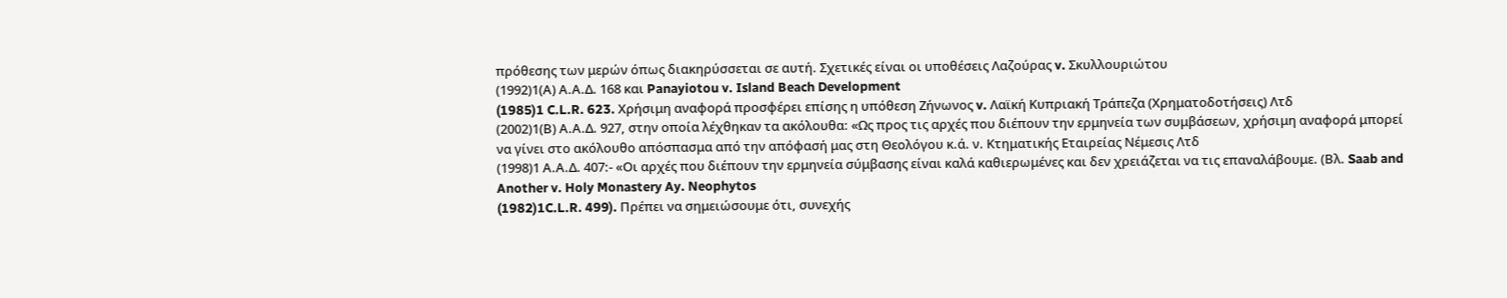πρόθεσης των μερών όπως διακηρύσσεται σε αυτή. Σχετικές είναι οι υποθέσεις Λαζούρας v. Σκυλλουριώτου
(1992)1(Α) Α.Α.Δ. 168 και Panayiotou v. Island Beach Development
(1985)1 C.L.R. 623. Χρήσιμη αναφορά προσφέρει επίσης η υπόθεση Ζήνωνος v. Λαϊκή Κυπριακή Τράπεζα (Χρηματοδοτήσεις) Λτδ
(2002)1(Β) Α.Α.Δ. 927, στην οποία λέχθηκαν τα ακόλουθα: «Ως προς τις αρχές που διέπουν την ερμηνεία των συμβάσεων, χρήσιμη αναφορά μπορεί να γίνει στο ακόλουθο απόσπασμα από την απόφασή μας στη Θεολόγου κ.ά. ν. Κτηματικής Εταιρείας Νέμεσις Λτδ
(1998)1 Α.Α.Δ. 407:- «Οι αρχές που διέπουν την ερμηνεία σύμβασης είναι καλά καθιερωμένες και δεν χρειάζεται να τις επαναλάβουμε. (Βλ. Saab and Another v. Holy Monastery Ay. Neophytos
(1982)1C.L.R. 499). Πρέπει να σημειώσουμε ότι, συνεχής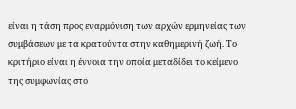είναι η τάση προς εναρμόνιση των αρχών ερμηνείας των συμβάσεων με τα κρατούντα στην καθημερινή ζωή. Το κριτήριο είναι η έννοια την οποία μεταδίδει το κείμενο της συμφωνίας στο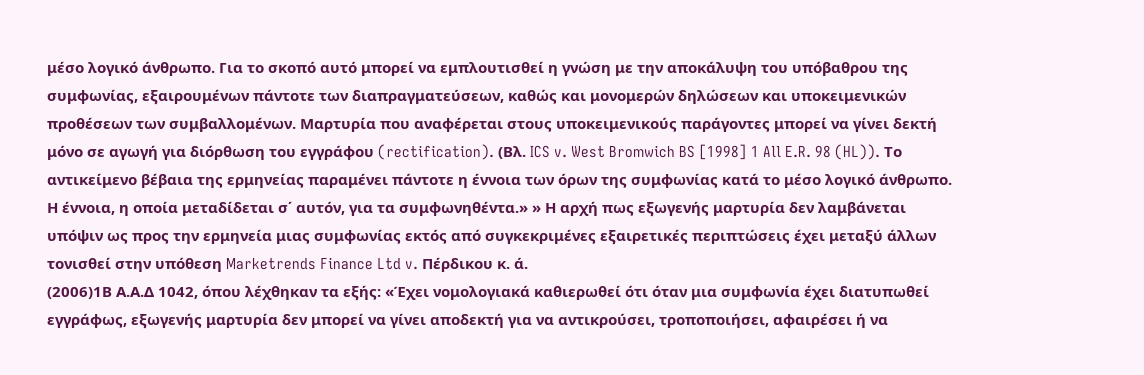μέσο λογικό άνθρωπο. Για το σκοπό αυτό μπορεί να εμπλουτισθεί η γνώση με την αποκάλυψη του υπόβαθρου της συμφωνίας, εξαιρουμένων πάντοτε των διαπραγματεύσεων, καθώς και μονομερών δηλώσεων και υποκειμενικών προθέσεων των συμβαλλομένων. Μαρτυρία που αναφέρεται στους υποκειμενικούς παράγοντες μπορεί να γίνει δεκτή μόνο σε αγωγή για διόρθωση του εγγράφου (rectification). (Βλ. ICS v. West Bromwich BS [1998] 1 All E.R. 98 (HL)). Το αντικείμενο βέβαια της ερμηνείας παραμένει πάντοτε η έννοια των όρων της συμφωνίας κατά το μέσο λογικό άνθρωπο. Η έννοια, η οποία μεταδίδεται σ΄ αυτόν, για τα συμφωνηθέντα.» » Η αρχή πως εξωγενής μαρτυρία δεν λαμβάνεται υπόψιν ως προς την ερμηνεία μιας συμφωνίας εκτός από συγκεκριμένες εξαιρετικές περιπτώσεις έχει μεταξύ άλλων τονισθεί στην υπόθεση Marketrends Finance Ltd v. Πέρδικου κ. ά.
(2006)1Β Α.Α.Δ 1042, όπου λέχθηκαν τα εξής: «Έχει νομολογιακά καθιερωθεί ότι όταν μια συμφωνία έχει διατυπωθεί εγγράφως, εξωγενής μαρτυρία δεν μπορεί να γίνει αποδεκτή για να αντικρούσει, τροποποιήσει, αφαιρέσει ή να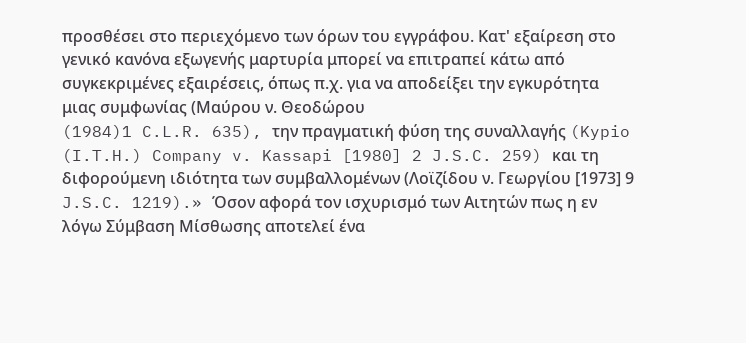προσθέσει στο περιεχόμενο των όρων του εγγράφου. Κατ' εξαίρεση στο γενικό κανόνα εξωγενής μαρτυρία μπορεί να επιτραπεί κάτω από συγκεκριμένες εξαιρέσεις, όπως π.χ. για να αποδείξει την εγκυρότητα μιας συμφωνίας (Μαύρου ν. Θεοδώρου
(1984)1 C.L.R. 635), την πραγματική φύση της συναλλαγής (Kypio (I.T.H.) Company v. Kassapi [1980] 2 J.S.C. 259) και τη διφορούμενη ιδιότητα των συμβαλλομένων (Λοϊζίδου ν. Γεωργίου [1973] 9 J.S.C. 1219).» Όσον αφορά τον ισχυρισμό των Αιτητών πως η εν λόγω Σύμβαση Μίσθωσης αποτελεί ένα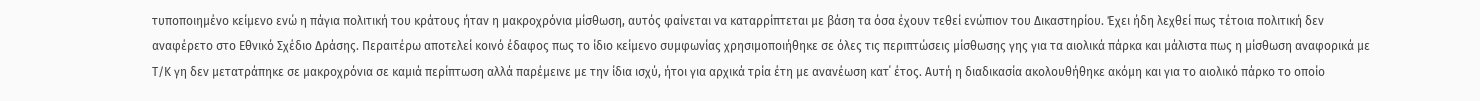τυποποιημένο κείμενο ενώ η πάγια πολιτική του κράτους ήταν η μακροχρόνια μίσθωση, αυτός φαίνεται να καταρρίπτεται με βάση τα όσα έχουν τεθεί ενώπιον του Δικαστηρίου. Έχει ήδη λεχθεί πως τέτοια πολιτική δεν αναφέρετο στο Εθνικό Σχέδιο Δράσης. Περαιτέρω αποτελεί κοινό έδαφος πως το ίδιο κείμενο συμφωνίας χρησιμοποιήθηκε σε όλες τις περιπτώσεις μίσθωσης γης για τα αιολικά πάρκα και μάλιστα πως η μίσθωση αναφορικά με Τ/Κ γη δεν μετατράπηκε σε μακροχρόνια σε καμιά περίπτωση αλλά παρέμεινε με την ίδια ισχύ, ήτοι για αρχικά τρία έτη με ανανέωση κατ΄ έτος. Αυτή η διαδικασία ακολουθήθηκε ακόμη και για το αιολικό πάρκο το οποίο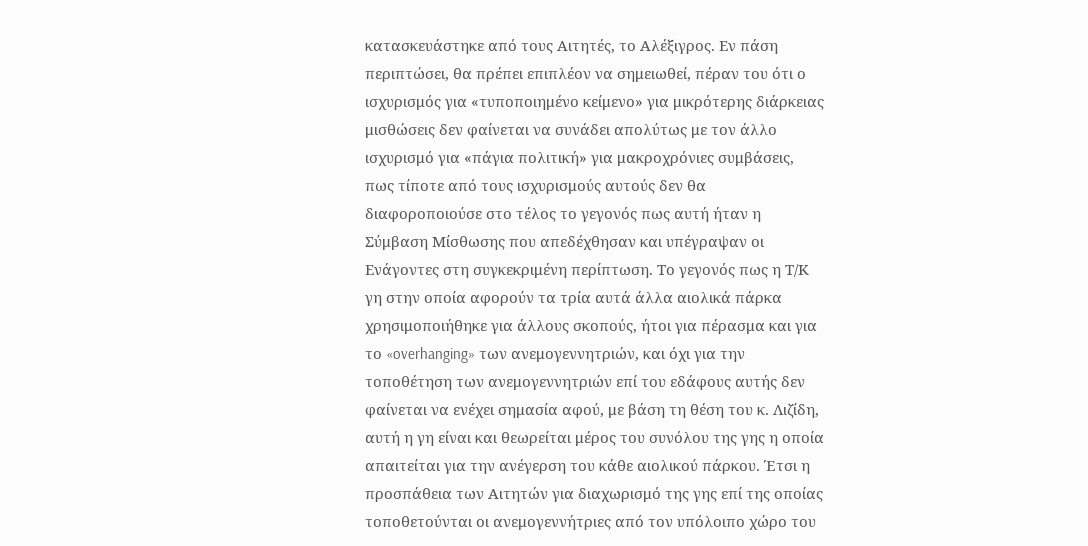κατασκευάστηκε από τους Αιτητές, το Αλέξιγρος. Εν πάση περιπτώσει, θα πρέπει επιπλέον να σημειωθεί, πέραν του ότι ο ισχυρισμός για «τυποποιημένο κείμενο» για μικρότερης διάρκειας μισθώσεις δεν φαίνεται να συνάδει απολύτως με τον άλλο ισχυρισμό για «πάγια πολιτική» για μακροχρόνιες συμβάσεις, πως τίποτε από τους ισχυρισμούς αυτούς δεν θα διαφοροποιούσε στο τέλος το γεγονός πως αυτή ήταν η Σύμβαση Μίσθωσης που απεδέχθησαν και υπέγραψαν οι Ενάγοντες στη συγκεκριμένη περίπτωση. Το γεγονός πως η Τ/Κ γη στην οποία αφορούν τα τρία αυτά άλλα αιολικά πάρκα χρησιμοποιήθηκε για άλλους σκοπούς, ήτοι για πέρασμα και για το «overhanging» των ανεμογεννητριών, και όχι για την τοποθέτηση των ανεμογεννητριών επί του εδάφους αυτής δεν φαίνεται να ενέχει σημασία αφού, με βάση τη θέση του κ. Λιζίδη, αυτή η γη είναι και θεωρείται μέρος του συνόλου της γης η οποία απαιτείται για την ανέγερση του κάθε αιολικού πάρκου. Έτσι η προσπάθεια των Αιτητών για διαχωρισμό της γης επί της οποίας τοποθετούνται οι ανεμογεννήτριες από τον υπόλοιπο χώρο του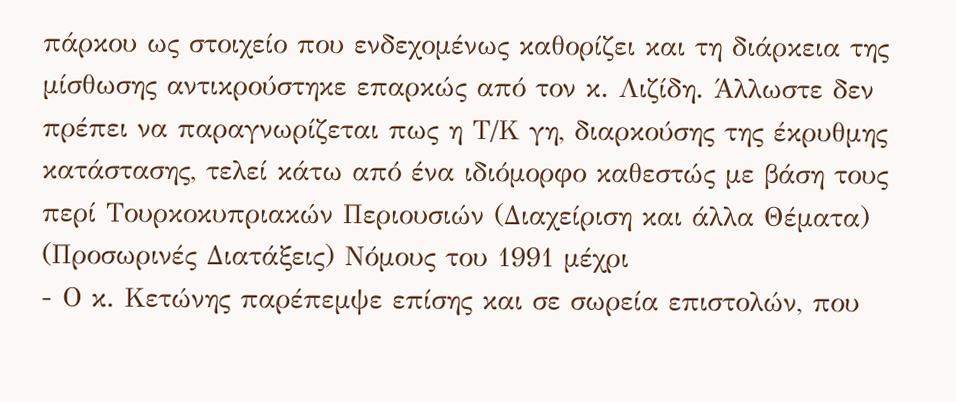πάρκου ως στοιχείο που ενδεχομένως καθορίζει και τη διάρκεια της μίσθωσης αντικρούστηκε επαρκώς από τον κ. Λιζίδη. Άλλωστε δεν πρέπει να παραγνωρίζεται πως η Τ/Κ γη, διαρκούσης της έκρυθμης κατάστασης, τελεί κάτω από ένα ιδιόμορφο καθεστώς με βάση τους περί Τουρκοκυπριακών Περιουσιών (Διαχείριση και άλλα Θέματα) (Προσωρινές Διατάξεις) Νόμους του 1991 μέχρι
- Ο κ. Κετώνης παρέπεμψε επίσης και σε σωρεία επιστολών, που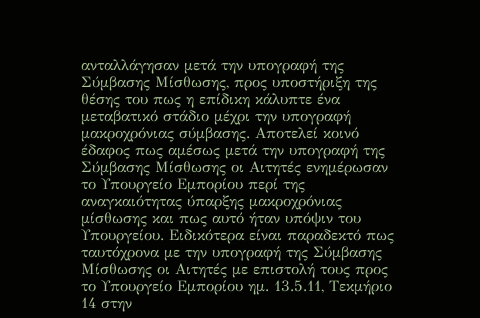ανταλλάγησαν μετά την υπογραφή της Σύμβασης Μίσθωσης, προς υποστήριξη της θέσης του πως η επίδικη κάλυπτε ένα μεταβατικό στάδιο μέχρι την υπογραφή μακροχρόνιας σύμβασης. Αποτελεί κοινό έδαφος πως αμέσως μετά την υπογραφή της Σύμβασης Μίσθωσης οι Αιτητές ενημέρωσαν το Υπουργείο Εμπορίου περί της αναγκαιότητας ύπαρξης μακροχρόνιας μίσθωσης και πως αυτό ήταν υπόψιν του Υπουργείου. Ειδικότερα είναι παραδεκτό πως ταυτόχρονα με την υπογραφή της Σύμβασης Μίσθωσης οι Αιτητές με επιστολή τους προς το Υπουργείο Εμπορίου ημ. 13.5.11, Τεκμήριο 14 στην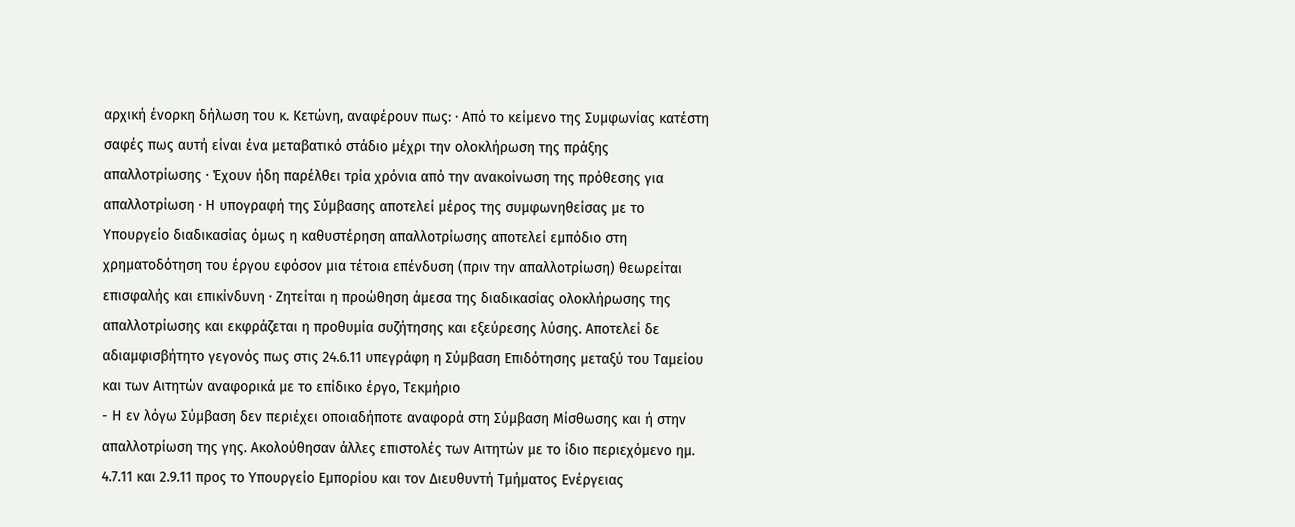αρχική ένορκη δήλωση του κ. Κετώνη, αναφέρουν πως: · Από το κείμενο της Συμφωνίας κατέστη σαφές πως αυτή είναι ένα μεταβατικό στάδιο μέχρι την ολοκλήρωση της πράξης απαλλοτρίωσης · Έχουν ήδη παρέλθει τρία χρόνια από την ανακοίνωση της πρόθεσης για απαλλοτρίωση · Η υπογραφή της Σύμβασης αποτελεί μέρος της συμφωνηθείσας με το Υπουργείο διαδικασίας όμως η καθυστέρηση απαλλοτρίωσης αποτελεί εμπόδιο στη χρηματοδότηση του έργου εφόσον μια τέτοια επένδυση (πριν την απαλλοτρίωση) θεωρείται επισφαλής και επικίνδυνη · Ζητείται η προώθηση άμεσα της διαδικασίας ολοκλήρωσης της απαλλοτρίωσης και εκφράζεται η προθυμία συζήτησης και εξεύρεσης λύσης. Αποτελεί δε αδιαμφισβήτητο γεγονός πως στις 24.6.11 υπεγράφη η Σύμβαση Επιδότησης μεταξύ του Ταμείου και των Αιτητών αναφορικά με το επίδικο έργο, Τεκμήριο
- Η εν λόγω Σύμβαση δεν περιέχει οποιαδήποτε αναφορά στη Σύμβαση Μίσθωσης και ή στην απαλλοτρίωση της γης. Ακολούθησαν άλλες επιστολές των Αιτητών με το ίδιο περιεχόμενο ημ. 4.7.11 και 2.9.11 προς το Υπουργείο Εμπορίου και τον Διευθυντή Τμήματος Ενέργειας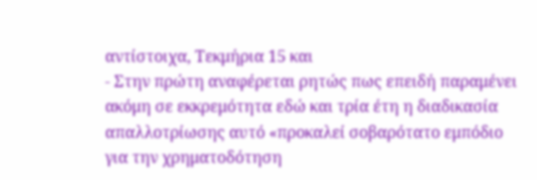αντίστοιχα, Τεκμήρια 15 και
- Στην πρώτη αναφέρεται ρητώς πως επειδή παραμένει ακόμη σε εκκρεμότητα εδώ και τρία έτη η διαδικασία απαλλοτρίωσης αυτό «προκαλεί σοβαρότατο εμπόδιο για την χρηματοδότηση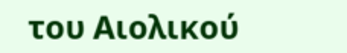του Αιολικού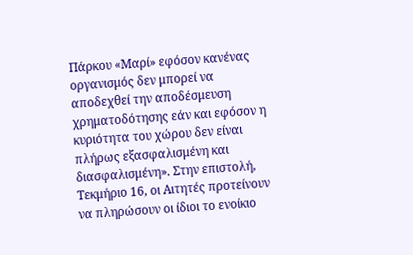Πάρκου «Μαρί» εφόσον κανένας οργανισμός δεν μπορεί να αποδεχθεί την αποδέσμευση χρηματοδότησης εάν και εφόσον η κυριότητα του χώρου δεν είναι πλήρως εξασφαλισμένη και διασφαλισμένη». Στην επιστολή, Τεκμήριο 16, οι Αιτητές προτείνουν να πληρώσουν οι ίδιοι το ενοίκιο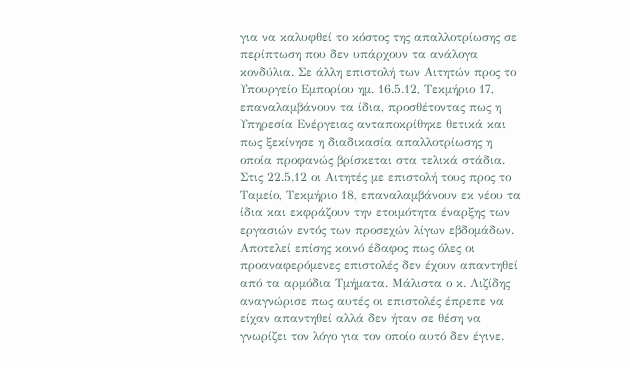για να καλυφθεί το κόστος της απαλλοτρίωσης σε περίπτωση που δεν υπάρχουν τα ανάλογα κονδύλια. Σε άλλη επιστολή των Αιτητών προς το Υπουργείο Εμπορίου ημ. 16.5.12, Τεκμήριο 17, επαναλαμβάνουν τα ίδια, προσθέτοντας πως η Υπηρεσία Ενέργειας ανταποκρίθηκε θετικά και πως ξεκίνησε η διαδικασία απαλλοτρίωσης η οποία προφανώς βρίσκεται στα τελικά στάδια. Στις 22.5.12 οι Αιτητές με επιστολή τους προς το Ταμείο, Τεκμήριο 18, επαναλαμβάνουν εκ νέου τα ίδια και εκφράζουν την ετοιμότητα έναρξης των εργασιών εντός των προσεχών λίγων εβδομάδων. Αποτελεί επίσης κοινό έδαφος πως όλες οι προαναφερόμενες επιστολές δεν έχουν απαντηθεί από τα αρμόδια Τμήματα. Μάλιστα ο κ. Λιζίδης αναγνώρισε πως αυτές οι επιστολές έπρεπε να είχαν απαντηθεί αλλά δεν ήταν σε θέση να γνωρίζει τον λόγο για τον οποίο αυτό δεν έγινε.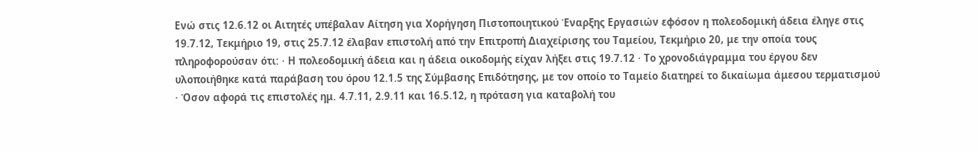Ενώ στις 12.6.12 οι Αιτητές υπέβαλαν Αίτηση για Χορήγηση Πιστοποιητικού Έναρξης Εργασιών εφόσον η πολεοδομική άδεια έληγε στις 19.7.12, Τεκμήριο 19, στις 25.7.12 έλαβαν επιστολή από την Επιτροπή Διαχείρισης του Ταμείου, Τεκμήριο 20, με την οποία τους πληροφορούσαν ότι: · Η πολεοδομική άδεια και η άδεια οικοδομής είχαν λήξει στις 19.7.12 · Το χρονοδιάγραμμα του έργου δεν υλοποιήθηκε κατά παράβαση του όρου 12.1.5 της Σύμβασης Επιδότησης, με τον οποίο το Ταμείο διατηρεί το δικαίωμα άμεσου τερματισμού · Όσον αφορά τις επιστολές ημ. 4.7.11, 2.9.11 και 16.5.12, η πρόταση για καταβολή του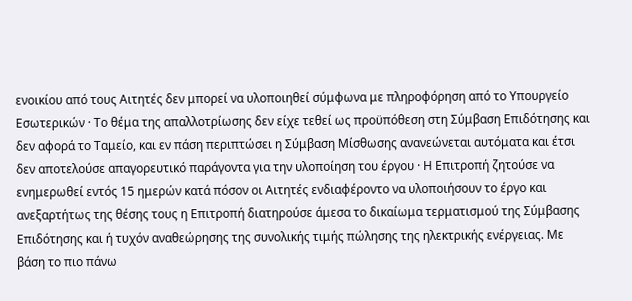ενοικίου από τους Αιτητές δεν μπορεί να υλοποιηθεί σύμφωνα με πληροφόρηση από το Υπουργείο Εσωτερικών · Το θέμα της απαλλοτρίωσης δεν είχε τεθεί ως προϋπόθεση στη Σύμβαση Επιδότησης και δεν αφορά το Ταμείο, και εν πάση περιπτώσει η Σύμβαση Μίσθωσης ανανεώνεται αυτόματα και έτσι δεν αποτελούσε απαγορευτικό παράγοντα για την υλοποίηση του έργου · Η Επιτροπή ζητούσε να ενημερωθεί εντός 15 ημερών κατά πόσον οι Αιτητές ενδιαφέροντο να υλοποιήσουν το έργο και ανεξαρτήτως της θέσης τους η Επιτροπή διατηρούσε άμεσα το δικαίωμα τερματισμού της Σύμβασης Επιδότησης και ή τυχόν αναθεώρησης της συνολικής τιμής πώλησης της ηλεκτρικής ενέργειας. Με βάση το πιο πάνω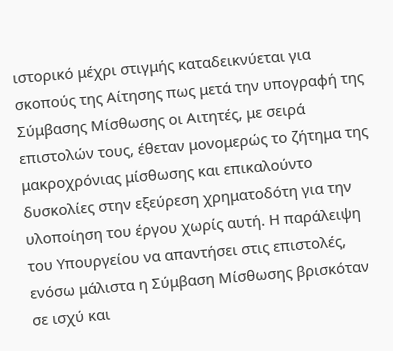ιστορικό μέχρι στιγμής καταδεικνύεται για σκοπούς της Αίτησης πως μετά την υπογραφή της Σύμβασης Μίσθωσης οι Αιτητές, με σειρά επιστολών τους, έθεταν μονομερώς το ζήτημα της μακροχρόνιας μίσθωσης και επικαλούντο δυσκολίες στην εξεύρεση χρηματοδότη για την υλοποίηση του έργου χωρίς αυτή. Η παράλειψη του Υπουργείου να απαντήσει στις επιστολές, ενόσω μάλιστα η Σύμβαση Μίσθωσης βρισκόταν σε ισχύ και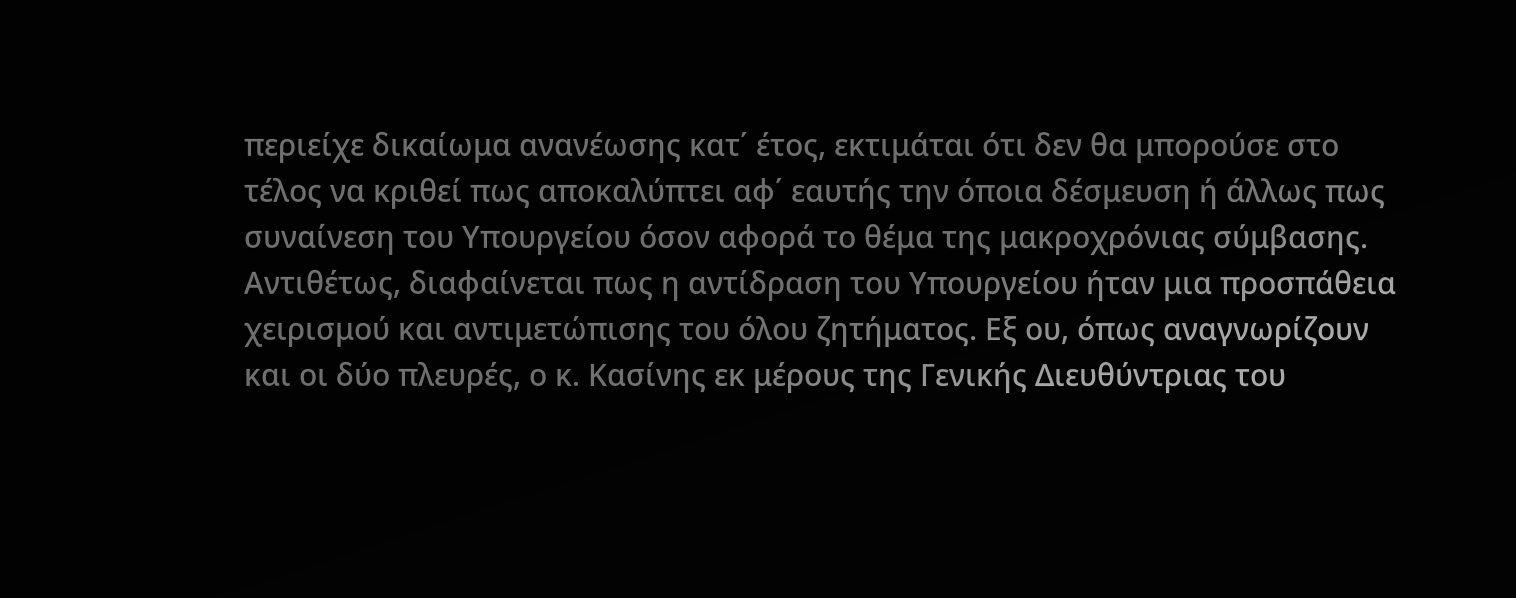περιείχε δικαίωμα ανανέωσης κατ΄ έτος, εκτιμάται ότι δεν θα μπορούσε στο τέλος να κριθεί πως αποκαλύπτει αφ΄ εαυτής την όποια δέσμευση ή άλλως πως συναίνεση του Υπουργείου όσον αφορά το θέμα της μακροχρόνιας σύμβασης. Αντιθέτως, διαφαίνεται πως η αντίδραση του Υπουργείου ήταν μια προσπάθεια χειρισμού και αντιμετώπισης του όλου ζητήματος. Εξ ου, όπως αναγνωρίζουν και οι δύο πλευρές, ο κ. Κασίνης εκ μέρους της Γενικής Διευθύντριας του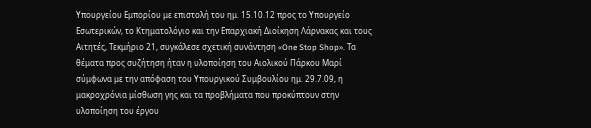Υπουργείου Εμπορίου με επιστολή του ημ. 15.10.12 προς το Υπουργείο Εσωτερικών, το Κτηματολόγιο και την Επαρχιακή Διοίκηση Λάρνακας και τους Αιτητές, Τεκμήριο 21, συγκάλεσε σχετική συνάντηση «One Stop Shop». Τα θέματα προς συζήτηση ήταν η υλοποίηση του Αιολικού Πάρκου Μαρί σύμφωνα με την απόφαση του Υπουργικού Συμβουλίου ημ. 29.7.09, η μακροχρόνια μίσθωση γης και τα προβλήματα που προκύπτουν στην υλοποίηση του έργου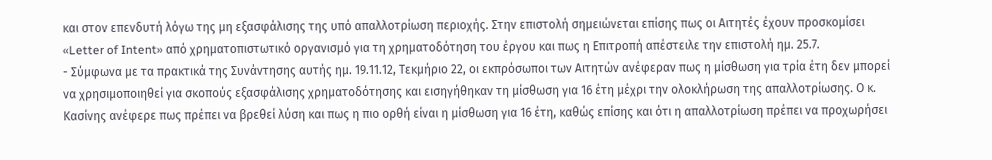και στον επενδυτή λόγω της μη εξασφάλισης της υπό απαλλοτρίωση περιοχής. Στην επιστολή σημειώνεται επίσης πως οι Αιτητές έχουν προσκομίσει «Letter of Intent» από χρηματοπιστωτικό οργανισμό για τη χρηματοδότηση του έργου και πως η Επιτροπή απέστειλε την επιστολή ημ. 25.7.
- Σύμφωνα με τα πρακτικά της Συνάντησης αυτής ημ. 19.11.12, Τεκμήριο 22, οι εκπρόσωποι των Αιτητών ανέφεραν πως η μίσθωση για τρία έτη δεν μπορεί να χρησιμοποιηθεί για σκοπούς εξασφάλισης χρηματοδότησης και εισηγήθηκαν τη μίσθωση για 16 έτη μέχρι την ολοκλήρωση της απαλλοτρίωσης. Ο κ. Κασίνης ανέφερε πως πρέπει να βρεθεί λύση και πως η πιο ορθή είναι η μίσθωση για 16 έτη, καθώς επίσης και ότι η απαλλοτρίωση πρέπει να προχωρήσει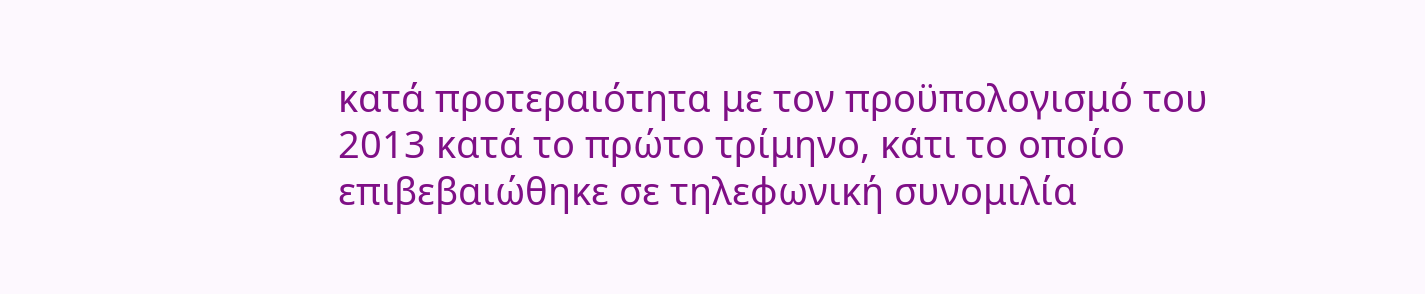κατά προτεραιότητα με τον προϋπολογισμό του 2013 κατά το πρώτο τρίμηνο, κάτι το οποίο επιβεβαιώθηκε σε τηλεφωνική συνομιλία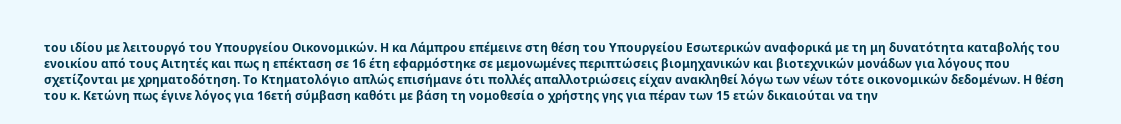του ιδίου με λειτουργό του Υπουργείου Οικονομικών. Η κα Λάμπρου επέμεινε στη θέση του Υπουργείου Εσωτερικών αναφορικά με τη μη δυνατότητα καταβολής του ενοικίου από τους Αιτητές και πως η επέκταση σε 16 έτη εφαρμόστηκε σε μεμονωμένες περιπτώσεις βιομηχανικών και βιοτεχνικών μονάδων για λόγους που σχετίζονται με χρηματοδότηση. Το Κτηματολόγιο απλώς επισήμανε ότι πολλές απαλλοτριώσεις είχαν ανακληθεί λόγω των νέων τότε οικονομικών δεδομένων. Η θέση του κ. Κετώνη πως έγινε λόγος για 16ετή σύμβαση καθότι με βάση τη νομοθεσία ο χρήστης γης για πέραν των 15 ετών δικαιούται να την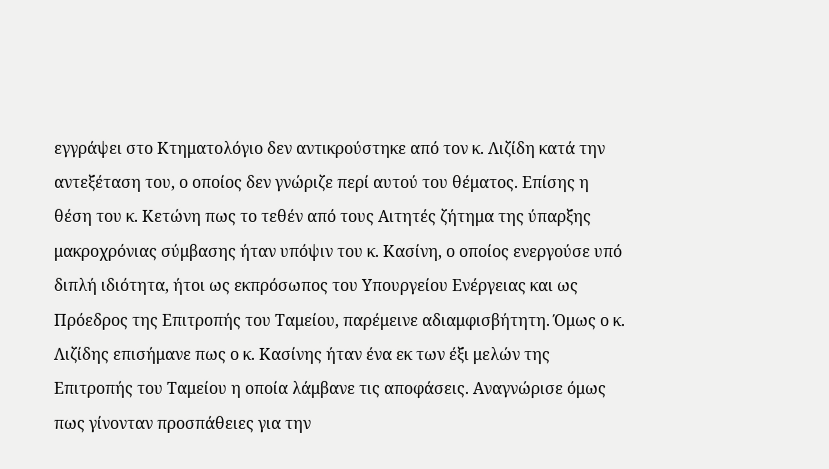εγγράψει στο Κτηματολόγιο δεν αντικρούστηκε από τον κ. Λιζίδη κατά την αντεξέταση του, ο οποίος δεν γνώριζε περί αυτού του θέματος. Επίσης η θέση του κ. Κετώνη πως το τεθέν από τους Αιτητές ζήτημα της ύπαρξης μακροχρόνιας σύμβασης ήταν υπόψιν του κ. Κασίνη, ο οποίος ενεργούσε υπό διπλή ιδιότητα, ήτοι ως εκπρόσωπος του Υπουργείου Ενέργειας και ως Πρόεδρος της Επιτροπής του Ταμείου, παρέμεινε αδιαμφισβήτητη. Όμως ο κ. Λιζίδης επισήμανε πως ο κ. Κασίνης ήταν ένα εκ των έξι μελών της Επιτροπής του Ταμείου η οποία λάμβανε τις αποφάσεις. Αναγνώρισε όμως πως γίνονταν προσπάθειες για την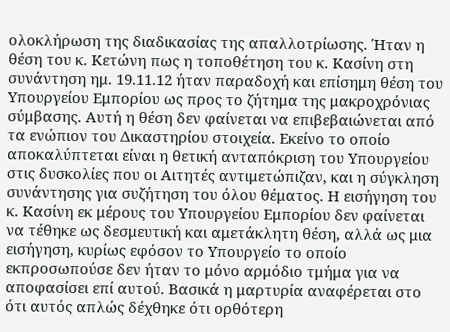ολοκλήρωση της διαδικασίας της απαλλοτρίωσης. Ήταν η θέση του κ. Κετώνη πως η τοποθέτηση του κ. Κασίνη στη συνάντηση ημ. 19.11.12 ήταν παραδοχή και επίσημη θέση του Υπουργείου Εμπορίου ως προς το ζήτημα της μακροχρόνιας σύμβασης. Αυτή η θέση δεν φαίνεται να επιβεβαιώνεται από τα ενώπιον του Δικαστηρίου στοιχεία. Εκείνο το οποίο αποκαλύπτεται είναι η θετική ανταπόκριση του Υπουργείου στις δυσκολίες που οι Αιτητές αντιμετώπιζαν, και η σύγκληση συνάντησης για συζήτηση του όλου θέματος. Η εισήγηση του κ. Κασίνη εκ μέρους του Υπουργείου Εμπορίου δεν φαίνεται να τέθηκε ως δεσμευτική και αμετάκλητη θέση, αλλά ως μια εισήγηση, κυρίως εφόσον το Υπουργείο το οποίο εκπροσωπούσε δεν ήταν το μόνο αρμόδιο τμήμα για να αποφασίσει επί αυτού. Βασικά η μαρτυρία αναφέρεται στο ότι αυτός απλώς δέχθηκε ότι ορθότερη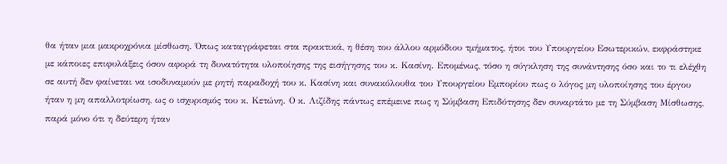θα ήταν μια μακροχρόνια μίσθωση. Όπως καταγράφεται στα πρακτικά, η θέση του άλλου αρμόδιου τμήματος, ήτοι του Υπουργείου Εσωτερικών, εκφράστηκε με κάποιες επιφυλάξεις όσον αφορά τη δυνατότητα υλοποίησης της εισήγησης του κ. Κασίνη. Επομένως, τόσο η σύγκληση της συνάντησης όσο και το τι ελέχθη σε αυτή δεν φαίνεται να ισοδυναμούν με ρητή παραδοχή του κ. Κασίνη και συνακόλουθα του Υπουργείου Εμπορίου πως ο λόγος μη υλοποίησης του έργου ήταν η μη απαλλοτρίωση, ως ο ισχυρισμός του κ. Κετώνη. Ο κ. Λιζίδης πάντως επέμεινε πως η Σύμβαση Επιδότησης δεν συναρτάτο με τη Σύμβαση Μίσθωσης, παρά μόνο ότι η δεύτερη ήταν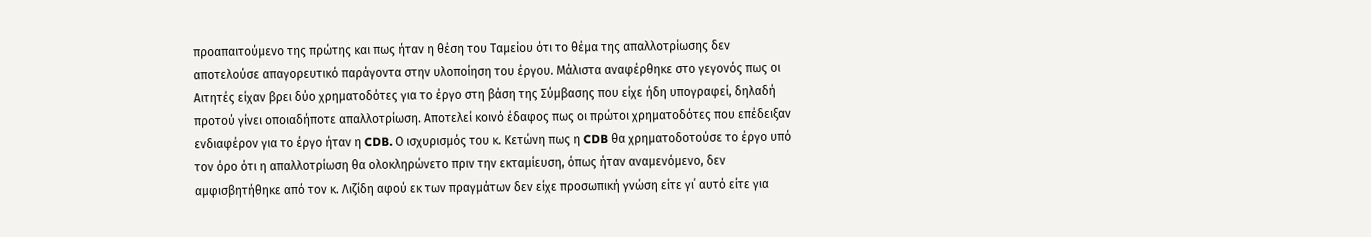προαπαιτούμενο της πρώτης και πως ήταν η θέση του Ταμείου ότι το θέμα της απαλλοτρίωσης δεν αποτελούσε απαγορευτικό παράγοντα στην υλοποίηση του έργου. Μάλιστα αναφέρθηκε στο γεγονός πως οι Αιτητές είχαν βρει δύο χρηματοδότες για το έργο στη βάση της Σύμβασης που είχε ήδη υπογραφεί, δηλαδή προτού γίνει οποιαδήποτε απαλλοτρίωση. Αποτελεί κοινό έδαφος πως οι πρώτοι χρηματοδότες που επέδειξαν ενδιαφέρον για το έργο ήταν η CDB. Ο ισχυρισμός του κ. Κετώνη πως η CDB θα χρηματοδοτούσε το έργο υπό τον όρο ότι η απαλλοτρίωση θα ολοκληρώνετο πριν την εκταμίευση, όπως ήταν αναμενόμενο, δεν αμφισβητήθηκε από τον κ. Λιζίδη αφού εκ των πραγμάτων δεν είχε προσωπική γνώση είτε γι΄ αυτό είτε για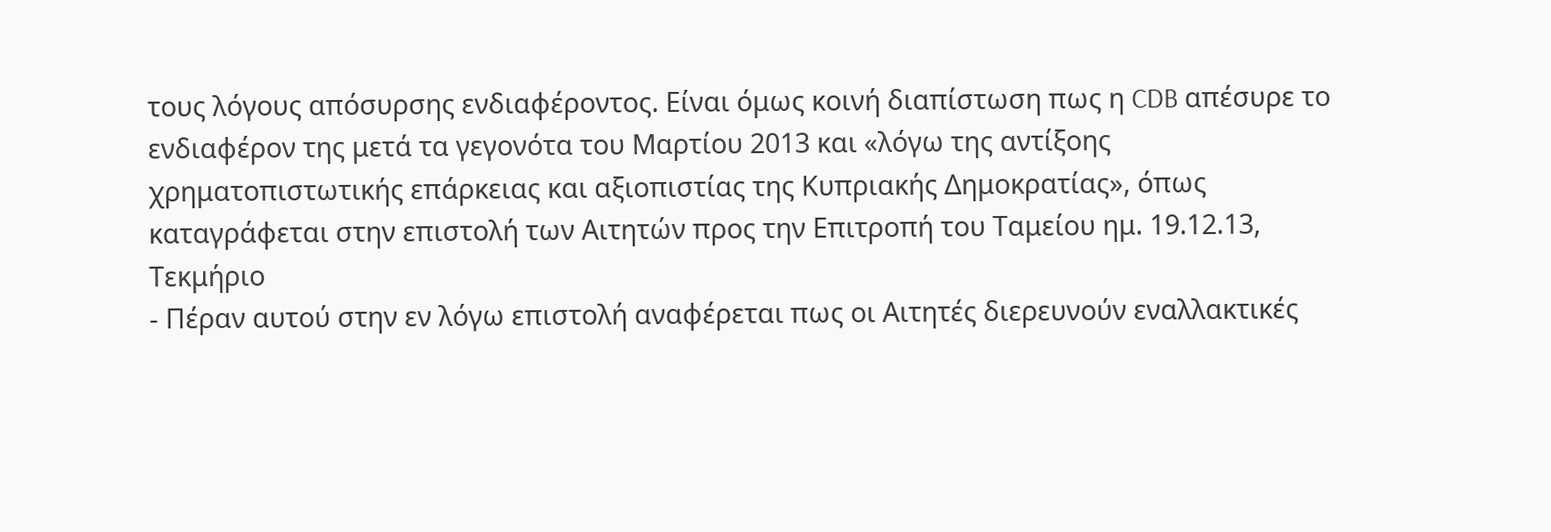τους λόγους απόσυρσης ενδιαφέροντος. Είναι όμως κοινή διαπίστωση πως η CDB απέσυρε το ενδιαφέρον της μετά τα γεγονότα του Μαρτίου 2013 και «λόγω της αντίξοης χρηματοπιστωτικής επάρκειας και αξιοπιστίας της Κυπριακής Δημοκρατίας», όπως καταγράφεται στην επιστολή των Αιτητών προς την Επιτροπή του Ταμείου ημ. 19.12.13, Τεκμήριο
- Πέραν αυτού στην εν λόγω επιστολή αναφέρεται πως οι Αιτητές διερευνούν εναλλακτικές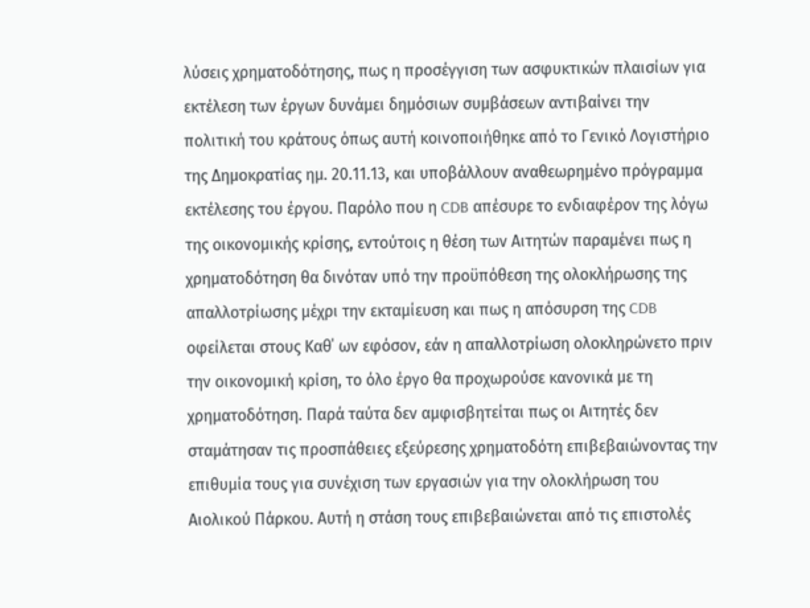λύσεις χρηματοδότησης, πως η προσέγγιση των ασφυκτικών πλαισίων για εκτέλεση των έργων δυνάμει δημόσιων συμβάσεων αντιβαίνει την πολιτική του κράτους όπως αυτή κοινοποιήθηκε από το Γενικό Λογιστήριο της Δημοκρατίας ημ. 20.11.13, και υποβάλλουν αναθεωρημένο πρόγραμμα εκτέλεσης του έργου. Παρόλο που η CDB απέσυρε το ενδιαφέρον της λόγω της οικονομικής κρίσης, εντούτοις η θέση των Αιτητών παραμένει πως η χρηματοδότηση θα δινόταν υπό την προϋπόθεση της ολοκλήρωσης της απαλλοτρίωσης μέχρι την εκταμίευση και πως η απόσυρση της CDB οφείλεται στους Καθ΄ ων εφόσον, εάν η απαλλοτρίωση ολοκληρώνετο πριν την οικονομική κρίση, το όλο έργο θα προχωρούσε κανονικά με τη χρηματοδότηση. Παρά ταύτα δεν αμφισβητείται πως οι Αιτητές δεν σταμάτησαν τις προσπάθειες εξεύρεσης χρηματοδότη επιβεβαιώνοντας την επιθυμία τους για συνέχιση των εργασιών για την ολοκλήρωση του Αιολικού Πάρκου. Αυτή η στάση τους επιβεβαιώνεται από τις επιστολές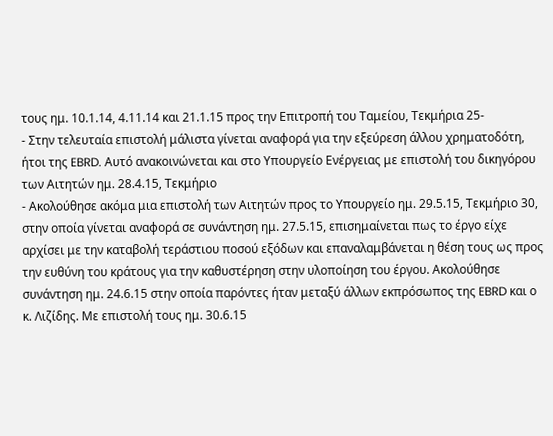τους ημ. 10.1.14, 4.11.14 και 21.1.15 προς την Επιτροπή του Ταμείου, Τεκμήρια 25-
- Στην τελευταία επιστολή μάλιστα γίνεται αναφορά για την εξεύρεση άλλου χρηματοδότη, ήτοι της EBRD. Αυτό ανακοινώνεται και στο Υπουργείο Ενέργειας με επιστολή του δικηγόρου των Αιτητών ημ. 28.4.15, Τεκμήριο
- Ακολούθησε ακόμα μια επιστολή των Αιτητών προς το Υπουργείο ημ. 29.5.15, Τεκμήριο 30, στην οποία γίνεται αναφορά σε συνάντηση ημ. 27.5.15, επισημαίνεται πως το έργο είχε αρχίσει με την καταβολή τεράστιου ποσού εξόδων και επαναλαμβάνεται η θέση τους ως προς την ευθύνη του κράτους για την καθυστέρηση στην υλοποίηση του έργου. Ακολούθησε συνάντηση ημ. 24.6.15 στην οποία παρόντες ήταν μεταξύ άλλων εκπρόσωπος της EBRD και ο κ. Λιζίδης. Με επιστολή τους ημ. 30.6.15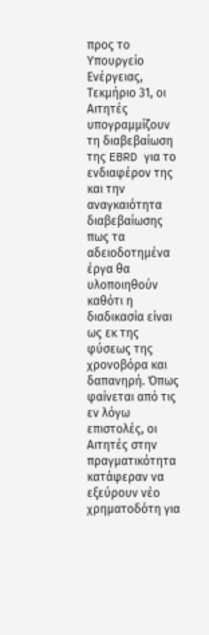προς το Υπουργείο Ενέργειας, Τεκμήριο 31, οι Αιτητές υπογραμμίζουν τη διαβεβαίωση της EBRD για το ενδιαφέρον της και την αναγκαιότητα διαβεβαίωσης πως τα αδειοδοτημένα έργα θα υλοποιηθούν καθότι η διαδικασία είναι ως εκ της φύσεως της χρονοβόρα και δαπανηρή. Όπως φαίνεται από τις εν λόγω επιστολές, οι Αιτητές στην πραγματικότητα κατάφεραν να εξεύρουν νέο χρηματοδότη για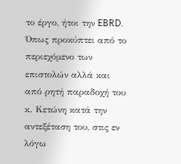το έργο, ήτοι την EBRD. Όπως προκύπτει από το περιεχόμενο των επιστολών αλλά και από ρητή παραδοχή του κ. Κετώνη κατά την αντεξέταση του, στις εν λόγω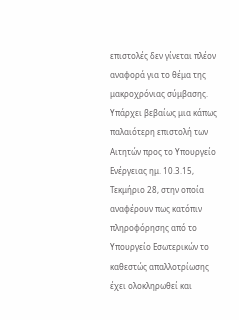επιστολές δεν γίνεται πλέον αναφορά για το θέμα της μακροχρόνιας σύμβασης. Υπάρχει βεβαίως μια κάπως παλαιότερη επιστολή των Αιτητών προς το Υπουργείο Ενέργειας ημ. 10.3.15, Τεκμήριο 28, στην οποία αναφέρουν πως κατόπιν πληροφόρησης από το Υπουργείο Εσωτερικών το καθεστώς απαλλοτρίωσης έχει ολοκληρωθεί και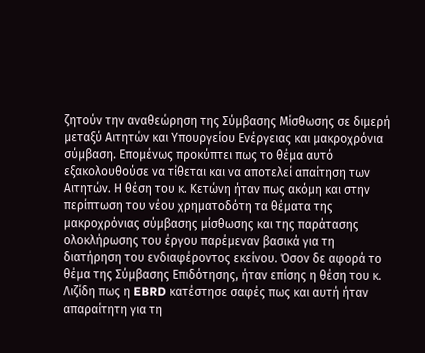ζητούν την αναθεώρηση της Σύμβασης Μίσθωσης σε διμερή μεταξύ Αιτητών και Υπουργείου Ενέργειας και μακροχρόνια σύμβαση. Επομένως προκύπτει πως το θέμα αυτό εξακολουθούσε να τίθεται και να αποτελεί απαίτηση των Αιτητών. Η θέση του κ. Κετώνη ήταν πως ακόμη και στην περίπτωση του νέου χρηματοδότη τα θέματα της μακροχρόνιας σύμβασης μίσθωσης και της παράτασης ολοκλήρωσης του έργου παρέμεναν βασικά για τη διατήρηση του ενδιαφέροντος εκείνου. Όσον δε αφορά το θέμα της Σύμβασης Επιδότησης, ήταν επίσης η θέση του κ. Λιζίδη πως η EBRD κατέστησε σαφές πως και αυτή ήταν απαραίτητη για τη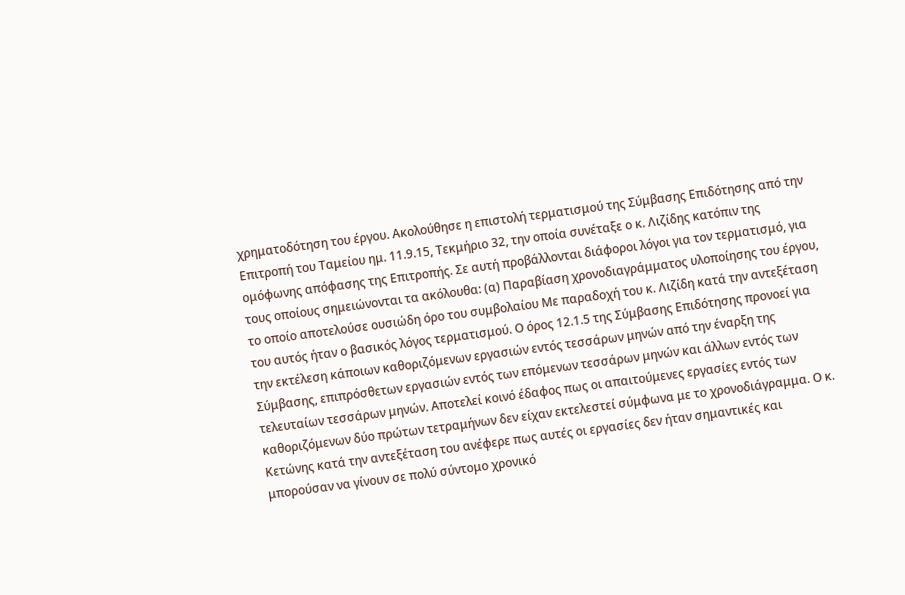χρηματοδότηση του έργου. Ακολούθησε η επιστολή τερματισμού της Σύμβασης Επιδότησης από την Επιτροπή του Ταμείου ημ. 11.9.15, Τεκμήριο 32, την οποία συνέταξε ο κ. Λιζίδης κατόπιν της ομόφωνης απόφασης της Επιτροπής. Σε αυτή προβάλλονται διάφοροι λόγοι για τον τερματισμό, για τους οποίους σημειώνονται τα ακόλουθα: (α) Παραβίαση χρονοδιαγράμματος υλοποίησης του έργου, το οποίο αποτελούσε ουσιώδη όρο του συμβολαίου Με παραδοχή του κ. Λιζίδη κατά την αντεξέταση του αυτός ήταν ο βασικός λόγος τερματισμού. Ο όρος 12.1.5 της Σύμβασης Επιδότησης προνοεί για την εκτέλεση κάποιων καθοριζόμενων εργασιών εντός τεσσάρων μηνών από την έναρξη της Σύμβασης, επιπρόσθετων εργασιών εντός των επόμενων τεσσάρων μηνών και άλλων εντός των τελευταίων τεσσάρων μηνών. Αποτελεί κοινό έδαφος πως οι απαιτούμενες εργασίες εντός των καθοριζόμενων δύο πρώτων τετραμήνων δεν είχαν εκτελεστεί σύμφωνα με το χρονοδιάγραμμα. Ο κ. Κετώνης κατά την αντεξέταση του ανέφερε πως αυτές οι εργασίες δεν ήταν σημαντικές και μπορούσαν να γίνουν σε πολύ σύντομο χρονικό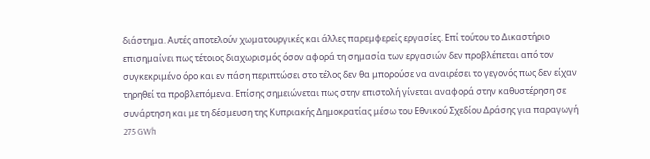διάστημα. Αυτές αποτελούν χωματουργικές και άλλες παρεμφερείς εργασίες. Επί τούτου το Δικαστήριο επισημαίνει πως τέτοιος διαχωρισμός όσον αφορά τη σημασία των εργασιών δεν προβλέπεται από τον συγκεκριμένο όρο και εν πάση περιπτώσει στο τέλος δεν θα μπορούσε να αναιρέσει το γεγονός πως δεν είχαν τηρηθεί τα προβλεπόμενα. Επίσης σημειώνεται πως στην επιστολή γίνεται αναφορά στην καθυστέρηση σε συνάρτηση και με τη δέσμευση της Κυπριακής Δημοκρατίας μέσω του Εθνικού Σχεδίου Δράσης για παραγωγή 275 GWh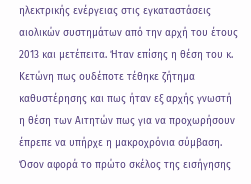ηλεκτρικής ενέργειας στις εγκαταστάσεις αιολικών συστημάτων από την αρχή του έτους 2013 και μετέπειτα. Ήταν επίσης η θέση του κ. Κετώνη πως ουδέποτε τέθηκε ζήτημα καθυστέρησης και πως ήταν εξ αρχής γνωστή η θέση των Αιτητών πως για να προχωρήσουν έπρεπε να υπήρχε η μακροχρόνια σύμβαση. Όσον αφορά το πρώτο σκέλος της εισήγησης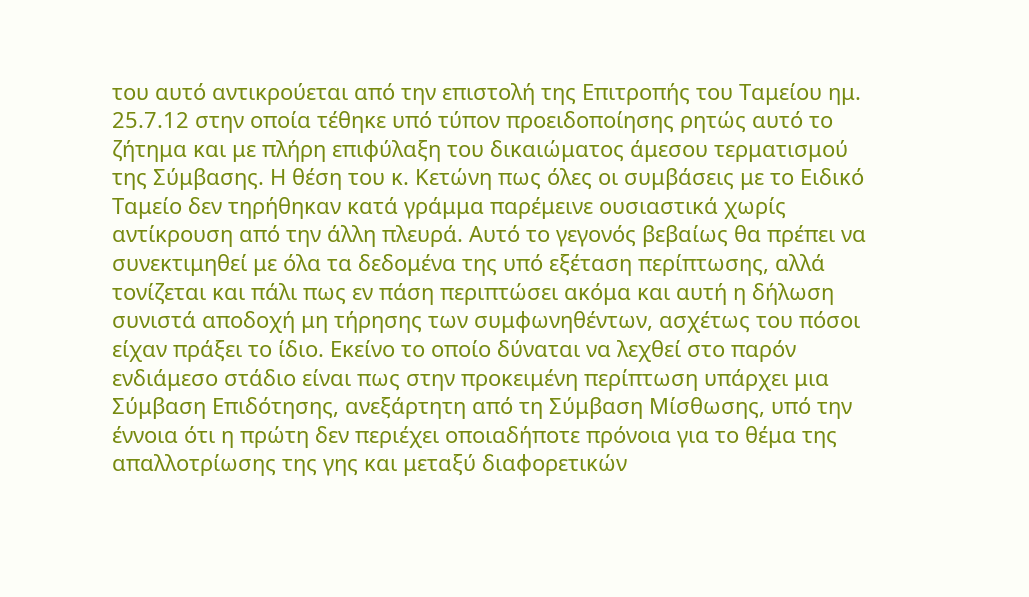του αυτό αντικρούεται από την επιστολή της Επιτροπής του Ταμείου ημ. 25.7.12 στην οποία τέθηκε υπό τύπον προειδοποίησης ρητώς αυτό το ζήτημα και με πλήρη επιφύλαξη του δικαιώματος άμεσου τερματισμού της Σύμβασης. Η θέση του κ. Κετώνη πως όλες οι συμβάσεις με το Ειδικό Ταμείο δεν τηρήθηκαν κατά γράμμα παρέμεινε ουσιαστικά χωρίς αντίκρουση από την άλλη πλευρά. Αυτό το γεγονός βεβαίως θα πρέπει να συνεκτιμηθεί με όλα τα δεδομένα της υπό εξέταση περίπτωσης, αλλά τονίζεται και πάλι πως εν πάση περιπτώσει ακόμα και αυτή η δήλωση συνιστά αποδοχή μη τήρησης των συμφωνηθέντων, ασχέτως του πόσοι είχαν πράξει το ίδιο. Εκείνο το οποίο δύναται να λεχθεί στο παρόν ενδιάμεσο στάδιο είναι πως στην προκειμένη περίπτωση υπάρχει μια Σύμβαση Επιδότησης, ανεξάρτητη από τη Σύμβαση Μίσθωσης, υπό την έννοια ότι η πρώτη δεν περιέχει οποιαδήποτε πρόνοια για το θέμα της απαλλοτρίωσης της γης και μεταξύ διαφορετικών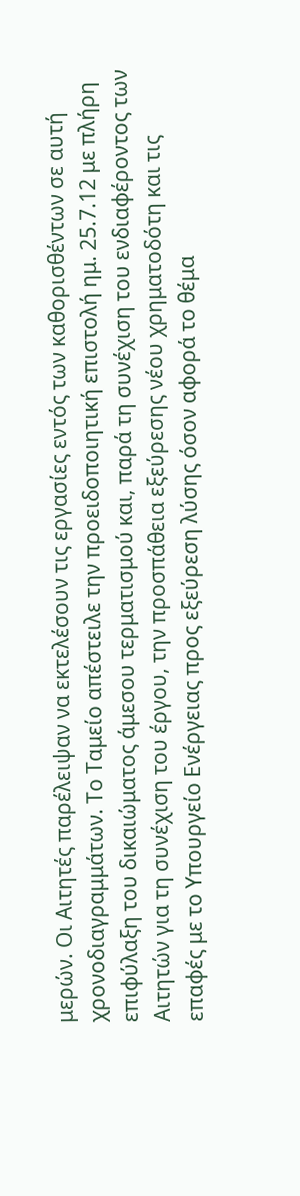μερών. Οι Αιτητές παρέλειψαν να εκτελέσουν τις εργασίες εντός των καθορισθέντων σε αυτή χρονοδιαγραμμάτων. Το Ταμείο απέστειλε την προειδοποιητική επιστολή ημ. 25.7.12 με πλήρη επιφύλαξη του δικαιώματος άμεσου τερματισμού και, παρά τη συνέχιση του ενδιαφέροντος των Αιτητών για τη συνέχιση του έργου, την προσπάθεια εξεύρεσης νέου χρηματοδότη και τις επαφές με το Υπουργείο Ενέργειας προς εξεύρεση λύσης όσον αφορά το θέμα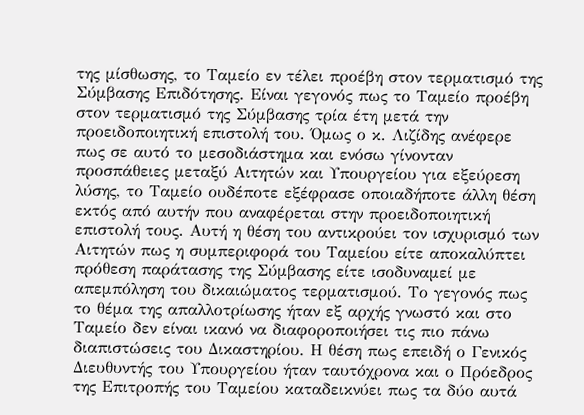της μίσθωσης, το Ταμείο εν τέλει προέβη στον τερματισμό της Σύμβασης Επιδότησης. Είναι γεγονός πως το Ταμείο προέβη στον τερματισμό της Σύμβασης τρία έτη μετά την προειδοποιητική επιστολή του. Όμως ο κ. Λιζίδης ανέφερε πως σε αυτό το μεσοδιάστημα και ενόσω γίνονταν προσπάθειες μεταξύ Αιτητών και Υπουργείου για εξεύρεση λύσης, το Ταμείο ουδέποτε εξέφρασε οποιαδήποτε άλλη θέση εκτός από αυτήν που αναφέρεται στην προειδοποιητική επιστολή τους. Αυτή η θέση του αντικρούει τον ισχυρισμό των Αιτητών πως η συμπεριφορά του Ταμείου είτε αποκαλύπτει πρόθεση παράτασης της Σύμβασης είτε ισοδυναμεί με απεμπόληση του δικαιώματος τερματισμού. Το γεγονός πως το θέμα της απαλλοτρίωσης ήταν εξ αρχής γνωστό και στο Ταμείο δεν είναι ικανό να διαφοροποιήσει τις πιο πάνω διαπιστώσεις του Δικαστηρίου. Η θέση πως επειδή ο Γενικός Διευθυντής του Υπουργείου ήταν ταυτόχρονα και ο Πρόεδρος της Επιτροπής του Ταμείου καταδεικνύει πως τα δύο αυτά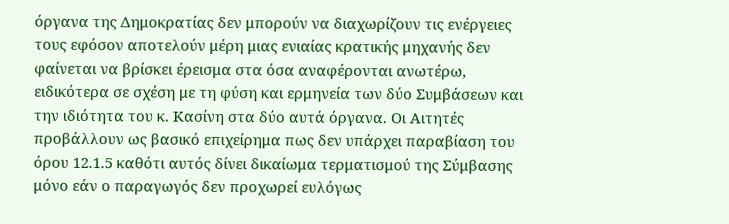όργανα της Δημοκρατίας δεν μπορούν να διαχωρίζουν τις ενέργειες τους εφόσον αποτελούν μέρη μιας ενιαίας κρατικής μηχανής δεν φαίνεται να βρίσκει έρεισμα στα όσα αναφέρονται ανωτέρω, ειδικότερα σε σχέση με τη φύση και ερμηνεία των δύο Συμβάσεων και την ιδιότητα του κ. Κασίνη στα δύο αυτά όργανα. Οι Αιτητές προβάλλουν ως βασικό επιχείρημα πως δεν υπάρχει παραβίαση του όρου 12.1.5 καθότι αυτός δίνει δικαίωμα τερματισμού της Σύμβασης μόνο εάν ο παραγωγός δεν προχωρεί ευλόγως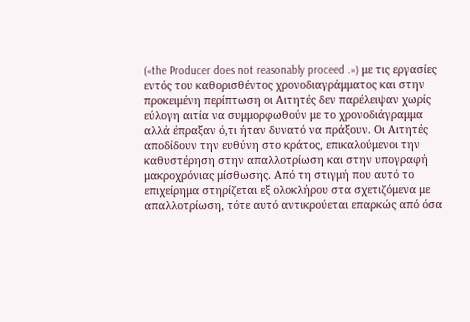(«the Producer does not reasonably proceed .») με τις εργασίες εντός του καθορισθέντος χρονοδιαγράμματος και στην προκειμένη περίπτωση οι Αιτητές δεν παρέλειψαν χωρίς εύλογη αιτία να συμμορφωθούν με το χρονοδιάγραμμα αλλά έπραξαν ό,τι ήταν δυνατό να πράξουν. Οι Αιτητές αποδίδουν την ευθύνη στο κράτος, επικαλούμενοι την καθυστέρηση στην απαλλοτρίωση και στην υπογραφή μακροχρόνιας μίσθωσης. Από τη στιγμή που αυτό το επιχείρημα στηρίζεται εξ ολοκλήρου στα σχετιζόμενα με απαλλοτρίωση, τότε αυτό αντικρούεται επαρκώς από όσα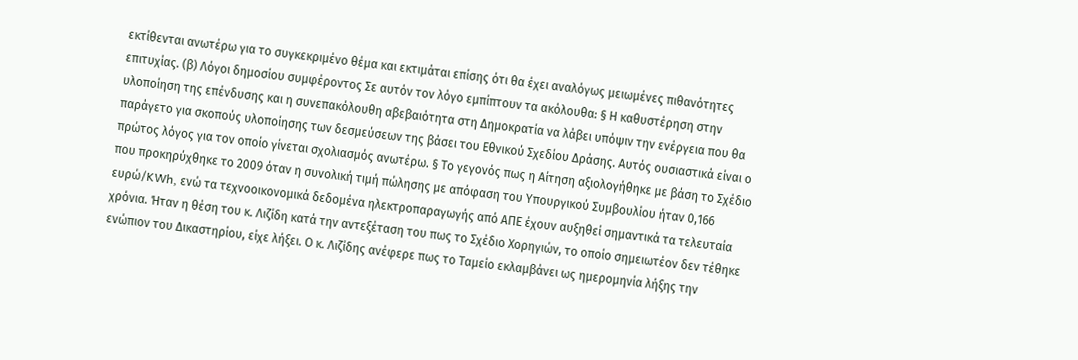εκτίθενται ανωτέρω για το συγκεκριμένο θέμα και εκτιμάται επίσης ότι θα έχει αναλόγως μειωμένες πιθανότητες επιτυχίας. (β) Λόγοι δημοσίου συμφέροντος Σε αυτόν τον λόγο εμπίπτουν τα ακόλουθα: § Η καθυστέρηση στην υλοποίηση της επένδυσης και η συνεπακόλουθη αβεβαιότητα στη Δημοκρατία να λάβει υπόψιν την ενέργεια που θα παράγετο για σκοπούς υλοποίησης των δεσμεύσεων της βάσει του Εθνικού Σχεδίου Δράσης. Αυτός ουσιαστικά είναι ο πρώτος λόγος για τον οποίο γίνεται σχολιασμός ανωτέρω. § Το γεγονός πως η Αίτηση αξιολογήθηκε με βάση το Σχέδιο που προκηρύχθηκε το 2009 όταν η συνολική τιμή πώλησης με απόφαση του Υπουργικού Συμβουλίου ήταν 0,166 ευρώ/KWh, ενώ τα τεχνοοικονομικά δεδομένα ηλεκτροπαραγωγής από ΑΠΕ έχουν αυξηθεί σημαντικά τα τελευταία χρόνια. Ήταν η θέση του κ. Λιζίδη κατά την αντεξέταση του πως το Σχέδιο Χορηγιών, το οποίο σημειωτέον δεν τέθηκε ενώπιον του Δικαστηρίου, είχε λήξει. Ο κ. Λιζίδης ανέφερε πως το Ταμείο εκλαμβάνει ως ημερομηνία λήξης την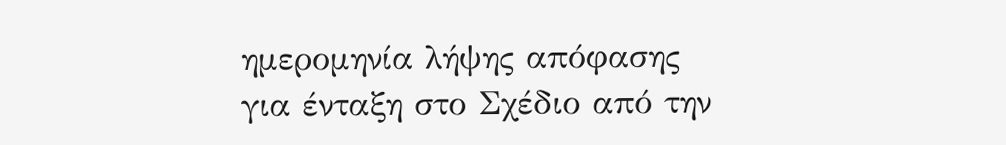ημερομηνία λήψης απόφασης για ένταξη στο Σχέδιο από την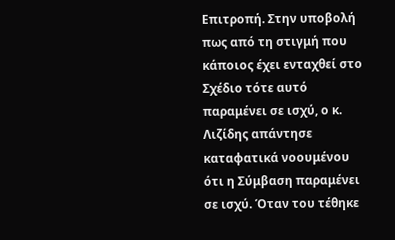Επιτροπή. Στην υποβολή πως από τη στιγμή που κάποιος έχει ενταχθεί στο Σχέδιο τότε αυτό παραμένει σε ισχύ, ο κ. Λιζίδης απάντησε καταφατικά νοουμένου ότι η Σύμβαση παραμένει σε ισχύ. Όταν του τέθηκε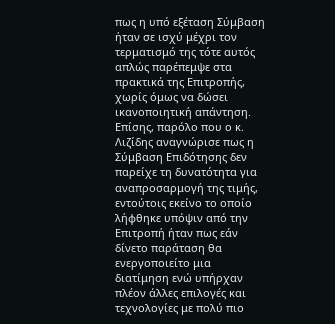πως η υπό εξέταση Σύμβαση ήταν σε ισχύ μέχρι τον τερματισμό της τότε αυτός απλώς παρέπεμψε στα πρακτικά της Επιτροπής, χωρίς όμως να δώσει ικανοποιητική απάντηση. Επίσης, παρόλο που ο κ. Λιζίδης αναγνώρισε πως η Σύμβαση Επιδότησης δεν παρείχε τη δυνατότητα για αναπροσαρμογή της τιμής, εντούτοις εκείνο το οποίο λήφθηκε υπόψιν από την Επιτροπή ήταν πως εάν δίνετο παράταση θα ενεργοποιείτο μια διατίμηση ενώ υπήρχαν πλέον άλλες επιλογές και τεχνολογίες με πολύ πιο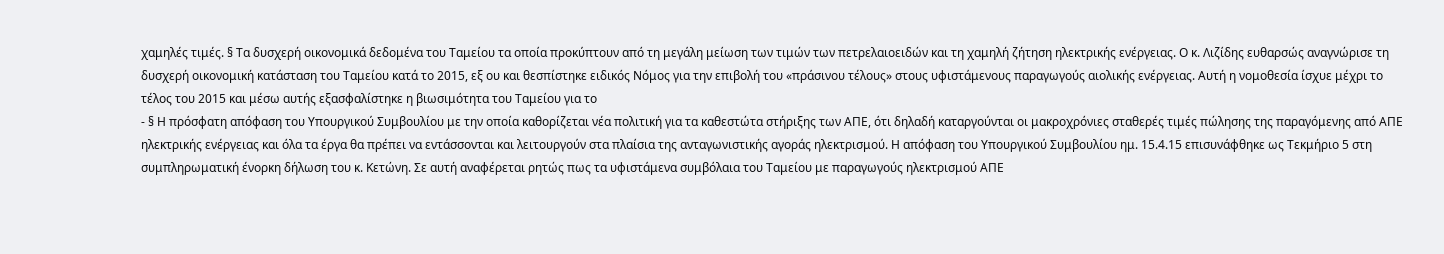χαμηλές τιμές. § Τα δυσχερή οικονομικά δεδομένα του Ταμείου τα οποία προκύπτουν από τη μεγάλη μείωση των τιμών των πετρελαιοειδών και τη χαμηλή ζήτηση ηλεκτρικής ενέργειας. Ο κ. Λιζίδης ευθαρσώς αναγνώρισε τη δυσχερή οικονομική κατάσταση του Ταμείου κατά το 2015, εξ ου και θεσπίστηκε ειδικός Νόμος για την επιβολή του «πράσινου τέλους» στους υφιστάμενους παραγωγούς αιολικής ενέργειας. Αυτή η νομοθεσία ίσχυε μέχρι το τέλος του 2015 και μέσω αυτής εξασφαλίστηκε η βιωσιμότητα του Ταμείου για το
- § Η πρόσφατη απόφαση του Υπουργικού Συμβουλίου με την οποία καθορίζεται νέα πολιτική για τα καθεστώτα στήριξης των ΑΠΕ, ότι δηλαδή καταργούνται οι μακροχρόνιες σταθερές τιμές πώλησης της παραγόμενης από ΑΠΕ ηλεκτρικής ενέργειας και όλα τα έργα θα πρέπει να εντάσσονται και λειτουργούν στα πλαίσια της ανταγωνιστικής αγοράς ηλεκτρισμού. Η απόφαση του Υπουργικού Συμβουλίου ημ. 15.4.15 επισυνάφθηκε ως Τεκμήριο 5 στη συμπληρωματική ένορκη δήλωση του κ. Κετώνη. Σε αυτή αναφέρεται ρητώς πως τα υφιστάμενα συμβόλαια του Ταμείου με παραγωγούς ηλεκτρισμού ΑΠΕ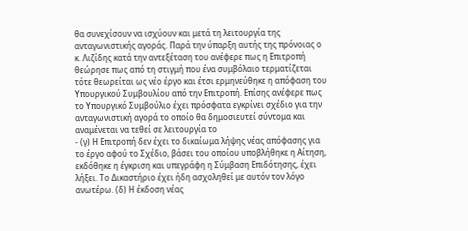θα συνεχίσουν να ισχύουν και μετά τη λειτουργία της ανταγωνιστικής αγοράς. Παρά την ύπαρξη αυτής της πρόνοιας ο κ. Λιζίδης κατά την αντεξέταση του ανέφερε πως η Επιτροπή θεώρησε πως από τη στιγμή που ένα συμβόλαιο τερματίζεται τότε θεωρείται ως νέο έργο και έτσι ερμηνεύθηκε η απόφαση του Υπουργικού Συμβουλίου από την Επιτροπή. Επίσης ανέφερε πως το Υπουργικό Συμβούλιο έχει πρόσφατα εγκρίνει σχέδιο για την ανταγωνιστική αγορά το οποίο θα δημοσιευτεί σύντομα και αναμένεται να τεθεί σε λειτουργία το
- (γ) Η Επιτροπή δεν έχει το δικαίωμα λήψης νέας απόφασης για το έργο αφού το Σχέδιο, βάσει του οποίου υποβλήθηκε η Αίτηση, εκδόθηκε η έγκριση και υπεγράφη η Σύμβαση Επιδότησης, έχει λήξει. Το Δικαστήριο έχει ήδη ασχοληθεί με αυτόν τον λόγο ανωτέρω. (δ) Η έκδοση νέας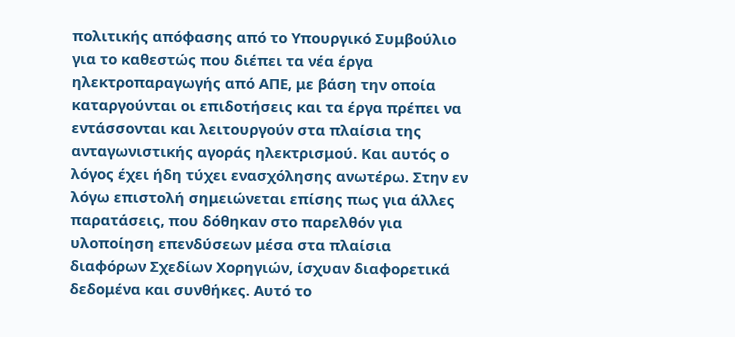πολιτικής απόφασης από το Υπουργικό Συμβούλιο για το καθεστώς που διέπει τα νέα έργα ηλεκτροπαραγωγής από ΑΠΕ, με βάση την οποία καταργούνται οι επιδοτήσεις και τα έργα πρέπει να εντάσσονται και λειτουργούν στα πλαίσια της ανταγωνιστικής αγοράς ηλεκτρισμού. Και αυτός ο λόγος έχει ήδη τύχει ενασχόλησης ανωτέρω. Στην εν λόγω επιστολή σημειώνεται επίσης πως για άλλες παρατάσεις, που δόθηκαν στο παρελθόν για υλοποίηση επενδύσεων μέσα στα πλαίσια διαφόρων Σχεδίων Χορηγιών, ίσχυαν διαφορετικά δεδομένα και συνθήκες. Αυτό το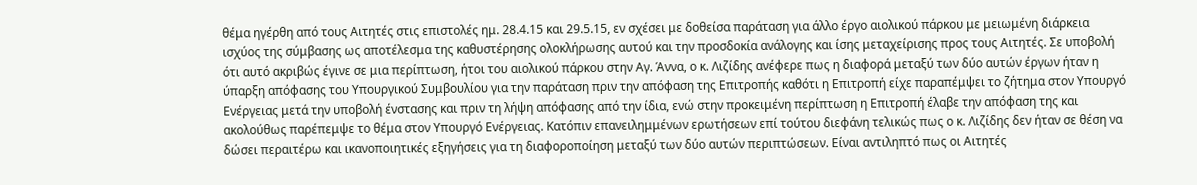θέμα ηγέρθη από τους Αιτητές στις επιστολές ημ. 28.4.15 και 29.5.15, εν σχέσει με δοθείσα παράταση για άλλο έργο αιολικού πάρκου με μειωμένη διάρκεια ισχύος της σύμβασης ως αποτέλεσμα της καθυστέρησης ολοκλήρωσης αυτού και την προσδοκία ανάλογης και ίσης μεταχείρισης προς τους Αιτητές. Σε υποβολή ότι αυτό ακριβώς έγινε σε μια περίπτωση, ήτοι του αιολικού πάρκου στην Αγ. Άννα, ο κ. Λιζίδης ανέφερε πως η διαφορά μεταξύ των δύο αυτών έργων ήταν η ύπαρξη απόφασης του Υπουργικού Συμβουλίου για την παράταση πριν την απόφαση της Επιτροπής καθότι η Επιτροπή είχε παραπέμψει το ζήτημα στον Υπουργό Ενέργειας μετά την υποβολή ένστασης και πριν τη λήψη απόφασης από την ίδια, ενώ στην προκειμένη περίπτωση η Επιτροπή έλαβε την απόφαση της και ακολούθως παρέπεμψε το θέμα στον Υπουργό Ενέργειας. Κατόπιν επανειλημμένων ερωτήσεων επί τούτου διεφάνη τελικώς πως ο κ. Λιζίδης δεν ήταν σε θέση να δώσει περαιτέρω και ικανοποιητικές εξηγήσεις για τη διαφοροποίηση μεταξύ των δύο αυτών περιπτώσεων. Είναι αντιληπτό πως οι Αιτητές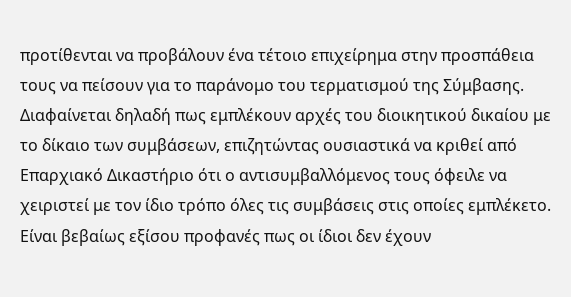προτίθενται να προβάλουν ένα τέτοιο επιχείρημα στην προσπάθεια τους να πείσουν για το παράνομο του τερματισμού της Σύμβασης. Διαφαίνεται δηλαδή πως εμπλέκουν αρχές του διοικητικού δικαίου με το δίκαιο των συμβάσεων, επιζητώντας ουσιαστικά να κριθεί από Επαρχιακό Δικαστήριο ότι ο αντισυμβαλλόμενος τους όφειλε να χειριστεί με τον ίδιο τρόπο όλες τις συμβάσεις στις οποίες εμπλέκετο. Είναι βεβαίως εξίσου προφανές πως οι ίδιοι δεν έχουν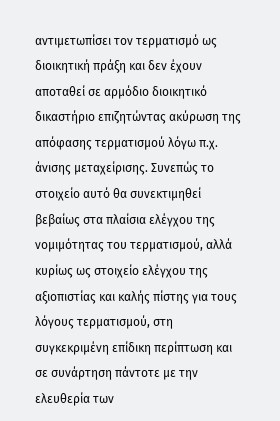αντιμετωπίσει τον τερματισμό ως διοικητική πράξη και δεν έχουν αποταθεί σε αρμόδιο διοικητικό δικαστήριο επιζητώντας ακύρωση της απόφασης τερματισμού λόγω π.χ. άνισης μεταχείρισης. Συνεπώς το στοιχείο αυτό θα συνεκτιμηθεί βεβαίως στα πλαίσια ελέγχου της νομιμότητας του τερματισμού, αλλά κυρίως ως στοιχείο ελέγχου της αξιοπιστίας και καλής πίστης για τους λόγους τερματισμού, στη συγκεκριμένη επίδικη περίπτωση και σε συνάρτηση πάντοτε με την ελευθερία των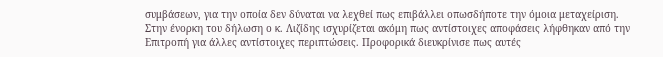συμβάσεων, για την οποία δεν δύναται να λεχθεί πως επιβάλλει οπωσδήποτε την όμοια μεταχείριση. Στην ένορκη του δήλωση ο κ. Λιζίδης ισχυρίζεται ακόμη πως αντίστοιχες αποφάσεις λήφθηκαν από την Επιτροπή για άλλες αντίστοιχες περιπτώσεις. Προφορικά διευκρίνισε πως αυτές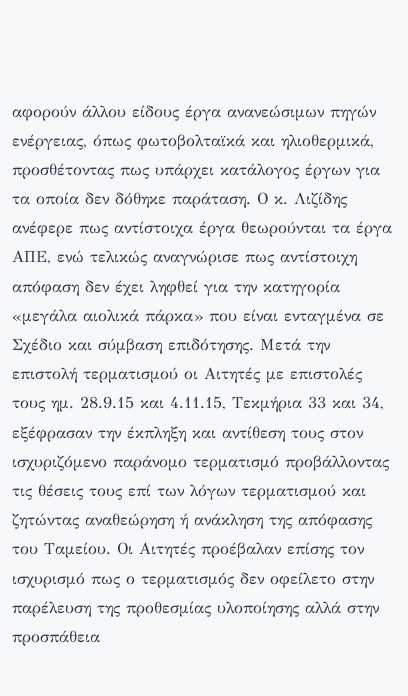αφορούν άλλου είδους έργα ανανεώσιμων πηγών ενέργειας, όπως φωτοβολταϊκά και ηλιοθερμικά, προσθέτοντας πως υπάρχει κατάλογος έργων για τα οποία δεν δόθηκε παράταση. Ο κ. Λιζίδης ανέφερε πως αντίστοιχα έργα θεωρούνται τα έργα ΑΠΕ, ενώ τελικώς αναγνώρισε πως αντίστοιχη απόφαση δεν έχει ληφθεί για την κατηγορία «μεγάλα αιολικά πάρκα» που είναι ενταγμένα σε Σχέδιο και σύμβαση επιδότησης. Μετά την επιστολή τερματισμού οι Αιτητές με επιστολές τους ημ. 28.9.15 και 4.11.15, Τεκμήρια 33 και 34, εξέφρασαν την έκπληξη και αντίθεση τους στον ισχυριζόμενο παράνομο τερματισμό προβάλλοντας τις θέσεις τους επί των λόγων τερματισμού και ζητώντας αναθεώρηση ή ανάκληση της απόφασης του Ταμείου. Οι Αιτητές προέβαλαν επίσης τον ισχυρισμό πως ο τερματισμός δεν οφείλετο στην παρέλευση της προθεσμίας υλοποίησης αλλά στην προσπάθεια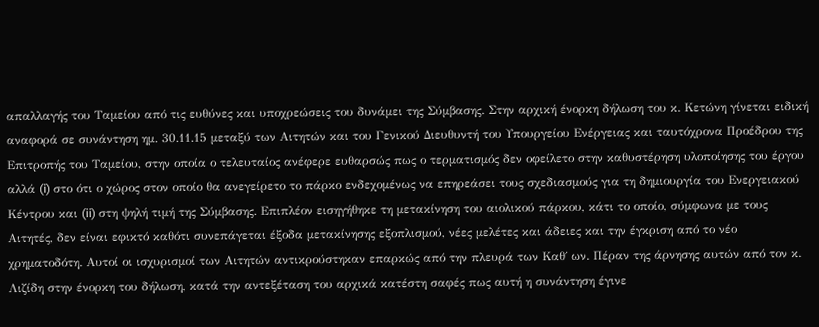απαλλαγής του Ταμείου από τις ευθύνες και υποχρεώσεις του δυνάμει της Σύμβασης. Στην αρχική ένορκη δήλωση του κ. Κετώνη γίνεται ειδική αναφορά σε συνάντηση ημ. 30.11.15 μεταξύ των Αιτητών και του Γενικού Διευθυντή του Υπουργείου Ενέργειας και ταυτόχρονα Προέδρου της Επιτροπής του Ταμείου, στην οποία ο τελευταίος ανέφερε ευθαρσώς πως ο τερματισμός δεν οφείλετο στην καθυστέρηση υλοποίησης του έργου αλλά (i) στο ότι ο χώρος στον οποίο θα ανεγείρετο το πάρκο ενδεχομένως να επηρεάσει τους σχεδιασμούς για τη δημιουργία του Ενεργειακού Κέντρου και (ii) στη ψηλή τιμή της Σύμβασης. Επιπλέον εισηγήθηκε τη μετακίνηση του αιολικού πάρκου, κάτι το οποίο, σύμφωνα με τους Αιτητές, δεν είναι εφικτό καθότι συνεπάγεται έξοδα μετακίνησης εξοπλισμού, νέες μελέτες και άδειες και την έγκριση από το νέο χρηματοδότη. Αυτοί οι ισχυρισμοί των Αιτητών αντικρούστηκαν επαρκώς από την πλευρά των Καθ΄ ων. Πέραν της άρνησης αυτών από τον κ. Λιζίδη στην ένορκη του δήλωση, κατά την αντεξέταση του αρχικά κατέστη σαφές πως αυτή η συνάντηση έγινε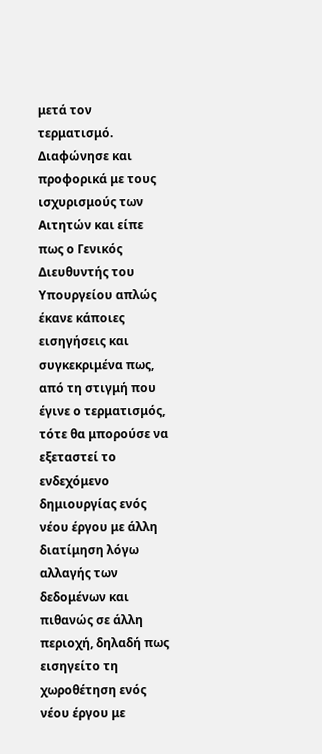μετά τον τερματισμό. Διαφώνησε και προφορικά με τους ισχυρισμούς των Αιτητών και είπε πως ο Γενικός Διευθυντής του Υπουργείου απλώς έκανε κάποιες εισηγήσεις και συγκεκριμένα πως, από τη στιγμή που έγινε ο τερματισμός, τότε θα μπορούσε να εξεταστεί το ενδεχόμενο δημιουργίας ενός νέου έργου με άλλη διατίμηση λόγω αλλαγής των δεδομένων και πιθανώς σε άλλη περιοχή, δηλαδή πως εισηγείτο τη χωροθέτηση ενός νέου έργου με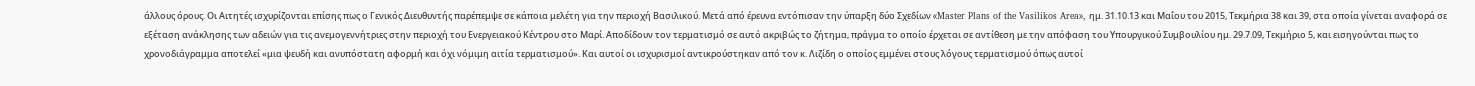άλλους όρους. Οι Αιτητές ισχυρίζονται επίσης πως ο Γενικός Διευθυντής παρέπεμψε σε κάποια μελέτη για την περιοχή Βασιλικού. Μετά από έρευνα εντόπισαν την ύπαρξη δύο Σχεδίων «Master Plans of the Vasilikos Area», ημ. 31.10.13 και Μαΐου του 2015, Τεκμήρια 38 και 39, στα οποία γίνεται αναφορά σε εξέταση ανάκλησης των αδειών για τις ανεμογεννήτριες στην περιοχή του Ενεργειακού Κέντρου στο Μαρί. Αποδίδουν τον τερματισμό σε αυτό ακριβώς το ζήτημα, πράγμα το οποίο έρχεται σε αντίθεση με την απόφαση του Υπουργικού Συμβουλίου ημ. 29.7.09, Τεκμήριο 5, και εισηγούνται πως το χρονοδιάγραμμα αποτελεί «μια ψευδή και ανυπόστατη αφορμή και όχι νόμιμη αιτία τερματισμού». Και αυτοί οι ισχυρισμοί αντικρούστηκαν από τον κ. Λιζίδη ο οποίος εμμένει στους λόγους τερματισμού όπως αυτοί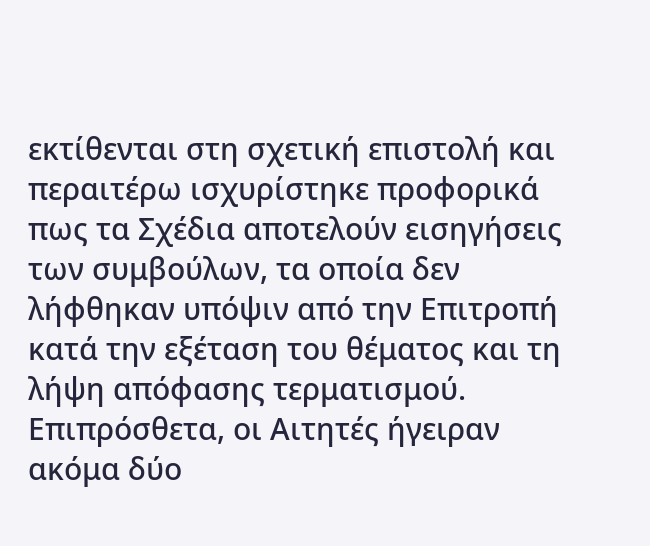εκτίθενται στη σχετική επιστολή και περαιτέρω ισχυρίστηκε προφορικά πως τα Σχέδια αποτελούν εισηγήσεις των συμβούλων, τα οποία δεν λήφθηκαν υπόψιν από την Επιτροπή κατά την εξέταση του θέματος και τη λήψη απόφασης τερματισμού. Επιπρόσθετα, οι Αιτητές ήγειραν ακόμα δύο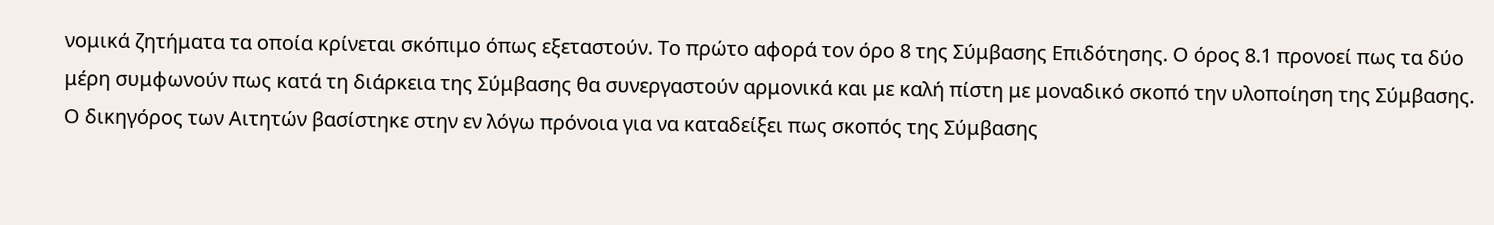νομικά ζητήματα τα οποία κρίνεται σκόπιμο όπως εξεταστούν. Το πρώτο αφορά τον όρο 8 της Σύμβασης Επιδότησης. Ο όρος 8.1 προνοεί πως τα δύο μέρη συμφωνούν πως κατά τη διάρκεια της Σύμβασης θα συνεργαστούν αρμονικά και με καλή πίστη με μοναδικό σκοπό την υλοποίηση της Σύμβασης. Ο δικηγόρος των Αιτητών βασίστηκε στην εν λόγω πρόνοια για να καταδείξει πως σκοπός της Σύμβασης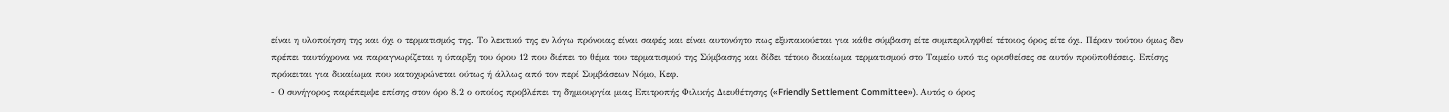είναι η υλοποίηση της και όχι ο τερματισμός της. Το λεκτικό της εν λόγω πρόνοιας είναι σαφές και είναι αυτονόητο πως εξυπακούεται για κάθε σύμβαση είτε συμπεριληφθεί τέτοιος όρος είτε όχι. Πέραν τούτου όμως δεν πρέπει ταυτόχρονα να παραγνωρίζεται η ύπαρξη του όρου 12 που διέπει το θέμα του τερματισμού της Σύμβασης και δίδει τέτοιο δικαίωμα τερματισμού στο Ταμείο υπό τις ορισθείσες σε αυτόν προϋποθέσεις. Επίσης πρόκειται για δικαίωμα που κατοχυρώνεται ούτως ή άλλως από τον περί Συμβάσεων Νόμο, Κεφ.
- Ο συνήγορος παρέπεμψε επίσης στον όρο 8.2 ο οποίος προβλέπει τη δημιουργία μιας Επιτροπής Φιλικής Διευθέτησης («Friendly Settlement Committee»). Αυτός ο όρος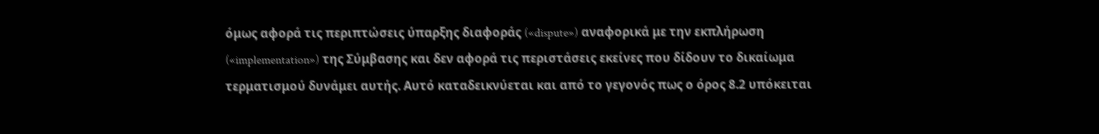όμως αφορά τις περιπτώσεις ύπαρξης διαφοράς («dispute») αναφορικά με την εκπλήρωση («implementation») της Σύμβασης και δεν αφορά τις περιστάσεις εκείνες που δίδουν το δικαίωμα τερματισμού δυνάμει αυτής. Αυτό καταδεικνύεται και από το γεγονός πως ο όρος 8.2 υπόκειται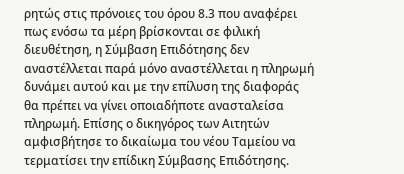ρητώς στις πρόνοιες του όρου 8.3 που αναφέρει πως ενόσω τα μέρη βρίσκονται σε φιλική διευθέτηση, η Σύμβαση Επιδότησης δεν αναστέλλεται παρά μόνο αναστέλλεται η πληρωμή δυνάμει αυτού και με την επίλυση της διαφοράς θα πρέπει να γίνει οποιαδήποτε ανασταλείσα πληρωμή. Επίσης ο δικηγόρος των Αιτητών αμφισβήτησε το δικαίωμα του νέου Ταμείου να τερματίσει την επίδικη Σύμβασης Επιδότησης.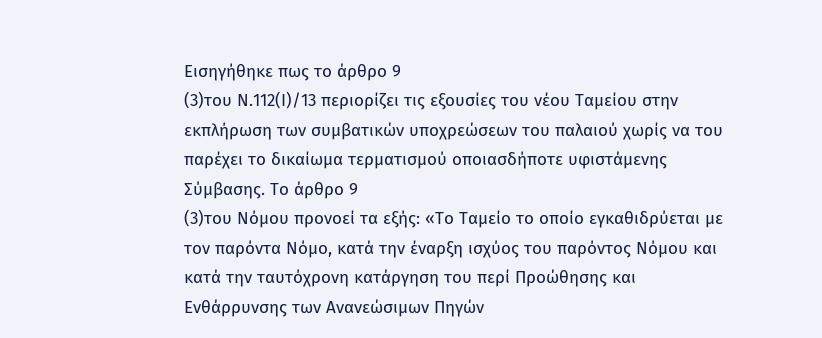Εισηγήθηκε πως το άρθρο 9
(3)του Ν.112(Ι)/13 περιορίζει τις εξουσίες του νέου Ταμείου στην εκπλήρωση των συμβατικών υποχρεώσεων του παλαιού χωρίς να του παρέχει το δικαίωμα τερματισμού οποιασδήποτε υφιστάμενης Σύμβασης. Το άρθρο 9
(3)του Νόμου προνοεί τα εξής: «Το Ταμείο το οποίο εγκαθιδρύεται με τον παρόντα Νόμο, κατά την έναρξη ισχύος του παρόντος Νόμου και κατά την ταυτόχρονη κατάργηση του περί Προώθησης και Ενθάρρυνσης των Ανανεώσιμων Πηγών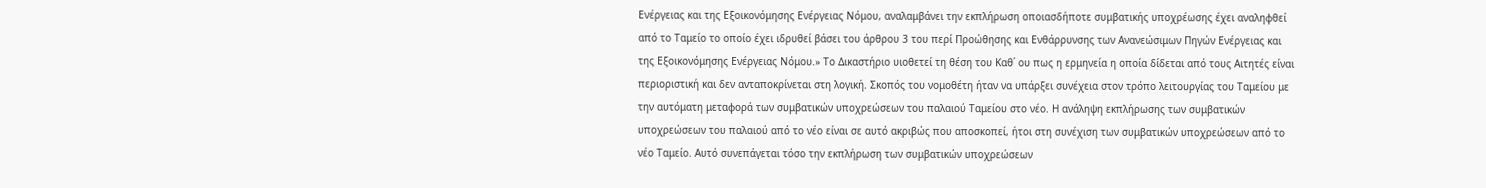Ενέργειας και της Εξοικονόμησης Ενέργειας Νόμου, αναλαμβάνει την εκπλήρωση οποιασδήποτε συμβατικής υποχρέωσης έχει αναληφθεί από το Ταμείο το οποίο έχει ιδρυθεί βάσει του άρθρου 3 του περί Προώθησης και Ενθάρρυνσης των Ανανεώσιμων Πηγών Ενέργειας και της Εξοικονόμησης Ενέργειας Νόμου.» Το Δικαστήριο υιοθετεί τη θέση του Καθ΄ ου πως η ερμηνεία η οποία δίδεται από τους Αιτητές είναι περιοριστική και δεν ανταποκρίνεται στη λογική. Σκοπός του νομοθέτη ήταν να υπάρξει συνέχεια στον τρόπο λειτουργίας του Ταμείου με την αυτόματη μεταφορά των συμβατικών υποχρεώσεων του παλαιού Ταμείου στο νέο. Η ανάληψη εκπλήρωσης των συμβατικών υποχρεώσεων του παλαιού από το νέο είναι σε αυτό ακριβώς που αποσκοπεί, ήτοι στη συνέχιση των συμβατικών υποχρεώσεων από το νέο Ταμείο. Αυτό συνεπάγεται τόσο την εκπλήρωση των συμβατικών υποχρεώσεων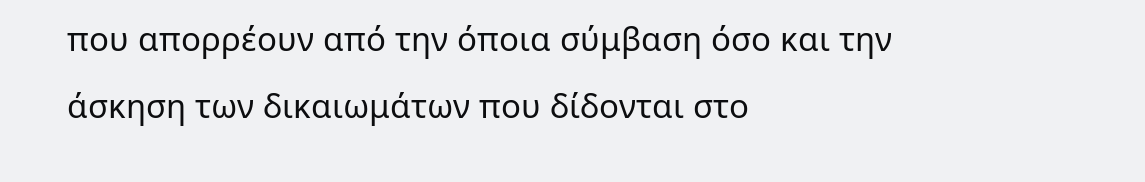που απορρέουν από την όποια σύμβαση όσο και την άσκηση των δικαιωμάτων που δίδονται στο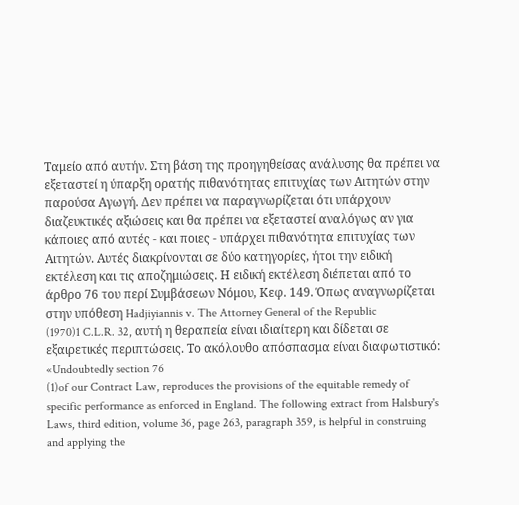Ταμείο από αυτήν. Στη βάση της προηγηθείσας ανάλυσης θα πρέπει να εξεταστεί η ύπαρξη ορατής πιθανότητας επιτυχίας των Αιτητών στην παρούσα Αγωγή. Δεν πρέπει να παραγνωρίζεται ότι υπάρχουν διαζευκτικές αξιώσεις και θα πρέπει να εξεταστεί αναλόγως αν για κάποιες από αυτές - και ποιες - υπάρχει πιθανότητα επιτυχίας των Αιτητών. Αυτές διακρίνονται σε δύο κατηγορίες, ήτοι την ειδική εκτέλεση και τις αποζημιώσεις. Η ειδική εκτέλεση διέπεται από το άρθρο 76 του περί Συμβάσεων Νόμου, Κεφ. 149. Όπως αναγνωρίζεται στην υπόθεση Hadjiyiannis v. The Attorney General of the Republic
(1970)1 C.L.R. 32, αυτή η θεραπεία είναι ιδιαίτερη και δίδεται σε εξαιρετικές περιπτώσεις. Το ακόλουθο απόσπασμα είναι διαφωτιστικό: «Undoubtedly section 76
(1)of our Contract Law, reproduces the provisions of the equitable remedy of specific performance as enforced in England. The following extract from Halsbury's Laws, third edition, volume 36, page 263, paragraph 359, is helpful in construing and applying the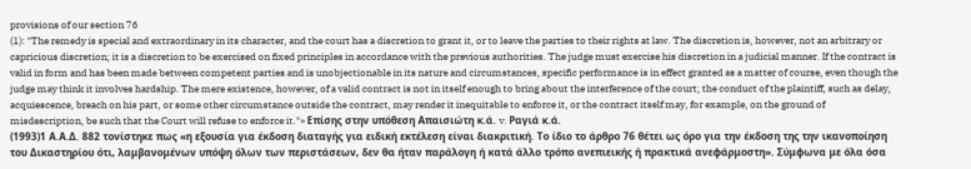provisions of our section 76
(1): "The remedy is special and extraordinary in its character, and the court has a discretion to grant it, or to leave the parties to their rights at law. The discretion is, however, not an arbitrary or capricious discretion; it is a discretion to be exercised on fixed principles in accordance with the previous authorities. The judge must exercise his discretion in a judicial manner. If the contract is valid in form and has been made between competent parties and is unobjectionable in its nature and circumstances, specific performance is in effect granted as a matter of course, even though the judge may think it involves hardship. The mere existence, however, of a valid contract is not in itself enough to bring about the interference of the court; the conduct of the plaintiff, such as delay, acquiescence, breach on his part, or some other circumstance outside the contract, may render it inequitable to enforce it, or the contract itself may, for example, on the ground of misdescription, be such that the Court will refuse to enforce it."» Επίσης στην υπόθεση Απαισιώτη κ.ά. v. Ραγιά κ.ά.
(1993)1 Α.Α.Δ. 882 τονίστηκε πως «η εξουσία για έκδοση διαταγής για ειδική εκτέλεση είναι διακριτική. Το ίδιο το άρθρο 76 θέτει ως όρο για την έκδοση της την ικανοποίηση του Δικαστηρίου ότι, λαμβανομένων υπόψη όλων των περιστάσεων, δεν θα ήταν παράλογη ή κατά άλλο τρόπο ανεπιεικής ή πρακτικά ανεφάρμοστη». Σύμφωνα με όλα όσα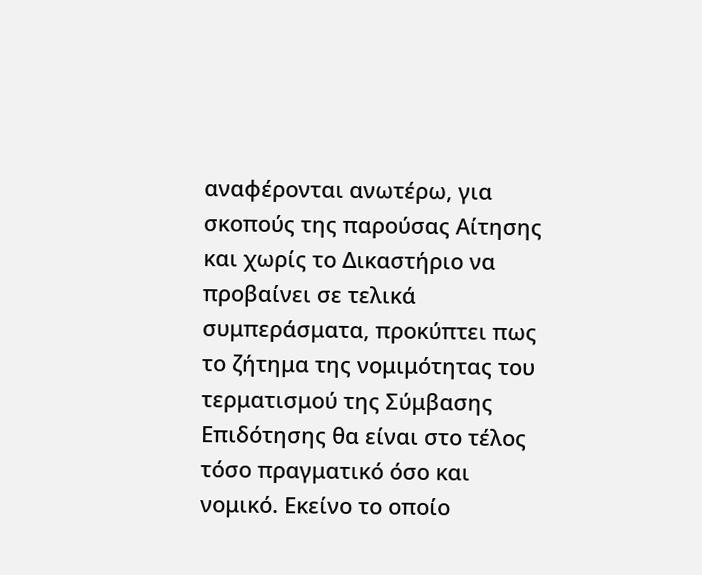αναφέρονται ανωτέρω, για σκοπούς της παρούσας Αίτησης και χωρίς το Δικαστήριο να προβαίνει σε τελικά συμπεράσματα, προκύπτει πως το ζήτημα της νομιμότητας του τερματισμού της Σύμβασης Επιδότησης θα είναι στο τέλος τόσο πραγματικό όσο και νομικό. Εκείνο το οποίο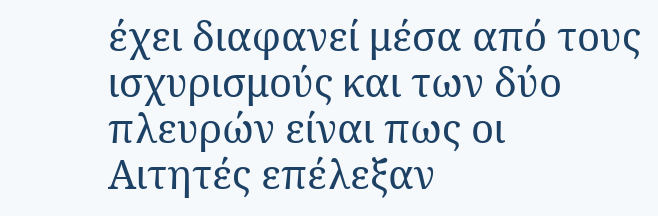έχει διαφανεί μέσα από τους ισχυρισμούς και των δύο πλευρών είναι πως οι Αιτητές επέλεξαν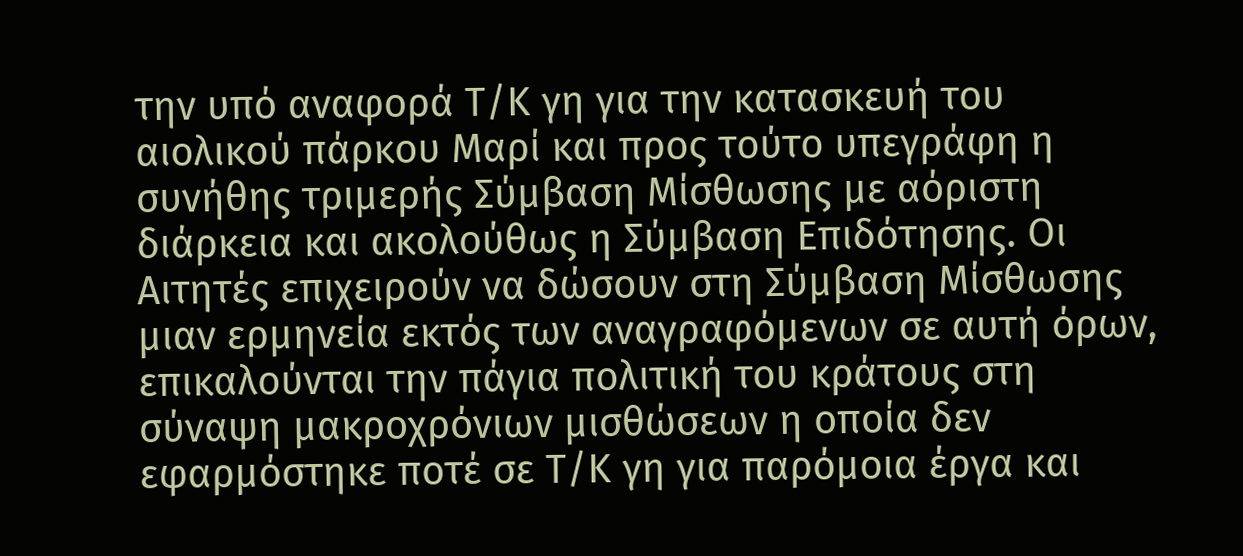την υπό αναφορά Τ/Κ γη για την κατασκευή του αιολικού πάρκου Μαρί και προς τούτο υπεγράφη η συνήθης τριμερής Σύμβαση Μίσθωσης με αόριστη διάρκεια και ακολούθως η Σύμβαση Επιδότησης. Οι Αιτητές επιχειρούν να δώσουν στη Σύμβαση Μίσθωσης μιαν ερμηνεία εκτός των αναγραφόμενων σε αυτή όρων, επικαλούνται την πάγια πολιτική του κράτους στη σύναψη μακροχρόνιων μισθώσεων η οποία δεν εφαρμόστηκε ποτέ σε Τ/Κ γη για παρόμοια έργα και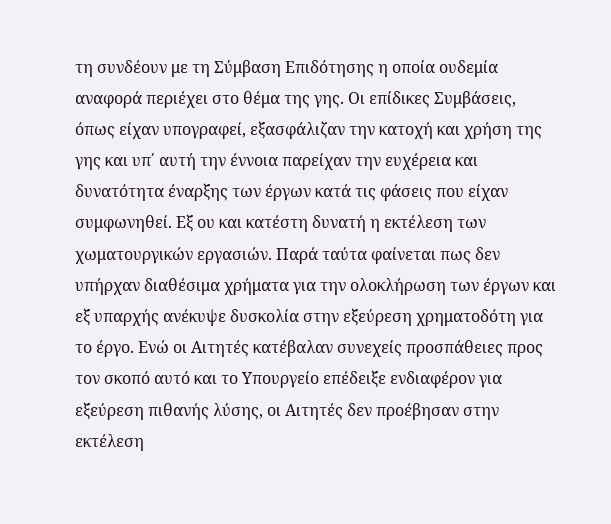τη συνδέουν με τη Σύμβαση Επιδότησης η οποία ουδεμία αναφορά περιέχει στο θέμα της γης. Οι επίδικες Συμβάσεις, όπως είχαν υπογραφεί, εξασφάλιζαν την κατοχή και χρήση της γης και υπ΄ αυτή την έννοια παρείχαν την ευχέρεια και δυνατότητα έναρξης των έργων κατά τις φάσεις που είχαν συμφωνηθεί. Εξ ου και κατέστη δυνατή η εκτέλεση των χωματουργικών εργασιών. Παρά ταύτα φαίνεται πως δεν υπήρχαν διαθέσιμα χρήματα για την ολοκλήρωση των έργων και εξ υπαρχής ανέκυψε δυσκολία στην εξεύρεση χρηματοδότη για το έργο. Ενώ οι Αιτητές κατέβαλαν συνεχείς προσπάθειες προς τον σκοπό αυτό και το Υπουργείο επέδειξε ενδιαφέρον για εξεύρεση πιθανής λύσης, οι Αιτητές δεν προέβησαν στην εκτέλεση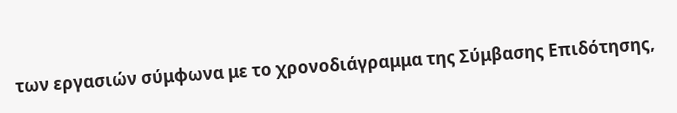των εργασιών σύμφωνα με το χρονοδιάγραμμα της Σύμβασης Επιδότησης,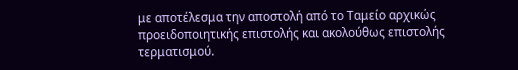με αποτέλεσμα την αποστολή από το Ταμείο αρχικώς προειδοποιητικής επιστολής και ακολούθως επιστολής τερματισμού.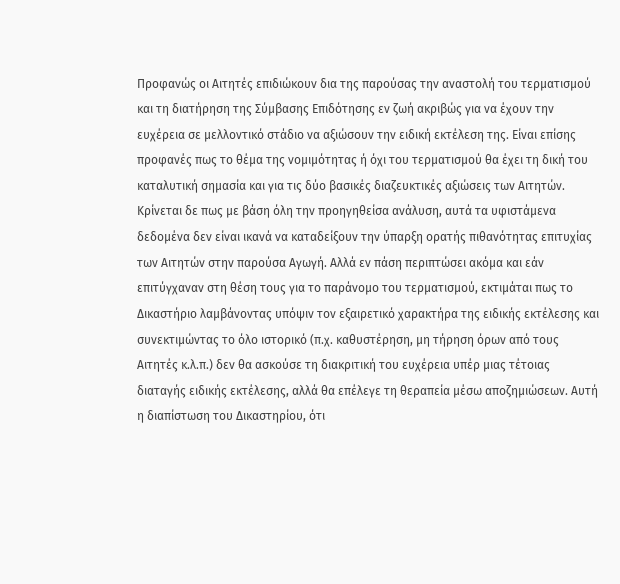Προφανώς οι Αιτητές επιδιώκουν δια της παρούσας την αναστολή του τερματισμού και τη διατήρηση της Σύμβασης Επιδότησης εν ζωή ακριβώς για να έχουν την ευχέρεια σε μελλοντικό στάδιο να αξιώσουν την ειδική εκτέλεση της. Είναι επίσης προφανές πως το θέμα της νομιμότητας ή όχι του τερματισμού θα έχει τη δική του καταλυτική σημασία και για τις δύο βασικές διαζευκτικές αξιώσεις των Αιτητών. Κρίνεται δε πως με βάση όλη την προηγηθείσα ανάλυση, αυτά τα υφιστάμενα δεδομένα δεν είναι ικανά να καταδείξουν την ύπαρξη ορατής πιθανότητας επιτυχίας των Αιτητών στην παρούσα Αγωγή. Αλλά εν πάση περιπτώσει ακόμα και εάν επιτύγχαναν στη θέση τους για το παράνομο του τερματισμού, εκτιμάται πως το Δικαστήριο λαμβάνοντας υπόψιν τον εξαιρετικό χαρακτήρα της ειδικής εκτέλεσης και συνεκτιμώντας το όλο ιστορικό (π.χ. καθυστέρηση, μη τήρηση όρων από τους Αιτητές κ.λ.π.) δεν θα ασκούσε τη διακριτική του ευχέρεια υπέρ μιας τέτοιας διαταγής ειδικής εκτέλεσης, αλλά θα επέλεγε τη θεραπεία μέσω αποζημιώσεων. Αυτή η διαπίστωση του Δικαστηρίου, ότι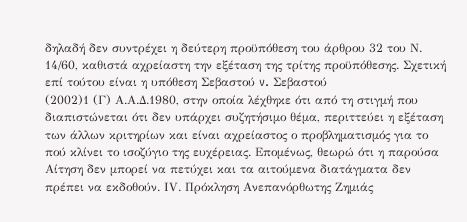δηλαδή δεν συντρέχει η δεύτερη προϋπόθεση του άρθρου 32 του Ν. 14/60, καθιστά αχρείαστη την εξέταση της τρίτης προϋπόθεσης. Σχετική επί τούτου είναι η υπόθεση Σεβαστού v. Σεβαστού
(2002)1 (Γ) Α.Α.Δ.1980, στην οποία λέχθηκε ότι από τη στιγμή που διαπιστώνεται ότι δεν υπάρχει συζητήσιμο θέμα, περιττεύει η εξέταση των άλλων κριτηρίων και είναι αχρείαστος ο προβληματισμός για το πού κλίνει το ισοζύγιο της ευχέρειας. Επομένως, θεωρώ ότι η παρούσα Αίτηση δεν μπορεί να πετύχει και τα αιτούμενα διατάγματα δεν πρέπει να εκδοθούν. ΙV. Πρόκληση Ανεπανόρθωτης Ζημιάς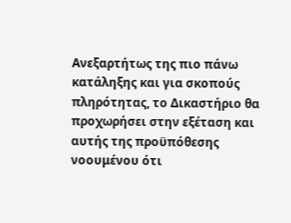Ανεξαρτήτως της πιο πάνω κατάληξης και για σκοπούς πληρότητας, το Δικαστήριο θα προχωρήσει στην εξέταση και αυτής της προϋπόθεσης νοουμένου ότι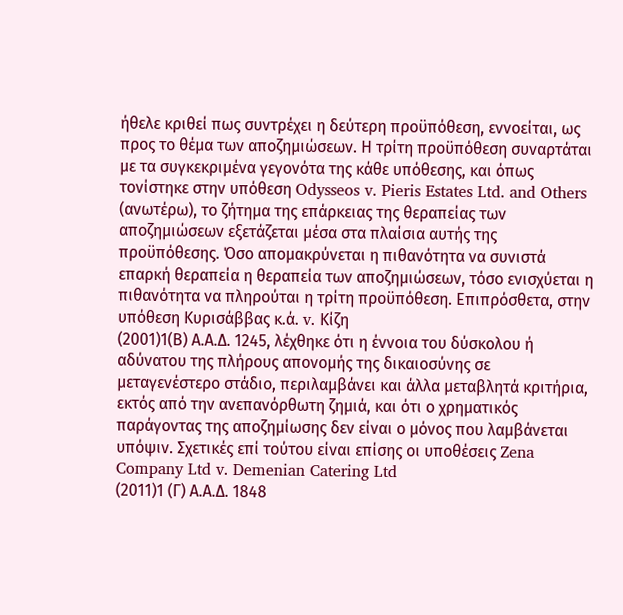ήθελε κριθεί πως συντρέχει η δεύτερη προϋπόθεση, εννοείται, ως προς το θέμα των αποζημιώσεων. Η τρίτη προϋπόθεση συναρτάται με τα συγκεκριμένα γεγονότα της κάθε υπόθεσης, και όπως τονίστηκε στην υπόθεση Odysseos v. Pieris Estates Ltd. and Others (ανωτέρω), το ζήτημα της επάρκειας της θεραπείας των αποζημιώσεων εξετάζεται μέσα στα πλαίσια αυτής της προϋπόθεσης. Όσο απομακρύνεται η πιθανότητα να συνιστά επαρκή θεραπεία η θεραπεία των αποζημιώσεων, τόσο ενισχύεται η πιθανότητα να πληρούται η τρίτη προϋπόθεση. Επιπρόσθετα, στην υπόθεση Κυρισάββας κ.ά. v. Κίζη
(2001)1(Β) Α.Α.Δ. 1245, λέχθηκε ότι η έννοια του δύσκολου ή αδύνατου της πλήρους απονομής της δικαιοσύνης σε μεταγενέστερο στάδιο, περιλαμβάνει και άλλα μεταβλητά κριτήρια, εκτός από την ανεπανόρθωτη ζημιά, και ότι ο χρηματικός παράγοντας της αποζημίωσης δεν είναι ο μόνος που λαμβάνεται υπόψιν. Σχετικές επί τούτου είναι επίσης οι υποθέσεις Zena Company Ltd v. Demenian Catering Ltd
(2011)1 (Γ) Α.Α.Δ. 1848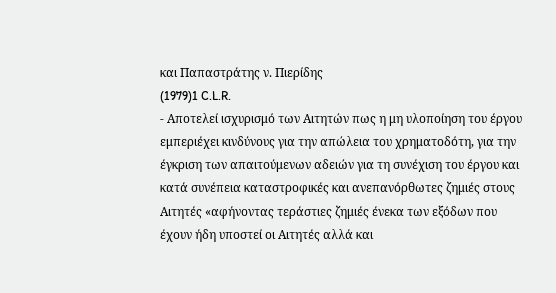και Παπαστράτης ν. Πιερίδης
(1979)1 C.L.R.
- Αποτελεί ισχυρισμό των Αιτητών πως η μη υλοποίηση του έργου εμπεριέχει κινδύνους για την απώλεια του χρηματοδότη, για την έγκριση των απαιτούμενων αδειών για τη συνέχιση του έργου και κατά συνέπεια καταστροφικές και ανεπανόρθωτες ζημιές στους Αιτητές «αφήνοντας τεράστιες ζημιές ένεκα των εξόδων που έχουν ήδη υποστεί οι Αιτητές αλλά και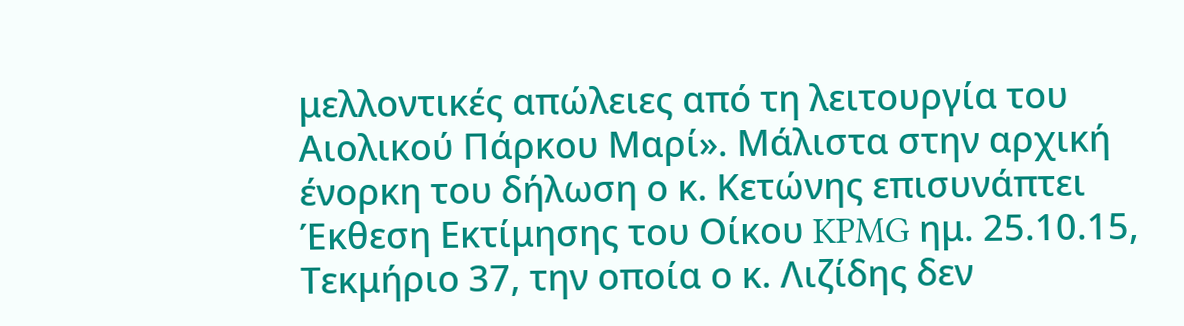μελλοντικές απώλειες από τη λειτουργία του Αιολικού Πάρκου Μαρί». Μάλιστα στην αρχική ένορκη του δήλωση ο κ. Κετώνης επισυνάπτει Έκθεση Εκτίμησης του Οίκου KPMG ημ. 25.10.15, Τεκμήριο 37, την οποία ο κ. Λιζίδης δεν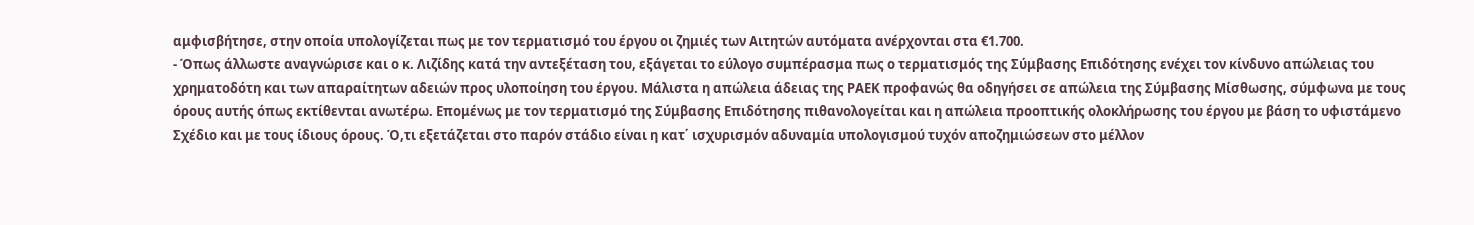αμφισβήτησε, στην οποία υπολογίζεται πως με τον τερματισμό του έργου οι ζημιές των Αιτητών αυτόματα ανέρχονται στα €1.700.
- Όπως άλλωστε αναγνώρισε και ο κ. Λιζίδης κατά την αντεξέταση του, εξάγεται το εύλογο συμπέρασμα πως ο τερματισμός της Σύμβασης Επιδότησης ενέχει τον κίνδυνο απώλειας του χρηματοδότη και των απαραίτητων αδειών προς υλοποίηση του έργου. Μάλιστα η απώλεια άδειας της ΡΑΕΚ προφανώς θα οδηγήσει σε απώλεια της Σύμβασης Μίσθωσης, σύμφωνα με τους όρους αυτής όπως εκτίθενται ανωτέρω. Επομένως με τον τερματισμό της Σύμβασης Επιδότησης πιθανολογείται και η απώλεια προοπτικής ολοκλήρωσης του έργου με βάση το υφιστάμενο Σχέδιο και με τους ίδιους όρους. Ό,τι εξετάζεται στο παρόν στάδιο είναι η κατ΄ ισχυρισμόν αδυναμία υπολογισμού τυχόν αποζημιώσεων στο μέλλον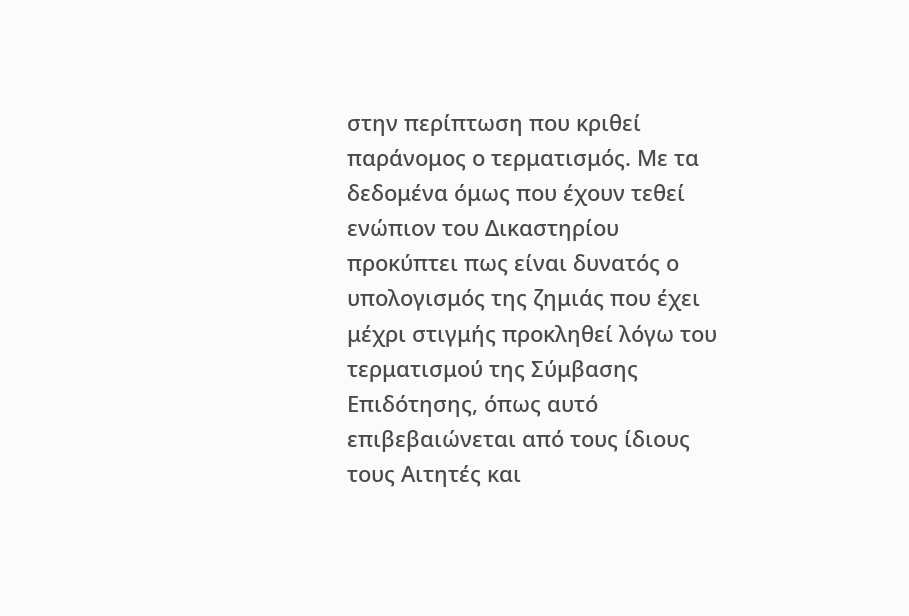στην περίπτωση που κριθεί παράνομος ο τερματισμός. Με τα δεδομένα όμως που έχουν τεθεί ενώπιον του Δικαστηρίου προκύπτει πως είναι δυνατός ο υπολογισμός της ζημιάς που έχει μέχρι στιγμής προκληθεί λόγω του τερματισμού της Σύμβασης Επιδότησης, όπως αυτό επιβεβαιώνεται από τους ίδιους τους Αιτητές και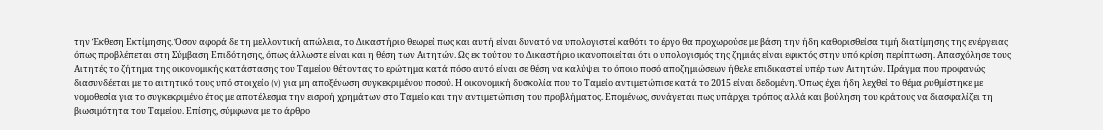την Έκθεση Εκτίμησης. Όσον αφορά δε τη μελλοντική απώλεια, το Δικαστήριο θεωρεί πως και αυτή είναι δυνατό να υπολογιστεί καθότι το έργο θα προχωρούσε με βάση την ήδη καθορισθείσα τιμή διατίμησης της ενέργειας όπως προβλέπεται στη Σύμβαση Επιδότησης, όπως άλλωστε είναι και η θέση των Αιτητών. Ως εκ τούτου το Δικαστήριο ικανοποιείται ότι ο υπολογισμός της ζημιάς είναι εφικτός στην υπό κρίση περίπτωση. Απασχόλησε τους Αιτητές το ζήτημα της οικονομικής κατάστασης του Ταμείου θέτοντας το ερώτημα κατά πόσο αυτό είναι σε θέση να καλύψει το όποιο ποσό αποζημιώσεων ήθελε επιδικαστεί υπέρ των Αιτητών. Πράγμα που προφανώς διασυνδέεται με το αιτητικό τους υπό στοιχείο (v) για μη αποξένωση συγκεκριμένου ποσού. Η οικονομική δυσκολία που το Ταμείο αντιμετώπισε κατά το 2015 είναι δεδομένη. Όπως έχει ήδη λεχθεί το θέμα ρυθμίστηκε με νομοθεσία για το συγκεκριμένο έτος με αποτέλεσμα την εισροή χρημάτων στο Ταμείο και την αντιμετώπιση του προβλήματος. Επομένως, συνάγεται πως υπάρχει τρόπος αλλά και βούληση του κράτους να διασφαλίζει τη βιωσιμότητα του Ταμείου. Επίσης, σύμφωνα με το άρθρο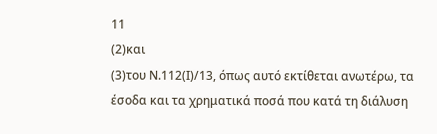11
(2)και
(3)του Ν.112(Ι)/13, όπως αυτό εκτίθεται ανωτέρω, τα έσοδα και τα χρηματικά ποσά που κατά τη διάλυση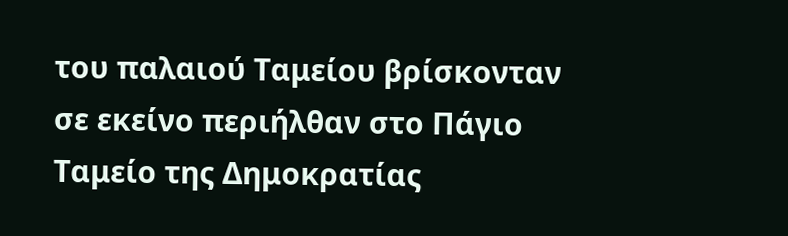του παλαιού Ταμείου βρίσκονταν σε εκείνο περιήλθαν στο Πάγιο Ταμείο της Δημοκρατίας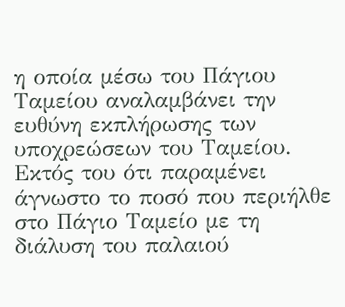η οποία μέσω του Πάγιου Ταμείου αναλαμβάνει την ευθύνη εκπλήρωσης των υποχρεώσεων του Ταμείου. Εκτός του ότι παραμένει άγνωστο το ποσό που περιήλθε στο Πάγιο Ταμείο με τη διάλυση του παλαιού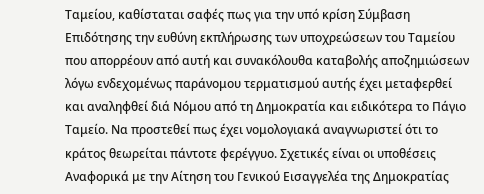Ταμείου, καθίσταται σαφές πως για την υπό κρίση Σύμβαση Επιδότησης την ευθύνη εκπλήρωσης των υποχρεώσεων του Ταμείου που απορρέουν από αυτή και συνακόλουθα καταβολής αποζημιώσεων λόγω ενδεχομένως παράνομου τερματισμού αυτής έχει μεταφερθεί και αναληφθεί διά Νόμου από τη Δημοκρατία και ειδικότερα το Πάγιο Ταμείο. Να προστεθεί πως έχει νομολογιακά αναγνωριστεί ότι το κράτος θεωρείται πάντοτε φερέγγυο. Σχετικές είναι οι υποθέσεις Αναφορικά με την Αίτηση του Γενικού Εισαγγελέα της Δημοκρατίας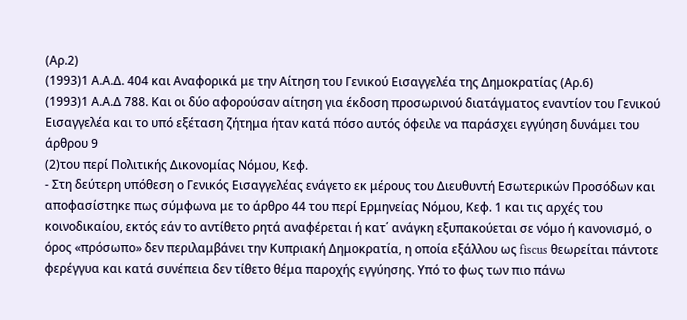(Αρ.2)
(1993)1 Α.Α.Δ. 404 και Αναφορικά με την Αίτηση του Γενικού Εισαγγελέα της Δημοκρατίας (Αρ.6)
(1993)1 Α.Α.Δ 788. Και οι δύο αφορούσαν αίτηση για έκδοση προσωρινού διατάγματος εναντίον του Γενικού Εισαγγελέα και το υπό εξέταση ζήτημα ήταν κατά πόσο αυτός όφειλε να παράσχει εγγύηση δυνάμει του άρθρου 9
(2)του περί Πολιτικής Δικονομίας Νόμου, Κεφ.
- Στη δεύτερη υπόθεση ο Γενικός Εισαγγελέας ενάγετο εκ μέρους του Διευθυντή Εσωτερικών Προσόδων και αποφασίστηκε πως σύμφωνα με το άρθρο 44 του περί Ερμηνείας Νόμου, Κεφ. 1 και τις αρχές του κοινοδικαίου, εκτός εάν το αντίθετο ρητά αναφέρεται ή κατ΄ ανάγκη εξυπακούεται σε νόμο ή κανονισμό, ο όρος «πρόσωπο» δεν περιλαμβάνει την Κυπριακή Δημοκρατία, η οποία εξάλλου ως fiscus θεωρείται πάντοτε φερέγγυα και κατά συνέπεια δεν τίθετο θέμα παροχής εγγύησης. Υπό το φως των πιο πάνω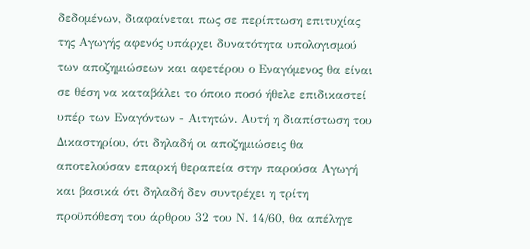δεδομένων, διαφαίνεται πως σε περίπτωση επιτυχίας της Αγωγής αφενός υπάρχει δυνατότητα υπολογισμού των αποζημιώσεων και αφετέρου ο Εναγόμενος θα είναι σε θέση να καταβάλει το όποιο ποσό ήθελε επιδικαστεί υπέρ των Εναγόντων - Αιτητών. Αυτή η διαπίστωση του Δικαστηρίου, ότι δηλαδή οι αποζημιώσεις θα αποτελούσαν επαρκή θεραπεία στην παρούσα Αγωγή και βασικά ότι δηλαδή δεν συντρέχει η τρίτη προϋπόθεση του άρθρου 32 του Ν. 14/60, θα απέληγε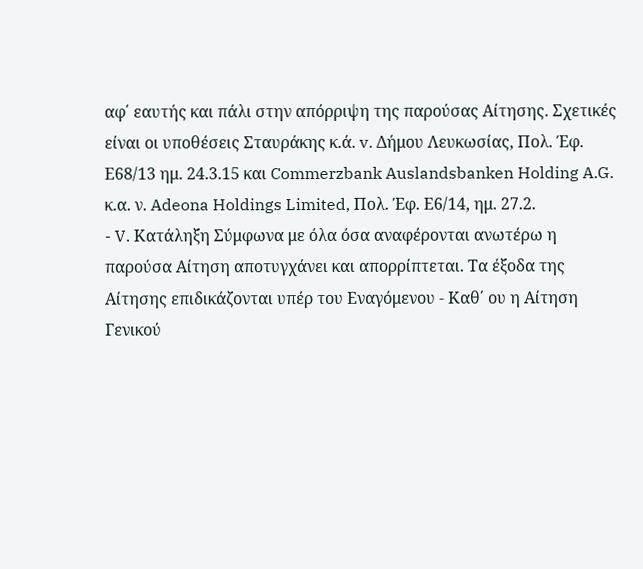αφ΄ εαυτής και πάλι στην απόρριψη της παρούσας Αίτησης. Σχετικές είναι οι υποθέσεις Σταυράκης κ.ά. v. Δήμου Λευκωσίας, Πολ. Έφ. Ε68/13 ημ. 24.3.15 και Commerzbank Auslandsbanken Holding A.G. κ.α. ν. Adeona Holdings Limited, Πολ. Έφ. Ε6/14, ημ. 27.2.
- V. Κατάληξη Σύμφωνα με όλα όσα αναφέρονται ανωτέρω η παρούσα Αίτηση αποτυγχάνει και απορρίπτεται. Τα έξοδα της Αίτησης επιδικάζονται υπέρ του Εναγόμενου - Καθ΄ ου η Αίτηση Γενικού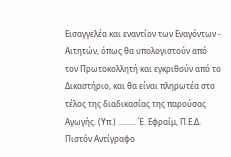Εισαγγελέα και εναντίον των Εναγόντων - Αιτητών, όπως θα υπολογιστούν από τον Πρωτοκολλητή και εγκριθούν από το Δικαστήριο, και θα είναι πληρωτέα στο τέλος της διαδικασίας της παρούσας Αγωγής. (Υπ.) ......... Έ. Εφραίμ, Π.Ε.Δ. Πιστόν Αντίγραφο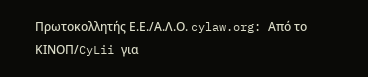Πρωτοκολλητής Ε.Ε./Α.Λ.Ο. cylaw.org: Από το ΚΙΝOΠ/CyLii για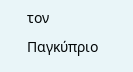τον Παγκύπριο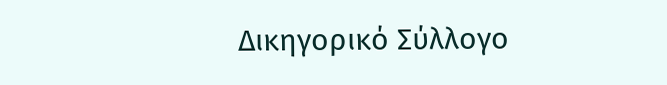Δικηγορικό Σύλλογο